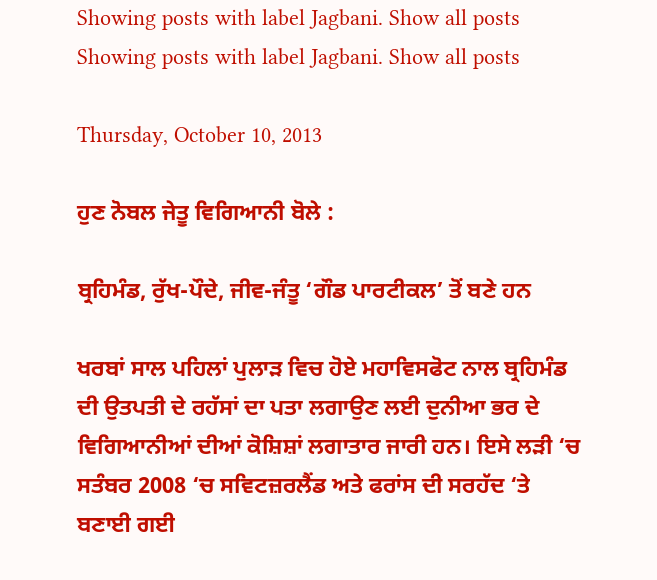Showing posts with label Jagbani. Show all posts
Showing posts with label Jagbani. Show all posts

Thursday, October 10, 2013

ਹੁਣ ਨੋਬਲ ਜੇਤੂ ਵਿਗਿਆਨੀ ਬੋਲੇ :

ਬ੍ਰਹਿਮੰਡ, ਰੁੱਖ-ਪੌਦੇ, ਜੀਵ-ਜੰਤੂ ‘ਗੌਡ ਪਾਰਟੀਕਲ’ ਤੋਂ ਬਣੇ ਹਨ

ਖਰਬਾਂ ਸਾਲ ਪਹਿਲਾਂ ਪੁਲਾੜ ਵਿਚ ਹੋਏ ਮਹਾਵਿਸਫੋਟ ਨਾਲ ਬ੍ਰਹਿਮੰਡ ਦੀ ਉਤਪਤੀ ਦੇ ਰਹੱਸਾਂ ਦਾ ਪਤਾ ਲਗਾਉਣ ਲਈ ਦੁਨੀਆ ਭਰ ਦੇ ਵਿਗਿਆਨੀਆਂ ਦੀਆਂ ਕੋਸ਼ਿਸ਼ਾਂ ਲਗਾਤਾਰ ਜਾਰੀ ਹਨ। ਇਸੇ ਲੜੀ ‘ਚ ਸਤੰਬਰ 2008 ‘ਚ ਸਵਿਟਜ਼ਰਲੈਂਡ ਅਤੇ ਫਰਾਂਸ ਦੀ ਸਰਹੱਦ ‘ਤੇ ਬਣਾਈ ਗਈ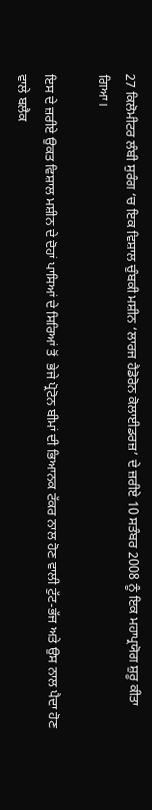27 ਕਿਲੋਮੀਟਰ ਲੰਬੀ ਸੁਰੰਗ ‘ਚ ਇਕ ਵਿਸ਼ਾਲ ਚੁੰਬਕੀ ਮਸ਼ੀਨ ‘ਲਾਰਜ ਹੈਡੋਰੋਨ ਕੋਲਾਈਡਰਜ਼’ ਦੇ ਜ਼ਰੀਏ 10 ਸਤੰਬਰ 2008 ਨੂੰ ਇਕ ਮਹਾਪ੍ਰਯੋਗ ਸ਼ੁਰੂ ਕੀਤਾ ਗਿਆ।

ਇਸ ਦੇ ਜ਼ਰੀਏ ਉਕਤ ਵਿਸ਼ਾਲ ਮਸ਼ੀਨ ਦੇ ਦੋਹਾਂ ਪਾਸਿਆਂ ਦੇ ਸਿਰਿਆਂ ਤੋਂ  ਭੇਜੇ ਪ੍ਰੋਟੋਨ ਬੀਮਾਂ ਦੀ ਭਿਆਨਕ ਟੱਕਰ ਨਾਲ ਹੋਣ ਵਾਲੀ ਟੁੱਟ-ਭੱਜ ਅਤੇ ਉਸ ਨਾਲ ਪੈਦਾ ਹੋਣ ਵਾਲੇ ਬਲੈਕ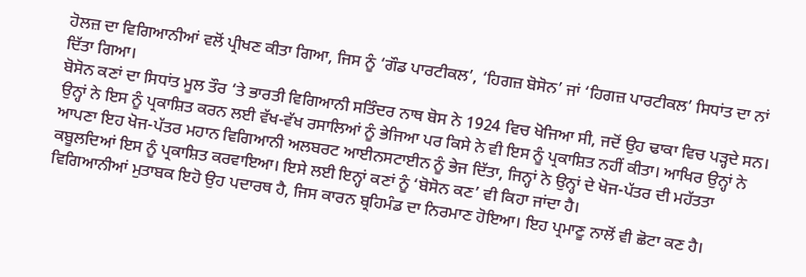ਹੋਲਜ਼ ਦਾ ਵਿਗਿਆਨੀਆਂ ਵਲੋਂ ਪ੍ਰੀਖਣ ਕੀਤਾ ਗਿਆ, ਜਿਸ ਨੂੰ ‘ਗੌਡ ਪਾਰਟੀਕਲ’, ‘ਹਿਗਜ਼ ਬੋਸੋਨ’ ਜਾਂ ‘ਹਿਗਜ਼ ਪਾਰਟੀਕਲ’ ਸਿਧਾਂਤ ਦਾ ਨਾਂ ਦਿੱਤਾ ਗਿਆ।
ਬੋਸੋਨ ਕਣਾਂ ਦਾ ਸਿਧਾਂਤ ਮੂਲ ਤੌਰ ‘ਤੇ ਭਾਰਤੀ ਵਿਗਿਆਨੀ ਸਤਿੰਦਰ ਨਾਥ ਬੋਸ ਨੇ 1924 ਵਿਚ ਖੋਜਿਆ ਸੀ, ਜਦੋਂ ਉਹ ਢਾਕਾ ਵਿਚ ਪੜ੍ਹਦੇ ਸਨ। ਉਨ੍ਹਾਂ ਨੇ ਇਸ ਨੂੰ ਪ੍ਰਕਾਸ਼ਿਤ ਕਰਨ ਲਈ ਵੱਖ-ਵੱਖ ਰਸਾਲਿਆਂ ਨੂੰ ਭੇਜਿਆ ਪਰ ਕਿਸੇ ਨੇ ਵੀ ਇਸ ਨੂੰ ਪ੍ਰਕਾਸ਼ਿਤ ਨਹੀਂ ਕੀਤਾ। ਆਖਿਰ ਉਨ੍ਹਾਂ ਨੇ ਆਪਣਾ ਇਹ ਖੋਜ-ਪੱਤਰ ਮਹਾਨ ਵਿਗਿਆਨੀ ਅਲਬਰਟ ਆਈਨਸਟਾਈਨ ਨੂੰ ਭੇਜ ਦਿੱਤਾ, ਜਿਨ੍ਹਾਂ ਨੇ ਉਨ੍ਹਾਂ ਦੇ ਖੋਜ-ਪੱਤਰ ਦੀ ਮਹੱਤਤਾ ਕਬੂਲਦਿਆਂ ਇਸ ਨੂੰ ਪ੍ਰਕਾਸ਼ਿਤ ਕਰਵਾਇਆ। ਇਸੇ ਲਈ ਇਨ੍ਹਾਂ ਕਣਾਂ ਨੂੰ ‘ਬੋਸੋਨ ਕਣ’ ਵੀ ਕਿਹਾ ਜਾਂਦਾ ਹੈ।
ਵਿਗਿਆਨੀਆਂ ਮੁਤਾਬਕ ਇਹੋ ਉਹ ਪਦਾਰਥ ਹੈ, ਜਿਸ ਕਾਰਨ ਬ੍ਰਹਿਮੰਡ ਦਾ ਨਿਰਮਾਣ ਹੋਇਆ। ਇਹ ਪ੍ਰਮਾਣੂ ਨਾਲੋਂ ਵੀ ਛੋਟਾ ਕਣ ਹੈ।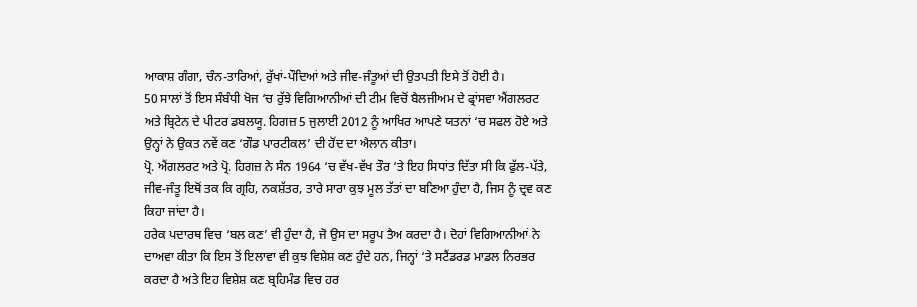ਆਕਾਸ਼ ਗੰਗਾ, ਚੰਨ-ਤਾਰਿਆਂ, ਰੁੱਖਾਂ-ਪੌਦਿਆਂ ਅਤੇ ਜੀਵ-ਜੰਤੂਆਂ ਦੀ ਉਤਪਤੀ ਇਸੇ ਤੋਂ ਹੋਈ ਹੈ।
50 ਸਾਲਾਂ ਤੋਂ ਇਸ ਸੰਬੰਧੀ ਖੋਜ ‘ਚ ਰੁੱਝੇ ਵਿਗਿਆਨੀਆਂ ਦੀ ਟੀਮ ਵਿਚੋਂ ਬੈਲਜੀਅਮ ਦੇ ਫ੍ਰਾਂਸਵਾ ਐਂਗਲਰਟ ਅਤੇ ਬ੍ਰਿਟੇਨ ਦੇ ਪੀਟਰ ਡਬਲਯੂ. ਹਿਗਜ਼ 5 ਜੁਲਾਈ 2012 ਨੂੰ ਆਖਿਰ ਆਪਣੇ ਯਤਨਾਂ ‘ਚ ਸਫਲ ਹੋਏ ਅਤੇ ਉਨ੍ਹਾਂ ਨੇ ਉਕਤ ਨਵੇਂ ਕਣ ‘ਗੌਡ ਪਾਰਟੀਕਲ’ ਦੀ ਹੋਂਦ ਦਾ ਐਲਾਨ ਕੀਤਾ।
ਪ੍ਰੋ. ਐਂਗਲਰਟ ਅਤੇ ਪ੍ਰੋ. ਹਿਗਜ਼ ਨੇ ਸੰਨ 1964 ‘ਚ ਵੱਖ-ਵੱਖ ਤੌਰ ‘ਤੇ ਇਹ ਸਿਧਾਂਤ ਦਿੱਤਾ ਸੀ ਕਿ ਫੁੱਲ-ਪੱਤੇ, ਜੀਵ-ਜੰਤੂ ਇਥੋਂ ਤਕ ਕਿ ਗ੍ਰਹਿ, ਨਕਸ਼ੱਤਰ, ਤਾਰੇ ਸਾਰਾ ਕੁਝ ਮੂਲ ਤੱਤਾਂ ਦਾ ਬਣਿਆ ਹੁੰਦਾ ਹੈ, ਜਿਸ ਨੂੰ ਦ੍ਰਵ ਕਣ ਕਿਹਾ ਜਾਂਦਾ ਹੈ।
ਹਰੇਕ ਪਦਾਰਥ ਵਿਚ ‘ਬਲ ਕਣ’ ਵੀ ਹੁੰਦਾ ਹੈ, ਜੋ ਉਸ ਦਾ ਸਰੂਪ ਤੈਅ ਕਰਦਾ ਹੈ। ਦੋਹਾਂ ਵਿਗਿਆਨੀਆਂ ਨੇ ਦਾਅਵਾ ਕੀਤਾ ਕਿ ਇਸ ਤੋਂ ਇਲਾਵਾ ਵੀ ਕੁਝ ਵਿਸ਼ੇਸ਼ ਕਣ ਹੁੰਦੇ ਹਨ, ਜਿਨ੍ਹਾਂ ‘ਤੇ ਸਟੈਂਡਰਡ ਮਾਡਲ ਨਿਰਭਰ ਕਰਦਾ ਹੈ ਅਤੇ ਇਹ ਵਿਸ਼ੇਸ਼ ਕਣ ਬ੍ਰਹਿਮੰਡ ਵਿਚ ਹਰ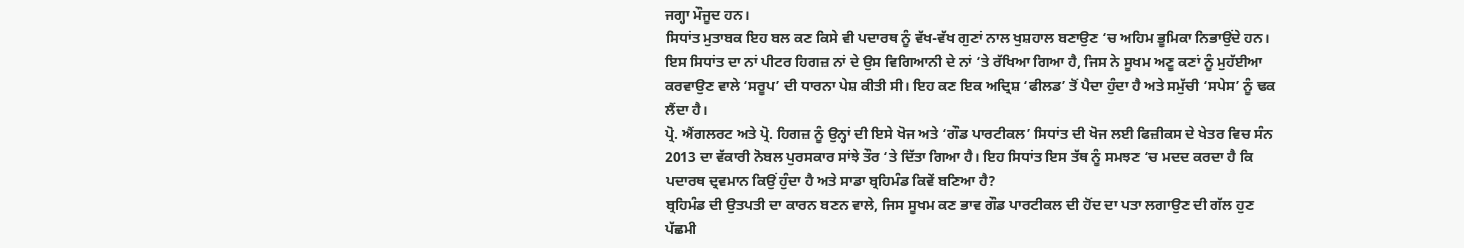ਜਗ੍ਹਾ ਮੌਜੂਦ ਹਨ।
ਸਿਧਾਂਤ ਮੁਤਾਬਕ ਇਹ ਬਲ ਕਣ ਕਿਸੇ ਵੀ ਪਦਾਰਥ ਨੂੰ ਵੱਖ-ਵੱਖ ਗੁਣਾਂ ਨਾਲ ਖੁਸ਼ਹਾਲ ਬਣਾਉਣ ‘ਚ ਅਹਿਮ ਭੂਮਿਕਾ ਨਿਭਾਉਂਦੇ ਹਨ। ਇਸ ਸਿਧਾਂਤ ਦਾ ਨਾਂ ਪੀਟਰ ਹਿਗਜ਼ ਨਾਂ ਦੇ ਉਸ ਵਿਗਿਆਨੀ ਦੇ ਨਾਂ ‘ਤੇ ਰੱਖਿਆ ਗਿਆ ਹੈ, ਜਿਸ ਨੇ ਸੂਖਮ ਅਣੂ ਕਣਾਂ ਨੂੰ ਮੁਹੱਈਆ ਕਰਵਾਉਣ ਵਾਲੇ ‘ਸਰੂਪ’ ਦੀ ਧਾਰਨਾ ਪੇਸ਼ ਕੀਤੀ ਸੀ। ਇਹ ਕਣ ਇਕ ਅਦ੍ਰਿਸ਼ ‘ਫੀਲਡ’ ਤੋਂ ਪੈਦਾ ਹੁੰਦਾ ਹੈ ਅਤੇ ਸਮੁੱਚੀ ‘ਸਪੇਸ’ ਨੂੰ ਢਕ ਲੈਂਦਾ ਹੈ।
ਪ੍ਰੋ. ਐਂਗਲਰਟ ਅਤੇ ਪ੍ਰੋ. ਹਿਗਜ਼ ਨੂੰ ਉਨ੍ਹਾਂ ਦੀ ਇਸੇ ਖੋਜ ਅਤੇ ‘ਗੌਡ ਪਾਰਟੀਕਲ’ ਸਿਧਾਂਤ ਦੀ ਖੋਜ ਲਈ ਫਿਜ਼ੀਕਸ ਦੇ ਖੇਤਰ ਵਿਚ ਸੰਨ 2013 ਦਾ ਵੱਕਾਰੀ ਨੋਬਲ ਪੁਰਸਕਾਰ ਸਾਂਝੇ ਤੌਰ ‘ਤੇ ਦਿੱਤਾ ਗਿਆ ਹੈ। ਇਹ ਸਿਧਾਂਤ ਇਸ ਤੱਥ ਨੂੰ ਸਮਝਣ ‘ਚ ਮਦਦ ਕਰਦਾ ਹੈ ਕਿ ਪਦਾਰਥ ਦ੍ਰਵਮਾਨ ਕਿਉਂ ਹੁੰਦਾ ਹੈ ਅਤੇ ਸਾਡਾ ਬ੍ਰਹਿਮੰਡ ਕਿਵੇਂ ਬਣਿਆ ਹੈ?
ਬ੍ਰਹਿਮੰਡ ਦੀ ਉਤਪਤੀ ਦਾ ਕਾਰਨ ਬਣਨ ਵਾਲੇ, ਜਿਸ ਸੂਖਮ ਕਣ ਭਾਵ ਗੌਡ ਪਾਰਟੀਕਲ ਦੀ ਹੋਂਦ ਦਾ ਪਤਾ ਲਗਾਉਣ ਦੀ ਗੱਲ ਹੁਣ ਪੱਛਮੀ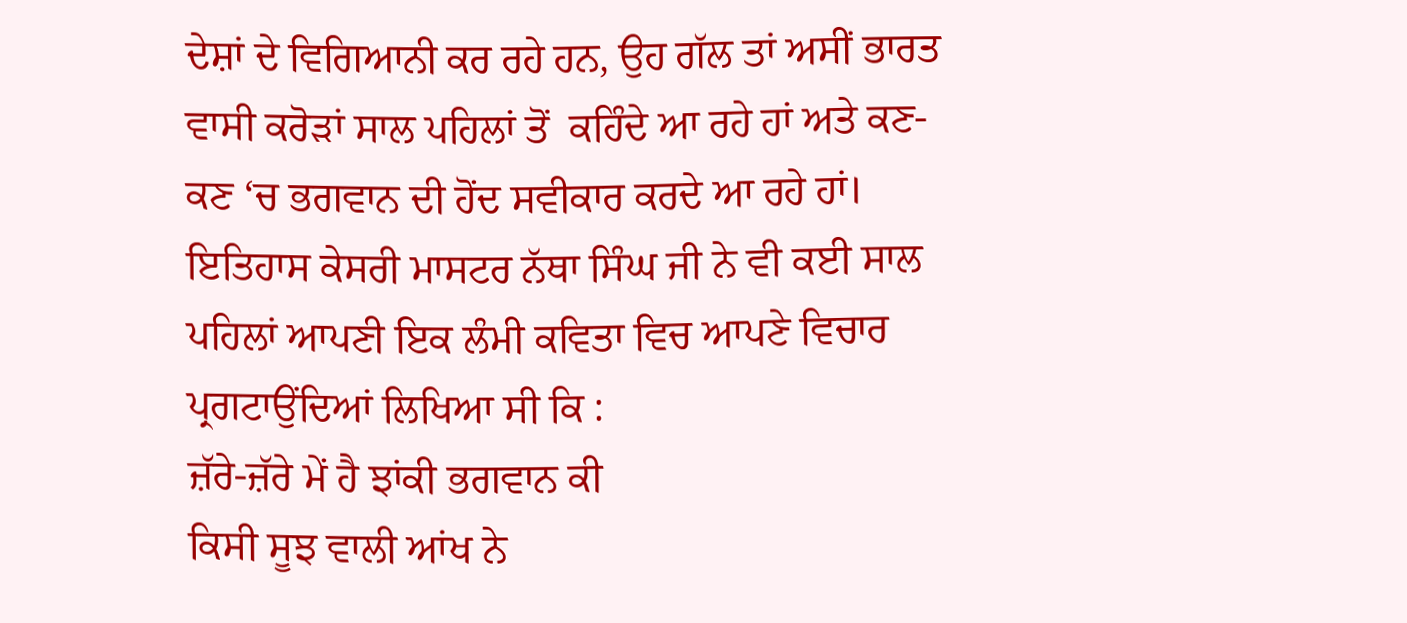ਦੇਸ਼ਾਂ ਦੇ ਵਿਗਿਆਨੀ ਕਰ ਰਹੇ ਹਨ, ਉਹ ਗੱਲ ਤਾਂ ਅਸੀਂ ਭਾਰਤ ਵਾਸੀ ਕਰੋੜਾਂ ਸਾਲ ਪਹਿਲਾਂ ਤੋਂ  ਕਹਿੰਦੇ ਆ ਰਹੇ ਹਾਂ ਅਤੇ ਕਣ-ਕਣ ‘ਚ ਭਗਵਾਨ ਦੀ ਹੋਂਦ ਸਵੀਕਾਰ ਕਰਦੇ ਆ ਰਹੇ ਹਾਂ।
ਇਤਿਹਾਸ ਕੇਸਰੀ ਮਾਸਟਰ ਨੱਥਾ ਸਿੰਘ ਜੀ ਨੇ ਵੀ ਕਈ ਸਾਲ ਪਹਿਲਾਂ ਆਪਣੀ ਇਕ ਲੰਮੀ ਕਵਿਤਾ ਵਿਚ ਆਪਣੇ ਵਿਚਾਰ ਪ੍ਰਗਟਾਉਂਦਿਆਂ ਲਿਖਿਆ ਸੀ ਕਿ :
ਜ਼ੱਰੇ-ਜ਼ੱਰੇ ਮੇਂ ਹੈ ਝਾਂਕੀ ਭਗਵਾਨ ਕੀ
ਕਿਸੀ ਸੂਝ ਵਾਲੀ ਆਂਖ ਨੇ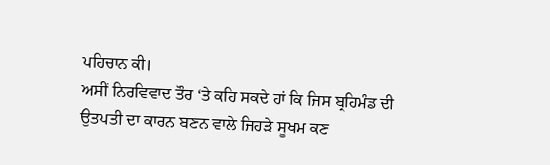ਪਹਿਚਾਨ ਕੀ।
ਅਸੀਂ ਨਿਰਵਿਵਾਦ ਤੌਰ ‘ਤੇ ਕਹਿ ਸਕਦੇ ਹਾਂ ਕਿ ਜਿਸ ਬ੍ਰਹਿਮੰਡ ਦੀ ਉਤਪਤੀ ਦਾ ਕਾਰਨ ਬਣਨ ਵਾਲੇ ਜਿਹੜੇ ਸੂਖਮ ਕਣ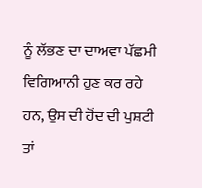ਨੂੰ ਲੱਭਣ ਦਾ ਦਾਅਵਾ ਪੱਛਮੀ ਵਿਗਿਆਨੀ ਹੁਣ ਕਰ ਰਹੇ ਹਨ, ਉਸ ਦੀ ਹੋਂਦ ਦੀ ਪੁਸ਼ਟੀ ਤਾਂ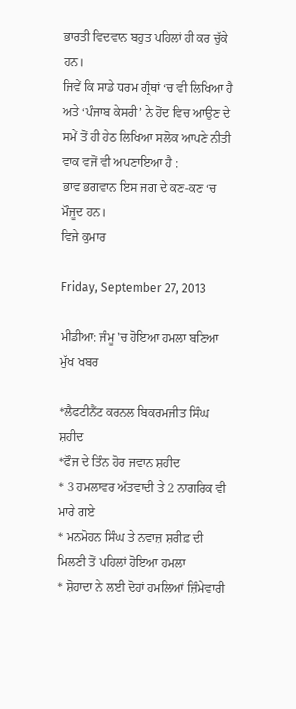ਭਾਰਤੀ ਵਿਦਵਾਨ ਬਹੁਤ ਪਹਿਲਾਂ ਹੀ ਕਰ ਚੁੱਕੇ ਹਨ।
ਜਿਵੇਂ ਕਿ ਸਾਡੇ ਧਰਮ ਗ੍ਰੰਥਾਂ ‘ਚ ਵੀ ਲਿਖਿਆ ਹੈ ਅਤੇ ‘ਪੰਜਾਬ ਕੇਸਰੀ’ ਨੇ ਹੋਂਦ ਵਿਚ ਆਉਣ ਦੇ ਸਮੇਂ ਤੋਂ ਹੀ ਹੇਠ ਲਿਖਿਆ ਸਲੋਕ ਆਪਣੇ ਨੀਤੀ ਵਾਕ ਵਜੋਂ ਵੀ ਅਪਣਾਇਆ ਹੈ :
ਭਾਵ ਭਗਵਾਨ ਇਸ ਜਗ ਦੇ ਕਣ-ਕਣ ‘ਚ ਮੌਜੂਦ ਹਨ।
ਵਿਜੇ ਕੁਮਾਰ

Friday, September 27, 2013

ਮੀਡੀਆ: ਜੰਮੂ 'ਚ ਹੋਇਆ ਹਮਲਾ ਬਣਿਆ ਮੁੱਖ ਖਬਰ

*ਲੈਫਟੀਨੈਂਟ ਕਰਨਲ ਬਿਕਰਮਜੀਤ ਸਿੰਘ ਸ਼ਹੀਦ
*ਫੌਜ ਦੇ ਤਿੰਨ ਹੋਰ ਜਵਾਨ ਸ਼ਹੀਦ
* 3 ਹਮਲਾਵਰ ਅੱਤਵਾਦੀ ਤੇ 2 ਨਾਗਰਿਕ ਵੀ ਮਾਰੇ ਗਏ
* ਮਨਮੋਹਨ ਸਿੰਘ ਤੇ ਨਵਾਜ਼ ਸ਼ਰੀਫ਼ ਦੀ ਮਿਲਣੀ ਤੋਂ ਪਹਿਲਾਂ ਹੋਇਆ ਹਮਲਾ
* ਸ਼ੋਹਾਦਾ ਨੇ ਲਈ ਦੋਹਾਂ ਹਮਲਿਆਂ ਜ਼ਿੰਮੇਵਾਰੀ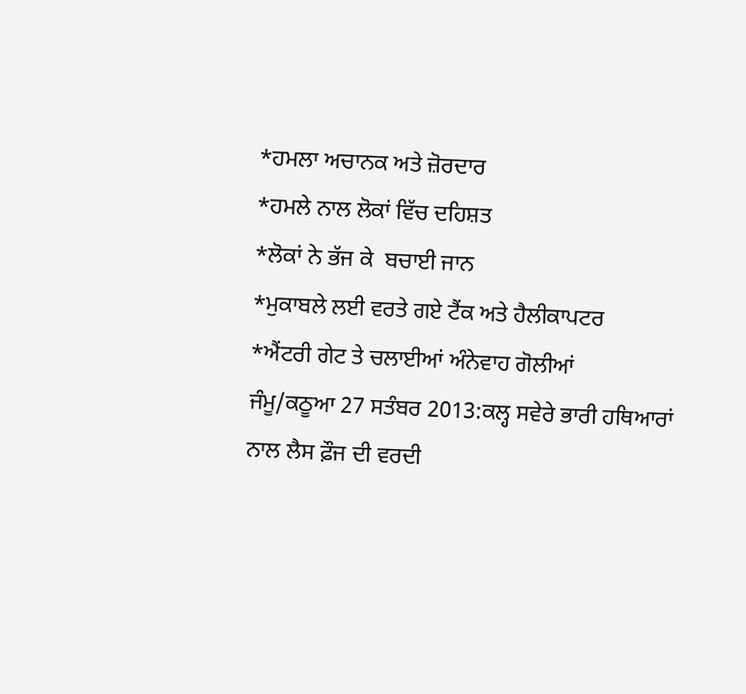*ਹਮਲਾ ਅਚਾਨਕ ਅਤੇ ਜ਼ੋਰਦਾਰ
*ਹਮਲੇ ਨਾਲ ਲੋਕਾਂ ਵਿੱਚ ਦਹਿਸ਼ਤ
*ਲੋਕਾਂ ਨੇ ਭੱਜ ਕੇ  ਬਚਾਈ ਜਾਨ
*ਮੁਕਾਬਲੇ ਲਈ ਵਰਤੇ ਗਏ ਟੈਂਕ ਅਤੇ ਹੈਲੀਕਾਪਟਰ
*ਐਂਟਰੀ ਗੇਟ ਤੇ ਚਲਾਈਆਂ ਅੰਨੇਵਾਹ ਗੋਲੀਆਂ
ਜੰਮੂ/ਕਠੂਆ 27 ਸਤੰਬਰ 2013:ਕਲ੍ਹ ਸਵੇਰੇ ਭਾਰੀ ਹਥਿਆਰਾਂ ਨਾਲ ਲੈਸ ਫ਼ੌਜ ਦੀ ਵਰਦੀ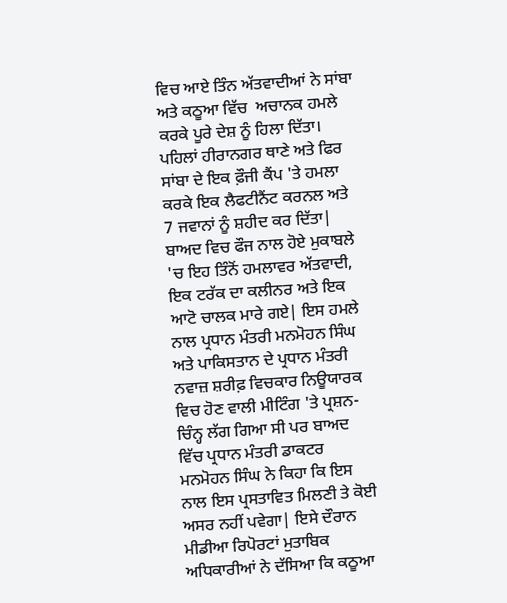ਵਿਚ ਆਏ ਤਿੰਨ ਅੱਤਵਾਦੀਆਂ ਨੇ ਸਾਂਬਾ ਅਤੇ ਕਠੂਆ ਵਿੱਚ  ਅਚਾਨਕ ਹਮਲੇ ਕਰਕੇ ਪੂਰੇ ਦੇਸ਼ ਨੂੰ ਹਿਲਾ ਦਿੱਤਾ। ਪਹਿਲਾਂ ਹੀਰਾਨਗਰ ਥਾਣੇ ਅਤੇ ਫਿਰ ਸਾਂਬਾ ਦੇ ਇਕ ਫ਼ੌਜੀ ਕੈਂਪ 'ਤੇ ਹਮਲਾ ਕਰਕੇ ਇਕ ਲੈਫਟੀਨੈਂਟ ਕਰਨਲ ਅਤੇ 7 ਜਵਾਨਾਂ ਨੂੰ ਸ਼ਹੀਦ ਕਰ ਦਿੱਤਾ| ਬਾਅਦ ਵਿਚ ਫੌਜ ਨਾਲ ਹੋਏ ਮੁਕਾਬਲੇ 'ਚ ਇਹ ਤਿੰਨੋਂ ਹਮਲਾਵਰ ਅੱਤਵਾਦੀ, ਇਕ ਟਰੱਕ ਦਾ ਕਲੀਨਰ ਅਤੇ ਇਕ ਆਟੋ ਚਾਲਕ ਮਾਰੇ ਗਏ| ਇਸ ਹਮਲੇ ਨਾਲ ਪ੍ਰਧਾਨ ਮੰਤਰੀ ਮਨਮੋਹਨ ਸਿੰਘ ਅਤੇ ਪਾਕਿਸਤਾਨ ਦੇ ਪ੍ਰਧਾਨ ਮੰਤਰੀ ਨਵਾਜ਼ ਸ਼ਰੀਫ਼ ਵਿਚਕਾਰ ਨਿਊਯਾਰਕ ਵਿਚ ਹੋਣ ਵਾਲੀ ਮੀਟਿੰਗ 'ਤੇ ਪ੍ਰਸ਼ਨ-ਚਿੰਨ੍ਹ ਲੱਗ ਗਿਆ ਸੀ ਪਰ ਬਾਅਦ ਵਿੱਚ ਪ੍ਰਧਾਨ ਮੰਤਰੀ ਡਾਕਟਰ ਮਨਮੋਹਨ ਸਿੰਘ ਨੇ ਕਿਹਾ ਕਿ ਇਸ ਨਾਲ ਇਸ ਪ੍ਰਸਤਾਵਿਤ ਮਿਲਣੀ ਤੇ ਕੋਈ ਅਸਰ ਨਹੀਂ ਪਵੇਗਾ| ਇਸੇ ਦੌਰਾਨ ਮੀਡੀਆ ਰਿਪੋਰਟਾਂ ਮੁਤਾਬਿਕ  ਅਧਿਕਾਰੀਆਂ ਨੇ ਦੱਸਿਆ ਕਿ ਕਠੂਆ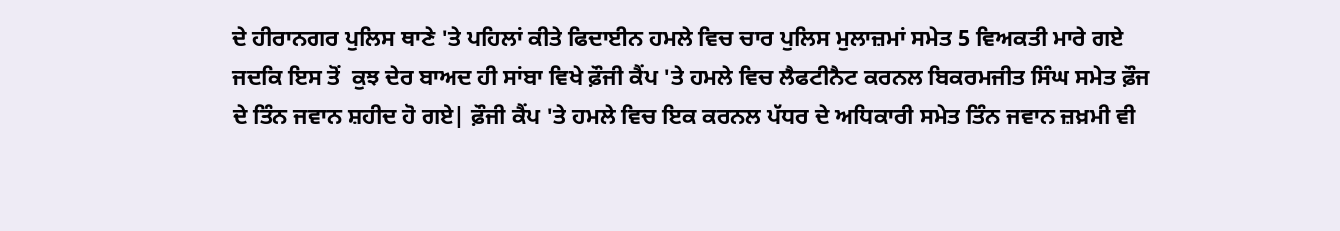ਦੇ ਹੀਰਾਨਗਰ ਪੁਲਿਸ ਥਾਣੇ 'ਤੇ ਪਹਿਲਾਂ ਕੀਤੇ ਫਿਦਾਈਨ ਹਮਲੇ ਵਿਚ ਚਾਰ ਪੁਲਿਸ ਮੁਲਾਜ਼ਮਾਂ ਸਮੇਤ 5 ਵਿਅਕਤੀ ਮਾਰੇ ਗਏ ਜਦਕਿ ਇਸ ਤੋਂ  ਕੁਝ ਦੇਰ ਬਾਅਦ ਹੀ ਸਾਂਬਾ ਵਿਖੇ ਫ਼ੌਜੀ ਕੈਂਪ 'ਤੇ ਹਮਲੇ ਵਿਚ ਲੈਫਟੀਨੈਟ ਕਰਨਲ ਬਿਕਰਮਜੀਤ ਸਿੰਘ ਸਮੇਤ ਫ਼ੌਜ ਦੇ ਤਿੰਨ ਜਵਾਨ ਸ਼ਹੀਦ ਹੋ ਗਏ| ਫ਼ੌਜੀ ਕੈਂਪ 'ਤੇ ਹਮਲੇ ਵਿਚ ਇਕ ਕਰਨਲ ਪੱਧਰ ਦੇ ਅਧਿਕਾਰੀ ਸਮੇਤ ਤਿੰਨ ਜਵਾਨ ਜ਼ਖ਼ਮੀ ਵੀ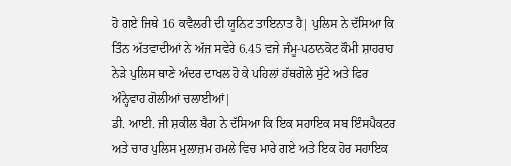ਹੋ ਗਏ ਜਿਥੇ 16 ਕਵੈਲਰੀ ਦੀ ਯੂਨਿਟ ਤਾਇਨਾਤ ਹੈ| ਪੁਲਿਸ ਨੇ ਦੱਸਿਆ ਕਿ ਤਿੰਨ ਅੱਤਵਾਦੀਆਂ ਨੇ ਅੱਜ ਸਵੇਰੇ 6.45 ਵਜੇ ਜੰਮੂ-ਪਠਾਨਕੋਟ ਕੌਮੀ ਸ਼ਾਹਰਾਹ ਨੇਡ਼ੇ ਪੁਲਿਸ ਥਾਣੇ ਅੰਦਰ ਦਾਖਲ ਹੋ ਕੇ ਪਹਿਲਾਂ ਹੱਥਗੋਲੇ ਸੁੱਟੇ ਅਤੇ ਫਿਰ ਅੰਨ੍ਹੇਵਾਹ ਗੋਲੀਆਂ ਚਲਾਈਆਂ|
ਡੀ. ਆਈ. ਜੀ ਸ਼ਕੀਲ ਬੈਗ ਨੇ ਦੱਸਿਆ ਕਿ ਇਕ ਸਹਾਇਕ ਸਬ ਇੰਸਪੈਕਟਰ ਅਤੇ ਚਾਰ ਪੁਲਿਸ ਮੁਲਾਜ਼ਮ ਹਮਲੇ ਵਿਚ ਮਾਰੇ ਗਏ ਅਤੇ ਇਕ ਹੋਰ ਸਹਾਇਕ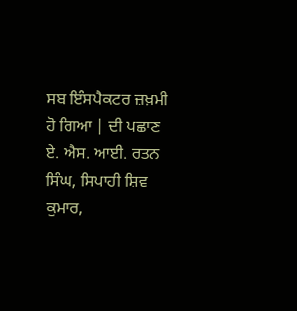ਸਬ ਇੰਸਪੈਕਟਰ ਜ਼ਖ਼ਮੀ ਹੋ ਗਿਆ | ਦੀ ਪਛਾਣ ਏ. ਐਸ. ਆਈ. ਰਤਨ ਸਿੰਘ, ਸਿਪਾਹੀ ਸ਼ਿਵ ਕੁਮਾਰ,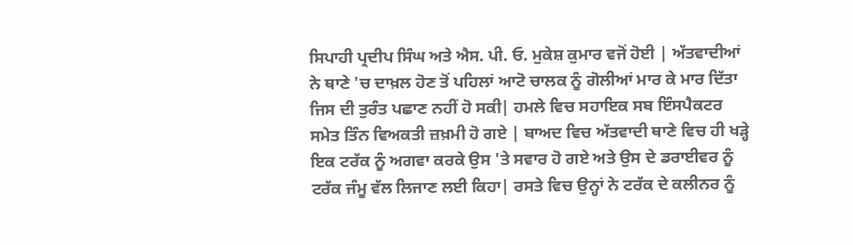ਸਿਪਾਹੀ ਪ੍ਰਦੀਪ ਸਿੰਘ ਅਤੇ ਐਸ. ਪੀ. ਓ. ਮੁਕੇਸ਼ ਕੁਮਾਰ ਵਜੋਂ ਹੋਈ | ਅੱਤਵਾਦੀਆਂ ਨੇ ਥਾਣੇ 'ਚ ਦਾਖ਼ਲ ਹੋਣ ਤੋਂ ਪਹਿਲਾਂ ਆਟੋ ਚਾਲਕ ਨੂੰ ਗੋਲੀਆਂ ਮਾਰ ਕੇ ਮਾਰ ਦਿੱਤਾ ਜਿਸ ਦੀ ਤੁਰੰਤ ਪਛਾਣ ਨਹੀਂ ਹੋ ਸਕੀ| ਹਮਲੇ ਵਿਚ ਸਹਾਇਕ ਸਬ ਇੰਸਪੈਕਟਰ ਸਮੇਤ ਤਿੰਨ ਵਿਅਕਤੀ ਜ਼ਖ਼ਮੀ ਹੋ ਗਏ | ਬਾਅਦ ਵਿਚ ਅੱਤਵਾਦੀ ਥਾਣੇ ਵਿਚ ਹੀ ਖਡ਼੍ਹੇ ਇਕ ਟਰੱਕ ਨੂੰ ਅਗਵਾ ਕਰਕੇ ਉਸ 'ਤੇ ਸਵਾਰ ਹੋ ਗਏ ਅਤੇ ਉਸ ਦੇ ਡਰਾਈਵਰ ਨੂੰ ਟਰੱਕ ਜੰਮੂ ਵੱਲ ਲਿਜਾਣ ਲਈ ਕਿਹਾ| ਰਸਤੇ ਵਿਚ ਉਨ੍ਹਾਂ ਨੇ ਟਰੱਕ ਦੇ ਕਲੀਨਰ ਨੂੰ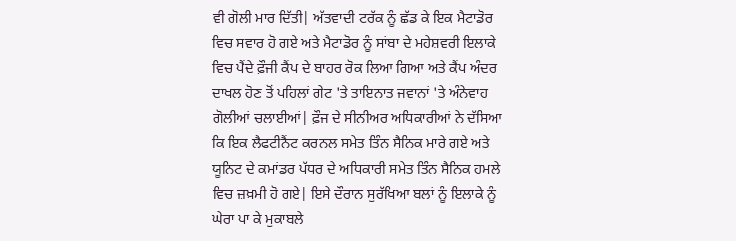ਵੀ ਗੋਲੀ ਮਾਰ ਦਿੱਤੀ| ਅੱਤਵਾਦੀ ਟਰੱਕ ਨੂੰ ਛੱਡ ਕੇ ਇਕ ਮੈਟਾਡੋਰ ਵਿਚ ਸਵਾਰ ਹੋ ਗਏ ਅਤੇ ਮੈਟਾਡੋਰ ਨੂੰ ਸਾਂਬਾ ਦੇ ਮਹੇਸ਼ਵਰੀ ਇਲਾਕੇ ਵਿਚ ਪੈਂਦੇ ਫ਼ੌਜੀ ਕੈਂਪ ਦੇ ਬਾਹਰ ਰੋਕ ਲਿਆ ਗਿਆ ਅਤੇ ਕੈਂਪ ਅੰਦਰ ਦਾਖਲ ਹੋਣ ਤੋਂ ਪਹਿਲਾਂ ਗੇਟ 'ਤੇ ਤਾਇਨਾਤ ਜਵਾਨਾਂ 'ਤੇ ਅੰਨੇਵਾਹ ਗੋਲੀਆਂ ਚਲਾਈਆਂ| ਫ਼ੌਜ ਦੇ ਸੀਨੀਅਰ ਅਧਿਕਾਰੀਆਂ ਨੇ ਦੱਸਿਆ ਕਿ ਇਕ ਲੈਫਟੀਨੈਂਟ ਕਰਨਲ ਸਮੇਤ ਤਿੰਨ ਸੈਨਿਕ ਮਾਰੇ ਗਏ ਅਤੇ ਯੂਨਿਟ ਦੇ ਕਮਾਂਡਰ ਪੱਧਰ ਦੇ ਅਧਿਕਾਰੀ ਸਮੇਤ ਤਿੰਨ ਸੈਨਿਕ ਹਮਲੇ ਵਿਚ ਜ਼ਖ਼ਮੀ ਹੋ ਗਏ| ਇਸੇ ਦੌਰਾਨ ਸੁਰੱਖਿਆ ਬਲਾਂ ਨੂੰ ਇਲਾਕੇ ਨੂੰ ਘੇਰਾ ਪਾ ਕੇ ਮੁਕਾਬਲੇ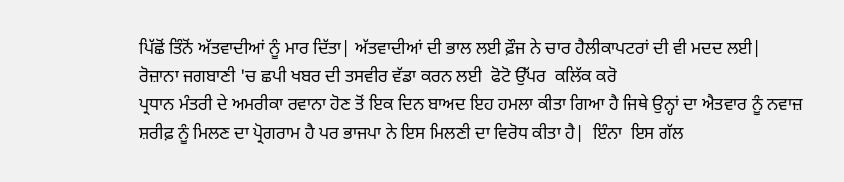ਪਿੱਛੋਂ ਤਿੰਨੋਂ ਅੱਤਵਾਦੀਆਂ ਨੂੰ ਮਾਰ ਦਿੱਤਾ| ਅੱਤਵਾਦੀਆਂ ਦੀ ਭਾਲ ਲਈ ਫ਼ੌਜ ਨੇ ਚਾਰ ਹੈਲੀਕਾਪਟਰਾਂ ਦੀ ਵੀ ਮਦਦ ਲਈ|
ਰੋਜ਼ਾਨਾ ਜਗਬਾਣੀ 'ਚ ਛਪੀ ਖਬਰ ਦੀ ਤਸਵੀਰ ਵੱਡਾ ਕਰਨ ਲਈ  ਫੋਟੋ ਉੱਪਰ  ਕਲਿੱਕ ਕਰੋ
ਪ੍ਰਧਾਨ ਮੰਤਰੀ ਦੇ ਅਮਰੀਕਾ ਰਵਾਨਾ ਹੋਣ ਤੋਂ ਇਕ ਦਿਨ ਬਾਅਦ ਇਹ ਹਮਲਾ ਕੀਤਾ ਗਿਆ ਹੈ ਜਿਥੇ ਉਨ੍ਹਾਂ ਦਾ ਐਤਵਾਰ ਨੂੰ ਨਵਾਜ਼ ਸ਼ਰੀਫ਼ ਨੂੰ ਮਿਲਣ ਦਾ ਪ੍ਰੋਗਰਾਮ ਹੈ ਪਰ ਭਾਜਪਾ ਨੇ ਇਸ ਮਿਲਣੀ ਦਾ ਵਿਰੋਧ ਕੀਤਾ ਹੈ|  ਇੰਨਾ  ਇਸ ਗੱਲ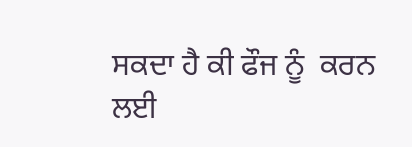ਸਕਦਾ ਹੈ ਕੀ ਫੌਜ ਨੂੰ  ਕਰਨ ਲਈ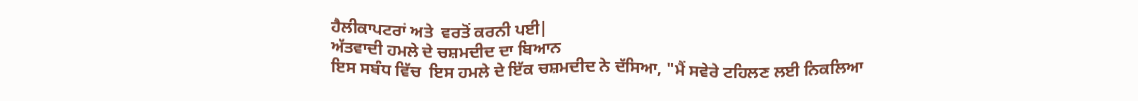ਹੈਲੀਕਾਪਟਰਾਂ ਅਤੇ  ਵਰਤੋਂ ਕਰਨੀ ਪਈ|
ਅੱਤਵਾਦੀ ਹਮਲੇ ਦੇ ਚਸ਼ਮਦੀਦ ਦਾ ਬਿਆਨ
ਇਸ ਸਬੰਧ ਵਿੱਚ  ਇਸ ਹਮਲੇ ਦੇ ਇੱਕ ਚਸ਼ਮਦੀਦ ਨੇ ਦੱਸਿਆ, "ਮੈਂ ਸਵੇਰੇ ਟਹਿਲਣ ਲਈ ਨਿਕਲਿਆ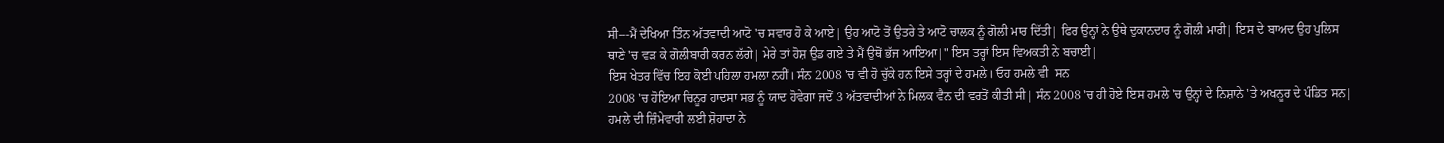ਸੀ---ਮੈਂ ਦੇਖਿਆ ਤਿੰਨ ਅੱਤਵਾਦੀ ਆਟੋ 'ਚ ਸਵਾਰ ਹੋ ਕੇ ਆਏ| ਉਹ ਆਟੋ ਤੋਂ ਉਤਰੇ ਤੇ ਆਟੋ ਚਾਲਕ ਨੂੰ ਗੋਲੀ ਮਾਰ ਦਿੱਤੀ| ਫਿਰ ਉਨ੍ਹਾਂ ਨੇ ਉਥੇ ਦੁਕਾਨਦਾਰ ਨੂੰ ਗੋਲੀ ਮਾਰੀ| ਇਸ ਦੇ ਬਾਅਦ ਉਹ ਪੁਲਿਸ ਥਾਣੇ 'ਚ ਵੜ ਕੇ ਗੋਲੀਬਾਰੀ ਕਰਨ ਲੱਗੇ| ਮੇਰੇ ਤਾਂ ਹੋਸ਼ ਉਡ ਗਏ ਤੇ ਮੈਂ ਉਥੋਂ ਭੱਜ ਆਇਆ|" ਇਸ ਤਰ੍ਹਾਂ ਇਸ ਵਿਅਕਤੀ ਨੇ ਬਚਾਈ|
ਇਸ ਖੇਤਰ ਵਿੱਚ ਇਹ ਕੋਈ ਪਹਿਲਾ ਹਮਲਾ ਨਹੀਂ। ਸੰਨ 2008 'ਚ ਵੀ ਹੋ ਚੁੱਕੇ ਹਨ ਇਸੇ ਤਰ੍ਹਾਂ ਦੇ ਹਮਲੇ। ਓਹ ਹਮਲੇ ਵੀ  ਸਨ
2008 'ਚ ਹੋਇਆ ਚਿਨੂਰ ਹਾਦਸਾ ਸਭ ਨੂੰ ਯਾਦ ਹੋਵੇਗਾ ਜਦੋਂ 3 ਅੱਤਵਾਦੀਆਂ ਨੇ ਮਿਲਕ ਵੈਨ ਦੀ ਵਰਤੋਂ ਕੀਤੀ ਸੀ| ਸੰਨ 2008 'ਚ ਹੀ ਹੋਏ ਇਸ ਹਮਲੇ 'ਚ ਉਨ੍ਹਾਂ ਦੇ ਨਿਸ਼ਾਨੇ 'ਤੇ ਅਖਨੂਰ ਦੇ ਪੰਡਿਤ ਸਨ|
ਹਮਲੇ ਦੀ ਜ਼ਿੰਮੇਵਾਰੀ ਲਈ ਸ਼ੋਹਾਦਾ ਨੇ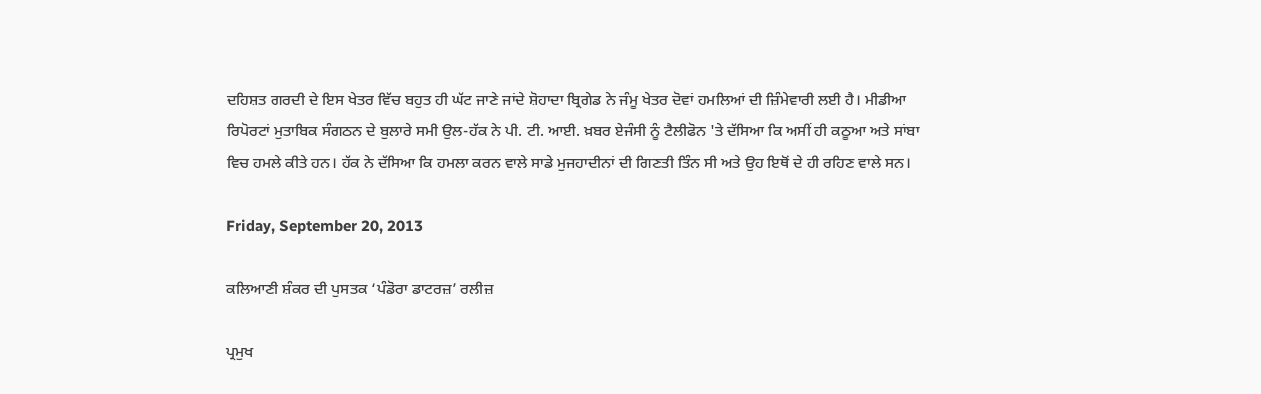ਦਹਿਸ਼ਤ ਗਰਦੀ ਦੇ ਇਸ ਖੇਤਰ ਵਿੱਚ ਬਹੁਤ ਹੀ ਘੱਟ ਜਾਣੇ ਜਾਂਦੇ ਸ਼ੋਹਾਦਾ ਬ੍ਰਿਗੇਡ ਨੇ ਜੰਮੂ ਖੇਤਰ ਦੋਵਾਂ ਹਮਲਿਆਂ ਦੀ ਜ਼ਿੰਮੇਵਾਰੀ ਲਈ ਹੈ। ਮੀਡੀਆ ਰਿਪੋਰਟਾਂ ਮੁਤਾਬਿਕ ਸੰਗਠਨ ਦੇ ਬੁਲਾਰੇ ਸਮੀ ਉਲ-ਹੱਕ ਨੇ ਪੀ. ਟੀ. ਆਈ. ਖ਼ਬਰ ਏਜੰਸੀ ਨੂੰ ਟੈਲੀਫੋਨ 'ਤੇ ਦੱਸਿਆ ਕਿ ਅਸੀਂ ਹੀ ਕਠੂਆ ਅਤੇ ਸਾਂਬਾ ਵਿਚ ਹਮਲੇ ਕੀਤੇ ਹਨ। ਹੱਕ ਨੇ ਦੱਸਿਆ ਕਿ ਹਮਲਾ ਕਰਨ ਵਾਲੇ ਸਾਡੇ ਮੁਜਹਾਦੀਨਾਂ ਦੀ ਗਿਣਤੀ ਤਿੰਨ ਸੀ ਅਤੇ ਉਹ ਇਥੋਂ ਦੇ ਹੀ ਰਹਿਣ ਵਾਲੇ ਸਨ।

Friday, September 20, 2013

ਕਲਿਆਣੀ ਸ਼ੰਕਰ ਦੀ ਪੁਸਤਕ ‘ਪੰਡੋਰਾ ਡਾਟਰਜ਼’ ਰਲੀਜ਼

ਪ੍ਰਮੁਖ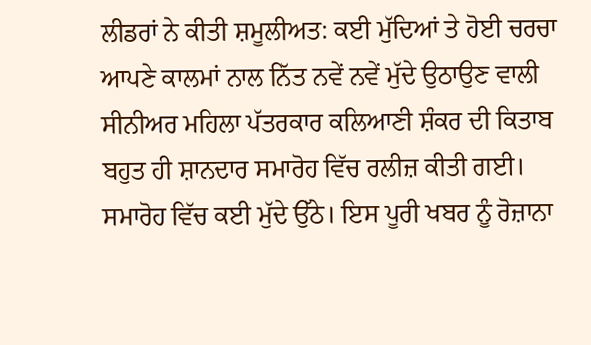ਲੀਡਰਾਂ ਨੇ ਕੀਤੀ ਸ਼ਮੂਲੀਅਤ: ਕਈ ਮੁੱਦਿਆਂ ਤੇ ਹੋਈ ਚਰਚਾ
ਆਪਣੇ ਕਾਲਮਾਂ ਨਾਲ ਨਿੱਤ ਨਵੇਂ ਨਵੇਂ ਮੁੱਦੇ ਉਠਾਉਣ ਵਾਲੀ ਸੀਨੀਅਰ ਮਹਿਲਾ ਪੱਤਰਕਾਰ ਕਲਿਆਣੀ ਸ਼ੰਕਰ ਦੀ ਕਿਤਾਬ ਬਹੁਤ ਹੀ ਸ਼ਾਨਦਾਰ ਸਮਾਰੋਹ ਵਿੱਚ ਰਲੀਜ਼ ਕੀਤੀ ਗਈ। ਸਮਾਰੋਹ ਵਿੱਚ ਕਈ ਮੁੱਦੇ ਉੱਠੇ। ਇਸ ਪੂਰੀ ਖਬਰ ਨੂੰ ਰੋਜ਼ਾਨਾ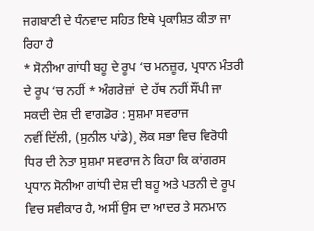ਜਗਬਾਣੀ ਦੇ ਧੰਨਵਾਦ ਸਹਿਤ ਇਥੇ ਪ੍ਰਕਾਸ਼ਿਤ ਕੀਤਾ ਜਾ ਰਿਹਾ ਹੈ
* ਸੋਨੀਆ ਗਾਂਧੀ ਬਹੂ ਦੇ ਰੂਪ ‘ਚ ਮਨਜ਼ੂਰ, ਪ੍ਰਧਾਨ ਮੰਤਰੀ ਦੇ ਰੂਪ ‘ਚ ਨਹੀਂ * ਅੰਗਰੇਜ਼ਾਂ  ਦੇ ਹੱਥ ਨਹੀਂ ਸੌਂਪੀ ਜਾ ਸਕਦੀ ਦੇਸ਼ ਦੀ ਵਾਗਡੋਰ : ਸੁਸ਼ਮਾ ਸਵਰਾਜ
ਨਵੀਂ ਦਿੱਲੀ, (ਸੁਨੀਲ ਪਾਂਡੇ)¸ ਲੋਕ ਸਭਾ ਵਿਚ ਵਿਰੋਧੀ ਧਿਰ ਦੀ ਨੇਤਾ ਸੁਸ਼ਮਾ ਸਵਰਾਜ ਨੇ ਕਿਹਾ ਕਿ ਕਾਂਗਰਸ ਪ੍ਰਧਾਨ ਸੋਨੀਆ ਗਾਂਧੀ ਦੇਸ਼ ਦੀ ਬਹੂ ਅਤੇ ਪਤਨੀ ਦੇ ਰੂਪ ਵਿਚ ਸਵੀਕਾਰ ਹੈ, ਅਸੀਂ ਉਸ ਦਾ ਆਦਰ ਤੇ ਸਨਮਾਨ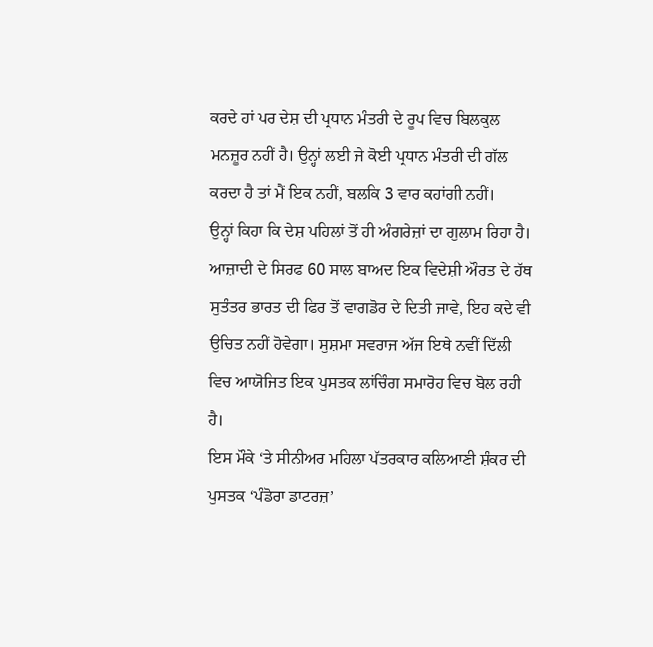ਕਰਦੇ ਹਾਂ ਪਰ ਦੇਸ਼ ਦੀ ਪ੍ਰਧਾਨ ਮੰਤਰੀ ਦੇ ਰੂਪ ਵਿਚ ਬਿਲਕੁਲ ਮਨਜ਼ੂਰ ਨਹੀਂ ਹੈ। ਉਨ੍ਹਾਂ ਲਈ ਜੇ ਕੋਈ ਪ੍ਰਧਾਨ ਮੰਤਰੀ ਦੀ ਗੱਲ ਕਰਦਾ ਹੈ ਤਾਂ ਮੈਂ ਇਕ ਨਹੀਂ, ਬਲਕਿ 3 ਵਾਰ ਕਹਾਂਗੀ ਨਹੀਂ।
ਉਨ੍ਹਾਂ ਕਿਹਾ ਕਿ ਦੇਸ਼ ਪਹਿਲਾਂ ਤੋਂ ਹੀ ਅੰਗਰੇਜ਼ਾਂ ਦਾ ਗੁਲਾਮ ਰਿਹਾ ਹੈ। ਆਜ਼ਾਦੀ ਦੇ ਸਿਰਫ 60 ਸਾਲ ਬਾਅਦ ਇਕ ਵਿਦੇਸ਼ੀ ਔਰਤ ਦੇ ਹੱਥ ਸੁਤੰਤਰ ਭਾਰਤ ਦੀ ਫਿਰ ਤੋਂ ਵਾਗਡੋਰ ਦੇ ਦਿਤੀ ਜਾਵੇ, ਇਹ ਕਦੇ ਵੀ ਉਚਿਤ ਨਹੀਂ ਹੋਵੇਗਾ। ਸੁਸ਼ਮਾ ਸਵਰਾਜ ਅੱਜ ਇਥੇ ਨਵੀਂ ਦਿੱਲੀ ਵਿਚ ਆਯੋਜਿਤ ਇਕ ਪੁਸਤਕ ਲਾਂਚਿੰਗ ਸਮਾਰੋਹ ਵਿਚ ਬੋਲ ਰਹੀ ਹੈ।
ਇਸ ਮੌਕੇ ‘ਤੇ ਸੀਨੀਅਰ ਮਹਿਲਾ ਪੱਤਰਕਾਰ ਕਲਿਆਣੀ ਸ਼ੰਕਰ ਦੀ ਪੁਸਤਕ ‘ਪੰਡੋਰਾ ਡਾਟਰਜ਼’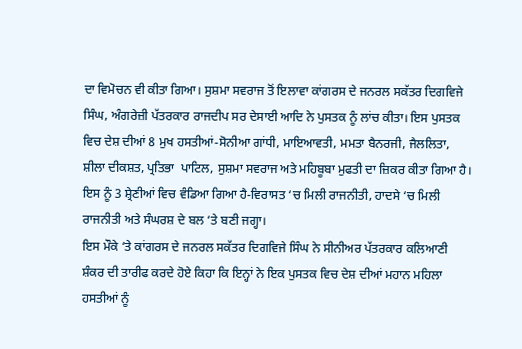ਦਾ ਵਿਮੋਚਨ ਵੀ ਕੀਤਾ ਗਿਆ। ਸੁਸ਼ਮਾ ਸਵਰਾਜ ਤੋਂ ਇਲਾਵਾ ਕਾਂਗਰਸ ਦੇ ਜਨਰਲ ਸਕੱਤਰ ਦਿਗਵਿਜੇ ਸਿੰਘ, ਅੰਗਰੇਜ਼ੀ ਪੱਤਰਕਾਰ ਰਾਜਦੀਪ ਸਰ ਦੇਸਾਈ ਆਦਿ ਨੇ ਪੁਸਤਕ ਨੂੰ ਲਾਂਚ ਕੀਤਾ। ਇਸ ਪੁਸਤਕ ਵਿਚ ਦੇਸ਼ ਦੀਆਂ 8 ਮੁਖ ਹਸਤੀਆਂ-ਸੋਨੀਆ ਗਾਂਧੀ, ਮਾਇਆਵਤੀ, ਮਮਤਾ ਬੈਨਰਜੀ, ਜੈਲਲਿਤਾ, ਸ਼ੀਲਾ ਦੀਕਸ਼ਤ, ਪ੍ਰਤਿਭਾ  ਪਾਟਿਲ, ਸੁਸ਼ਮਾ ਸਵਰਾਜ ਅਤੇ ਮਹਿਬੂਬਾ ਮੁਫਤੀ ਦਾ ਜ਼ਿਕਰ ਕੀਤਾ ਗਿਆ ਹੈ। ਇਸ ਨੂੰ 3 ਸ਼੍ਰੇਣੀਆਂ ਵਿਚ ਵੰਡਿਆ ਗਿਆ ਹੈ-ਵਿਰਾਸਤ ‘ਚ ਮਿਲੀ ਰਾਜਨੀਤੀ, ਹਾਦਸੇ ‘ਚ ਮਿਲੀ ਰਾਜਨੀਤੀ ਅਤੇ ਸੰਘਰਸ਼ ਦੇ ਬਲ ‘ਤੇ ਬਣੀ ਜਗ੍ਹਾ।
ਇਸ ਮੌਕੇ ‘ਤੇ ਕਾਂਗਰਸ ਦੇ ਜਨਰਲ ਸਕੱਤਰ ਦਿਗਵਿਜੇ ਸਿੰਘ ਨੇ ਸੀਨੀਅਰ ਪੱਤਰਕਾਰ ਕਲਿਆਣੀ ਸ਼ੰਕਰ ਦੀ ਤਾਰੀਫ ਕਰਦੇ ਹੋਏ ਕਿਹਾ ਕਿ ਇਨ੍ਹਾਂ ਨੇ ਇਕ ਪੁਸਤਕ ਵਿਚ ਦੇਸ਼ ਦੀਆਂ ਮਹਾਨ ਮਹਿਲਾ ਹਸਤੀਆਂ ਨੂੰ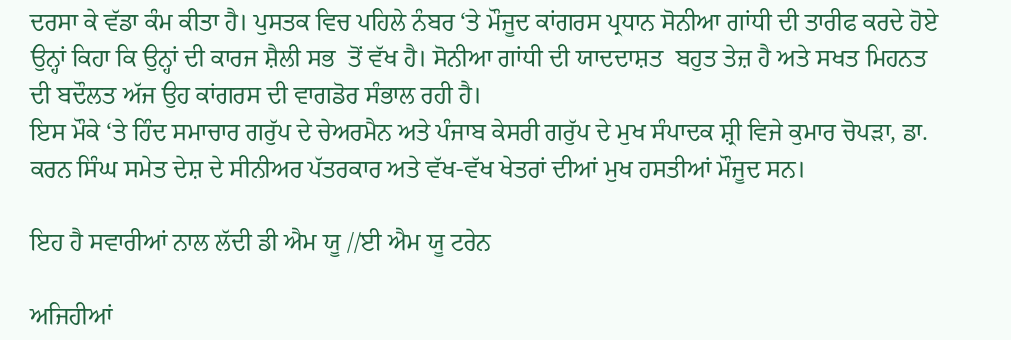ਦਰਸਾ ਕੇ ਵੱਡਾ ਕੰਮ ਕੀਤਾ ਹੈ। ਪੁਸਤਕ ਵਿਚ ਪਹਿਲੇ ਨੰਬਰ ‘ਤੇ ਮੌਜੂਦ ਕਾਂਗਰਸ ਪ੍ਰਧਾਨ ਸੋਨੀਆ ਗਾਂਧੀ ਦੀ ਤਾਰੀਫ ਕਰਦੇ ਹੋਏ ਉਨ੍ਹਾਂ ਕਿਹਾ ਕਿ ਉਨ੍ਹਾਂ ਦੀ ਕਾਰਜ ਸ਼ੈਲੀ ਸਭ  ਤੋਂ ਵੱਖ ਹੈ। ਸੋਨੀਆ ਗਾਂਧੀ ਦੀ ਯਾਦਦਾਸ਼ਤ  ਬਹੁਤ ਤੇਜ਼ ਹੈ ਅਤੇ ਸਖਤ ਮਿਹਨਤ ਦੀ ਬਦੌਲਤ ਅੱਜ ਉਹ ਕਾਂਗਰਸ ਦੀ ਵਾਗਡੋਰ ਸੰਭਾਲ ਰਹੀ ਹੈ।
ਇਸ ਮੌਕੇ ‘ਤੇ ਹਿੰਦ ਸਮਾਚਾਰ ਗਰੁੱਪ ਦੇ ਚੇਅਰਮੈਨ ਅਤੇ ਪੰਜਾਬ ਕੇਸਰੀ ਗਰੁੱਪ ਦੇ ਮੁਖ ਸੰਪਾਦਕ ਸ਼੍ਰੀ ਵਿਜੇ ਕੁਮਾਰ ਚੋਪੜਾ, ਡਾ. ਕਰਨ ਸਿੰਘ ਸਮੇਤ ਦੇਸ਼ ਦੇ ਸੀਨੀਅਰ ਪੱਤਰਕਾਰ ਅਤੇ ਵੱਖ-ਵੱਖ ਖੇਤਰਾਂ ਦੀਆਂ ਮੁਖ ਹਸਤੀਆਂ ਮੌਜੂਦ ਸਨ।

ਇਹ ਹੈ ਸਵਾਰੀਆਂ ਨਾਲ ਲੱਦੀ ਡੀ ਐਮ ਯੂ //ਈ ਐਮ ਯੂ ਟਰੇਨ

ਅਜਿਹੀਆਂ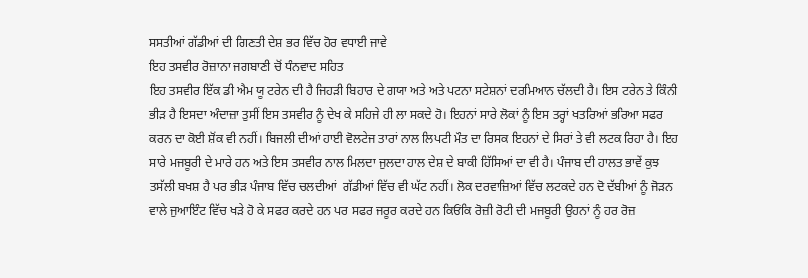ਸਸਤੀਆਂ ਗੱਡੀਆਂ ਦੀ ਗਿਣਤੀ ਦੇਸ਼ ਭਰ ਵਿੱਚ ਹੋਰ ਵਧਾਈ ਜਾਵੇ
ਇਹ ਤਸਵੀਰ ਰੋਜ਼ਾਨਾ ਜਗਬਾਣੀ ਚੋਂ ਧੰਨਵਾਦ ਸਹਿਤ
ਇਹ ਤਸਵੀਰ ਇੱਕ ਡੀ ਐਮ ਯੂ ਟਰੇਨ ਦੀ ਹੈ ਜਿਹੜੀ ਬਿਹਾਰ ਦੇ ਗਯਾ ਅਤੇ ਅਤੇ ਪਟਨਾ ਸਟੇਸ਼ਨਾਂ ਦਰਮਿਆਨ ਚੱਲਦੀ ਹੈ। ਇਸ ਟਰੇਨ ਤੇ ਕਿੰਨੀ ਭੀੜ ਹੈ ਇਸਦਾ ਅੰਦਾਜ਼ਾ ਤੁਸੀਂ ਇਸ ਤਸਵੀਰ ਨੂੰ ਦੇਖ ਕੇ ਸਹਿਜੇ ਹੀ ਲਾ ਸਕਦੇ ਹੋ। ਇਹਨਾਂ ਸਾਰੇ ਲੋਕਾਂ ਨੂੰ ਇਸ ਤਰ੍ਹਾਂ ਖਤਰਿਆਂ ਭਰਿਆ ਸਫਰ ਕਰਨ ਦਾ ਕੋਈ ਸ਼ੋਂਕ ਵੀ ਨਹੀਂ। ਬਿਜਲੀ ਦੀਆਂ ਹਾਈ ਵੋਲਟੇਜ ਤਾਰਾਂ ਨਾਲ ਲਿਪਟੀ ਮੌਤ ਦਾ ਰਿਸਕ ਇਹਨਾਂ ਦੇ ਸਿਰਾਂ ਤੇ ਵੀ ਲਟਕ ਰਿਹਾ ਹੈ। ਇਹ ਸਾਰੇ ਮਜਬੂਰੀ ਦੇ ਮਾਰੇ ਹਨ ਅਤੇ ਇਸ ਤਸਵੀਰ ਨਾਲ ਮਿਲਦਾ ਜੁਲਦਾ ਹਾਲ ਦੇਸ਼ ਦੇ ਬਾਕੀ ਹਿੱਸਿਆਂ ਦਾ ਵੀ ਹੈ। ਪੰਜਾਬ ਦੀ ਹਾਲਤ ਭਾਵੇਂ ਕੁਝ ਤਸੱਲੀ ਬਖਸ਼ ਹੈ ਪਰ ਭੀੜ ਪੰਜਾਬ ਵਿੱਚ ਚਲਦੀਆਂ  ਗੱਡੀਆਂ ਵਿੱਚ ਵੀ ਘੱਟ ਨਹੀਂ। ਲੋਕ ਦਰਵਾਜ਼ਿਆਂ ਵਿੱਚ ਲਟਕਦੇ ਹਨ ਦੋ ਦੱਬੀਆਂ ਨੂੰ ਜੋੜਨ ਵਾਲੇ ਜੁਆਇੰਟ ਵਿੱਚ ਖੜੇ ਹੋ ਕੇ ਸਫਰ ਕਰਦੇ ਹਨ ਪਰ ਸਫਰ ਜਰੂਰ ਕਰਦੇ ਹਨ ਕਿਓਂਕਿ ਰੋਜ਼ੀ ਰੋਟੀ ਦੀ ਮਜਬੂਰੀ ਉਹਨਾਂ ਨੂੰ ਹਰ ਰੋਜ਼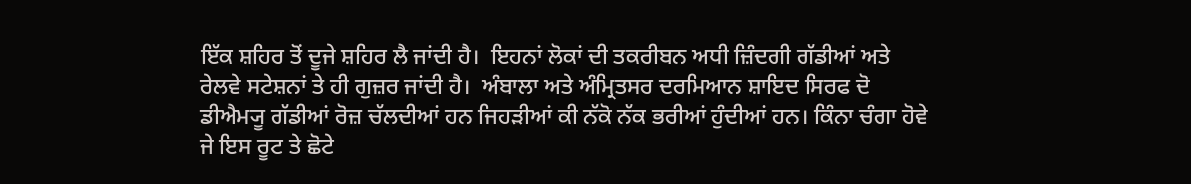ਇੱਕ ਸ਼ਹਿਰ ਤੋਂ ਦੂਜੇ ਸ਼ਹਿਰ ਲੈ ਜਾਂਦੀ ਹੈ।  ਇਹਨਾਂ ਲੋਕਾਂ ਦੀ ਤਕਰੀਬਨ ਅਧੀ ਜ਼ਿੰਦਗੀ ਗੱਡੀਆਂ ਅਤੇ ਰੇਲਵੇ ਸਟੇਸ਼ਨਾਂ ਤੇ ਹੀ ਗੁਜ਼ਰ ਜਾਂਦੀ ਹੈ।  ਅੰਬਾਲਾ ਅਤੇ ਅੰਮ੍ਰਿਤਸਰ ਦਰਮਿਆਨ ਸ਼ਾਇਦ ਸਿਰਫ ਦੋ ਡੀਐਮ੍ਯੂ ਗੱਡੀਆਂ ਰੋਜ਼ ਚੱਲਦੀਆਂ ਹਨ ਜਿਹੜੀਆਂ ਕੀ ਨੱਕੋ ਨੱਕ ਭਰੀਆਂ ਹੁੰਦੀਆਂ ਹਨ। ਕਿੰਨਾ ਚੰਗਾ ਹੋਵੇ ਜੇ ਇਸ ਰੂਟ ਤੇ ਛੋਟੇ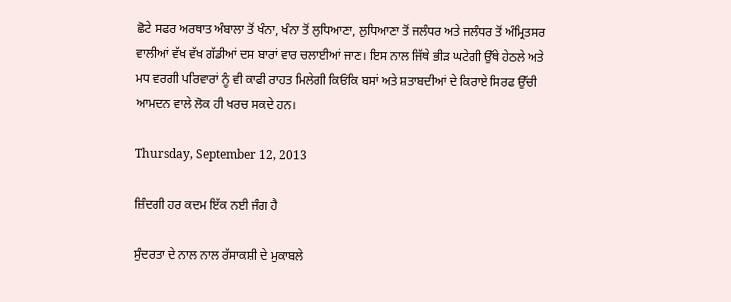ਛੋਟੇ ਸਫਰ ਅਰਥਾਤ ਅੰਬਾਲਾ ਤੋਂ ਖੰਨਾ, ਖੰਨਾ ਤੋਂ ਲੁਧਿਆਣਾ, ਲੁਧਿਆਣਾ ਤੋਂ ਜਲੰਧਰ ਅਤੇ ਜਲੰਧਰ ਤੋਂ ਅੰਮ੍ਰਿਤਸਰ ਵਾਲੀਆਂ ਵੱਖ ਵੱਖ ਗੱਡੀਆਂ ਦਸ ਬਾਰਾਂ ਵਾਰ ਚਲਾਈਆਂ ਜਾਣ। ਇਸ ਨਾਲ ਜਿੱਥੇ ਭੀੜ ਘਟੇਗੀ ਉੱਥੇ ਹੇਠਲੇ ਅਤੇ ਮਧ ਵਰਗੀ ਪਰਿਵਾਰਾਂ ਨੂੰ ਵੀ ਕਾਫੀ ਰਾਹਤ ਮਿਲੇਗੀ ਕਿਓਂਕਿ ਬਸਾਂ ਅਤੇ ਸ਼ਤਾਬਦੀਆਂ ਦੇ ਕਿਰਾਏ ਸਿਰਫ ਉੱਚੀ ਆਮਦਨ ਵਾਲੇ ਲੋਕ ਹੀ ਖਰਚ ਸਕਦੇ ਹਨ।

Thursday, September 12, 2013

ਜ਼ਿੰਦਗੀ ਹਰ ਕਦਮ ਇੱਕ ਨਈ ਜੰਗ ਹੈ

ਸੁੰਦਰਤਾ ਦੇ ਨਾਲ ਨਾਲ ਰੱਸਾਕਸ਼ੀ ਦੇ ਮੁਕਾਬਲੇ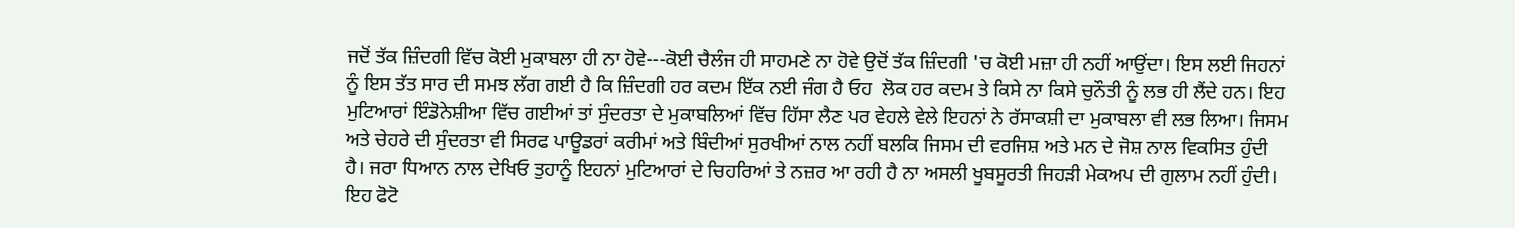ਜਦੋਂ ਤੱਕ ਜ਼ਿੰਦਗੀ ਵਿੱਚ ਕੋਈ ਮੁਕਾਬਲਾ ਹੀ ਨਾ ਹੋਵੇ---ਕੋਈ ਚੈਲੰਜ ਹੀ ਸਾਹਮਣੇ ਨਾ ਹੋਵੇ ਉਦੋਂ ਤੱਕ ਜ਼ਿੰਦਗੀ 'ਚ ਕੋਈ ਮਜ਼ਾ ਹੀ ਨਹੀਂ ਆਉਂਦਾ। ਇਸ ਲਈ ਜਿਹਨਾਂ ਨੂੰ ਇਸ ਤੱਤ ਸਾਰ ਦੀ ਸਮਝ ਲੱਗ ਗਈ ਹੈ ਕਿ ਜ਼ਿੰਦਗੀ ਹਰ ਕਦਮ ਇੱਕ ਨਈ ਜੰਗ ਹੈ ਓਹ  ਲੋਕ ਹਰ ਕਦਮ ਤੇ ਕਿਸੇ ਨਾ ਕਿਸੇ ਚੁਨੌਤੀ ਨੂੰ ਲਭ ਹੀ ਲੈਂਦੇ ਹਨ। ਇਹ ਮੁਟਿਆਰਾਂ ਇੰਡੋਨੇਸ਼ੀਆ ਵਿੱਚ ਗਈਆਂ ਤਾਂ ਸੁੰਦਰਤਾ ਦੇ ਮੁਕਾਬਲਿਆਂ ਵਿੱਚ ਹਿੱਸਾ ਲੈਣ ਪਰ ਵੇਹਲੇ ਵੇਲੇ ਇਹਨਾਂ ਨੇ ਰੱਸਾਕਸ਼ੀ ਦਾ ਮੁਕਾਬਲਾ ਵੀ ਲਭ ਲਿਆ। ਜਿਸਮ ਅਤੇ ਚੇਹਰੇ ਦੀ ਸੁੰਦਰਤਾ ਵੀ ਸਿਰਫ ਪਾਊਡਰਾਂ ਕਰੀਮਾਂ ਅਤੇ ਬਿੰਦੀਆਂ ਸੁਰਖੀਆਂ ਨਾਲ ਨਹੀਂ ਬਲਕਿ ਜਿਸਮ ਦੀ ਵਰਜਿਸ਼ ਅਤੇ ਮਨ ਦੇ ਜੋਸ਼ ਨਾਲ ਵਿਕਸਿਤ ਹੁੰਦੀ ਹੈ। ਜਰਾ ਧਿਆਨ ਨਾਲ ਦੇਖਿਓ ਤੁਹਾਨੂੰ ਇਹਨਾਂ ਮੁਟਿਆਰਾਂ ਦੇ ਚਿਹਰਿਆਂ ਤੇ ਨਜ਼ਰ ਆ ਰਹੀ ਹੈ ਨਾ ਅਸਲੀ ਖੂਬਸੂਰਤੀ ਜਿਹੜੀ ਮੇਕਅਪ ਦੀ ਗੁਲਾਮ ਨਹੀਂ ਹੁੰਦੀ। ਇਹ ਫੋਟੋ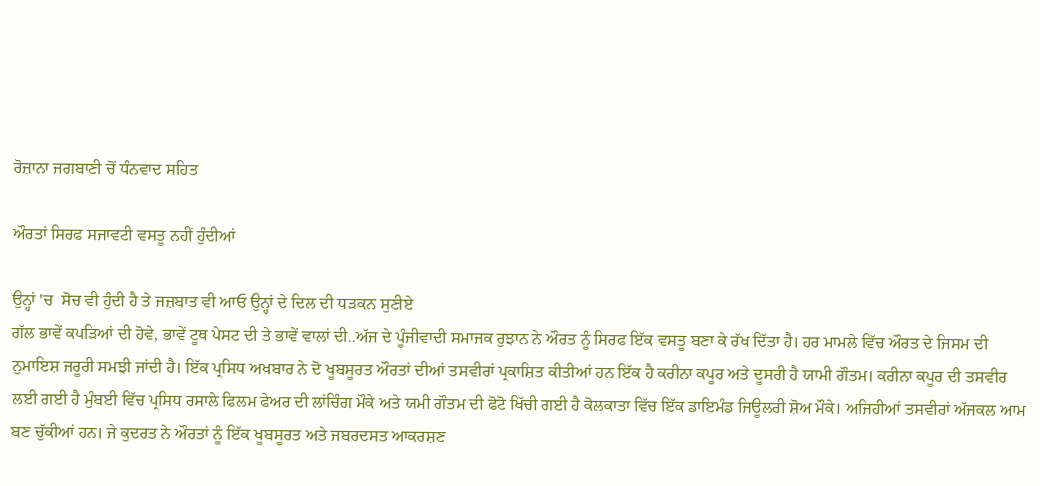ਰੋਜ਼ਾਨਾ ਜਗਬਾਣੀ ਚੋਂ ਧੰਨਵਾਦ ਸਹਿਤ

ਔਰਤਾਂ ਸਿਰਫ ਸਜਾਵਟੀ ਵਸਤੂ ਨਹੀਂ ਹੁੰਦੀਆਂ

ਉਨ੍ਹਾਂ 'ਚ  ਸੋਚ ਵੀ ਹੁੰਦੀ ਹੈ ਤੇ ਜਜ਼ਬਾਤ ਵੀ ਆਓ ਉਨ੍ਹਾਂ ਦੇ ਦਿਲ ਦੀ ਧੜਕਨ ਸੁਣੀਏ
ਗੱਲ ਭਾਵੇਂ ਕਪੜਿਆਂ ਦੀ ਹੋਵੇ, ਭਾਵੇਂ ਟੂਥ ਪੇਸਟ ਦੀ ਤੇ ਭਾਵੇਂ ਵਾਲਾਂ ਦੀ..ਅੱਜ ਦੇ ਪੂੰਜੀਵਾਦੀ ਸਮਾਜਕ ਰੁਝਾਨ ਨੇ ਔਰਤ ਨੂੰ ਸਿਰਫ ਇੱਕ ਵਸਤੂ ਬਣਾ ਕੇ ਰੱਖ ਦਿੱਤਾ ਹੈ। ਹਰ ਮਾਮਲੇ ਵਿੱਚ ਔਰਤ ਦੇ ਜਿਸਮ ਦੀ ਨੁਮਾਇਸ਼ ਜਰੂਰੀ ਸਮਝੀ ਜਾਂਦੀ ਹੈ। ਇੱਕ ਪ੍ਰਸਿਧ ਅਖਬਾਰ ਨੇ ਦੋ ਖੂਬਸੂਰਤ ਔਰਤਾਂ ਦੀਆਂ ਤਸਵੀਰਾਂ ਪ੍ਰਕਾਸ਼ਿਤ ਕੀਤੀਆਂ ਹਨ ਇੱਕ ਹੈ ਕਰੀਨਾ ਕਪੂਰ ਅਤੇ ਦੂਸਰੀ ਹੈ ਯਾਮੀ ਗੌਤਮ। ਕਰੀਨਾ ਕਪੂਰ ਦੀ ਤਸਵੀਰ ਲਈ ਗਈ ਹੈ ਮੁੰਬਈ ਵਿੱਚ ਪ੍ਰਸਿਧ ਰਸਾਲੇ ਫਿਲਮ ਫੇਅਰ ਦੀ ਲਾਂਚਿੰਗ ਮੌਕੇ ਅਤੇ ਯਮੀ ਗੌਤਮ ਦੀ ਫੋਟੋ ਖਿੱਚੀ ਗਈ ਹੈ ਕੋਲਕਾਤਾ ਵਿੱਚ ਇੱਕ ਡਾਇਮੰਡ ਜਿਊਲਰੀ ਸ਼ੋਅ ਮੌਕੇ। ਅਜਿਹੀਆਂ ਤਸਵੀਰਾਂ ਅੱਜਕਲ ਆਮ ਬਣ ਚੁੱਕੀਆਂ ਹਨ। ਜੇ ਕੁਦਰਤ ਨੇ ਔਰਤਾਂ ਨੂੰ ਇੱਕ ਖੂਬਸੂਰਤ ਅਤੇ ਜਬਰਦਸਤ ਆਕਰਸ਼ਣ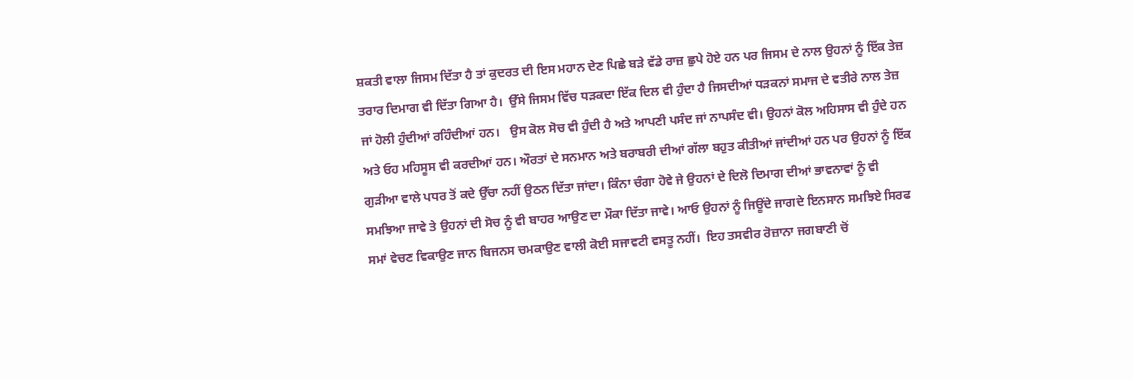ਸ਼ਕਤੀ ਵਾਲਾ ਜਿਸਮ ਦਿੱਤਾ ਹੈ ਤਾਂ ਕੁਦਰਤ ਦੀ ਇਸ ਮਹਾਨ ਦੇਣ ਪਿਛੇ ਬੜੇ ਵੱਡੇ ਰਾਜ਼ ਛੁਪੇ ਹੋਏ ਹਨ ਪਰ ਜਿਸਮ ਦੇ ਨਾਲ ਉਹਨਾਂ ਨੂੰ ਇੱਕ ਤੇਜ਼ ਤਰਾਰ ਦਿਮਾਗ ਵੀ ਦਿੱਤਾ ਗਿਆ ਹੈ।  ਉੱਸੇ ਜਿਸਮ ਵਿੱਚ ਧੜਕਦਾ ਇੱਕ ਦਿਲ ਵੀ ਹੁੰਦਾ ਹੈ ਜਿਸਦੀਆਂ ਧੜਕਨਾਂ ਸਮਾਜ ਦੇ ਵਤੀਰੇ ਨਾਲ ਤੇਜ਼ ਜਾਂ ਹੋਲੀ ਹੁੰਦੀਆਂ ਰਹਿੰਦੀਆਂ ਹਨ।   ਉਸ ਕੋਲ ਸੋਚ ਵੀ ਹੁੰਦੀ ਹੈ ਅਤੇ ਆਪਣੀ ਪਸੰਦ ਜਾਂ ਨਾਪਸੰਦ ਵੀ। ਉਹਨਾਂ ਕੋਲ ਅਹਿਸਾਸ ਵੀ ਹੁੰਦੇ ਹਨ ਅਤੇ ਓਹ ਮਹਿਸੂਸ ਵੀ ਕਰਦੀਆਂ ਹਨ। ਔਰਤਾਂ ਦੇ ਸਨਮਾਨ ਅਤੇ ਬਰਾਬਰੀ ਦੀਆਂ ਗੱਲਾ ਬਹੁਤ ਕੀਤੀਆਂ ਜਾਂਦੀਆਂ ਹਨ ਪਰ ਉਹਨਾਂ ਨੂੰ ਇੱਕ ਗੁੜੀਆ ਵਾਲੇ ਪਧਰ ਤੋਂ ਕਦੇ ਉੱਚਾ ਨਹੀਂ ਉਠਨ ਦਿੱਤਾ ਜਾਂਦਾ। ਕਿੰਨਾ ਚੰਗਾ ਹੋਵੇ ਜੇ ਉਹਨਾਂ ਦੇ ਦਿਲੋ ਦਿਮਾਗ ਦੀਆਂ ਭਾਵਨਾਵਾਂ ਨੂੰ ਵੀ ਸਮਝਿਆ ਜਾਵੇ ਤੇ ਉਹਨਾਂ ਦੀ ਸੋਚ ਨੂੰ ਵੀ ਬਾਹਰ ਆਉਣ ਦਾ ਮੌਕਾ ਦਿੱਤਾ ਜਾਵੇ। ਆਓ ਉਹਨਾਂ ਨੂੰ ਜਿਊਂਦੇ ਜਾਗਦੇ ਇਨਸਾਨ ਸਮਝਿਏ ਸਿਰਫ ਸਮਾਂ ਵੇਚਣ ਵਿਕਾਉਣ ਜਾਨ ਬਿਜਨਸ ਚਮਕਾਉਣ ਵਾਲੀ ਕੋਈ ਸਜਾਵਟੀ ਵਸਤੂ ਨਹੀਂ।  ਇਹ ਤਸਵੀਰ ਰੋਜ਼ਾਨਾ ਜਗਬਾਣੀ ਚੋਂ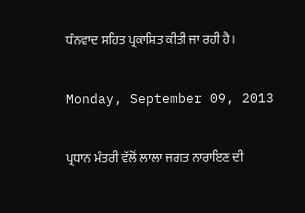ਧੰਨਵਾਦ ਸਹਿਤ ਪ੍ਰਕਾਸ਼ਿਤ ਕੀਤੀ ਜਾ ਰਹੀ ਹੈ।

Monday, September 09, 2013

ਪ੍ਰਧਾਨ ਮੰਤਰੀ ਵੱਲੋਂ ਲਾਲਾ ਜਗਤ ਨਾਰਾਇਣ ਦੀ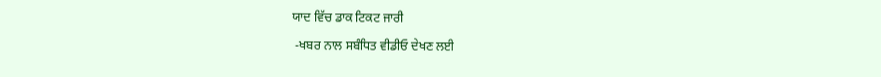ਯਾਦ ਵਿੱਚ ਡਾਕ ਟਿਕਟ ਜਾਰੀ

 -ਖਬਰ ਨਾਲ ਸਬੰਧਿਤ ਵੀਡੀਓ ਦੇਖਣ ਲਈ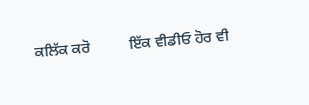ਕਲਿੱਕ ਕਰੋ          ਇੱਕ ਵੀਡੀਓ ਹੋਰ ਵੀ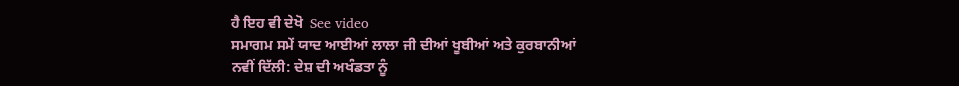ਹੈ ਇਹ ਵੀ ਦੇਖੋ  See video
ਸਮਾਗਮ ਸਮੇਂ ਯਾਦ ਆਈਆਂ ਲਾਲਾ ਜੀ ਦੀਆਂ ਖੂਬੀਆਂ ਅਤੇ ਕੁਰਬਾਨੀਆਂ
ਨਵੀਂ ਦਿੱਲੀ: ਦੇਸ਼ ਦੀ ਅਖੰਡਤਾ ਨੂੰ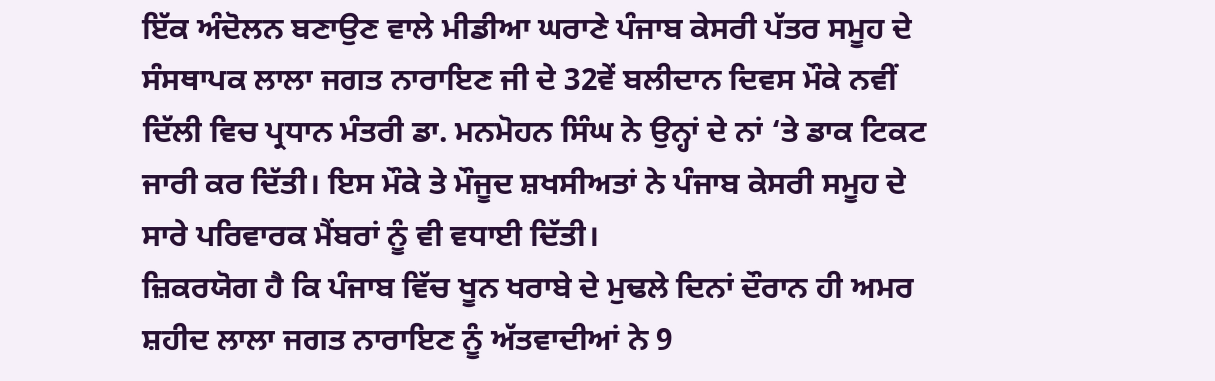ਇੱਕ ਅੰਦੋਲਨ ਬਣਾਉਣ ਵਾਲੇ ਮੀਡੀਆ ਘਰਾਣੇ ਪੰਜਾਬ ਕੇਸਰੀ ਪੱਤਰ ਸਮੂਹ ਦੇ ਸੰਸਥਾਪਕ ਲਾਲਾ ਜਗਤ ਨਾਰਾਇਣ ਜੀ ਦੇ 32ਵੇਂ ਬਲੀਦਾਨ ਦਿਵਸ ਮੌਕੇ ਨਵੀਂ ਦਿੱਲੀ ਵਿਚ ਪ੍ਰਧਾਨ ਮੰਤਰੀ ਡਾ. ਮਨਮੋਹਨ ਸਿੰਘ ਨੇ ਉਨ੍ਹਾਂ ਦੇ ਨਾਂ ‘ਤੇ ਡਾਕ ਟਿਕਟ ਜਾਰੀ ਕਰ ਦਿੱਤੀ। ਇਸ ਮੌਕੇ ਤੇ ਮੌਜੂਦ ਸ਼ਖਸੀਅਤਾਂ ਨੇ ਪੰਜਾਬ ਕੇਸਰੀ ਸਮੂਹ ਦੇ ਸਾਰੇ ਪਰਿਵਾਰਕ ਮੈਂਬਰਾਂ ਨੂੰ ਵੀ ਵਧਾਈ ਦਿੱਤੀ।
ਜ਼ਿਕਰਯੋਗ ਹੈ ਕਿ ਪੰਜਾਬ ਵਿੱਚ ਖੂਨ ਖਰਾਬੇ ਦੇ ਮੁਢਲੇ ਦਿਨਾਂ ਦੌਰਾਨ ਹੀ ਅਮਰ ਸ਼ਹੀਦ ਲਾਲਾ ਜਗਤ ਨਾਰਾਇਣ ਨੂੰ ਅੱਤਵਾਦੀਆਂ ਨੇ 9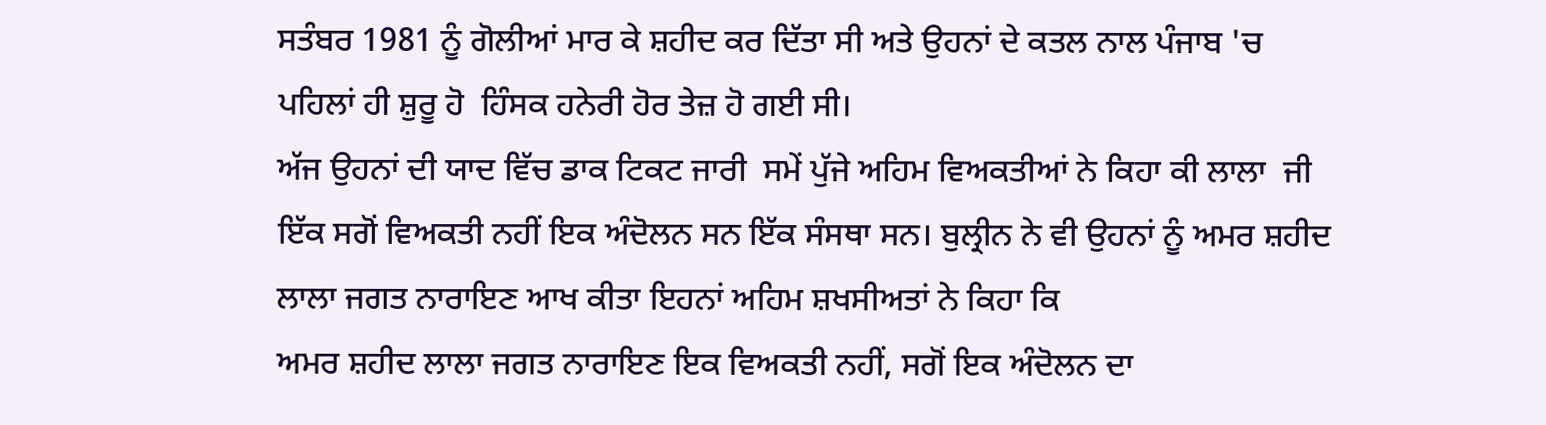ਸਤੰਬਰ 1981 ਨੂੰ ਗੋਲੀਆਂ ਮਾਰ ਕੇ ਸ਼ਹੀਦ ਕਰ ਦਿੱਤਾ ਸੀ ਅਤੇ ਉਹਨਾਂ ਦੇ ਕਤਲ ਨਾਲ ਪੰਜਾਬ 'ਚ ਪਹਿਲਾਂ ਹੀ ਸ਼ੁਰੂ ਹੋ  ਹਿੰਸਕ ਹਨੇਰੀ ਹੋਰ ਤੇਜ਼ ਹੋ ਗਈ ਸੀ।
ਅੱਜ ਉਹਨਾਂ ਦੀ ਯਾਦ ਵਿੱਚ ਡਾਕ ਟਿਕਟ ਜਾਰੀ  ਸਮੇਂ ਪੁੱਜੇ ਅਹਿਮ ਵਿਅਕਤੀਆਂ ਨੇ ਕਿਹਾ ਕੀ ਲਾਲਾ  ਜੀ ਇੱਕ ਸਗੋਂ ਵਿਅਕਤੀ ਨਹੀਂ ਇਕ ਅੰਦੋਲਨ ਸਨ ਇੱਕ ਸੰਸਥਾ ਸਨ। ਬੁਲ੍ਰੀਨ ਨੇ ਵੀ ਉਹਨਾਂ ਨੂੰ ਅਮਰ ਸ਼ਹੀਦ ਲਾਲਾ ਜਗਤ ਨਾਰਾਇਣ ਆਖ ਕੀਤਾ ਇਹਨਾਂ ਅਹਿਮ ਸ਼ਖਸੀਅਤਾਂ ਨੇ ਕਿਹਾ ਕਿ
ਅਮਰ ਸ਼ਹੀਦ ਲਾਲਾ ਜਗਤ ਨਾਰਾਇਣ ਇਕ ਵਿਅਕਤੀ ਨਹੀਂ, ਸਗੋਂ ਇਕ ਅੰਦੋਲਨ ਦਾ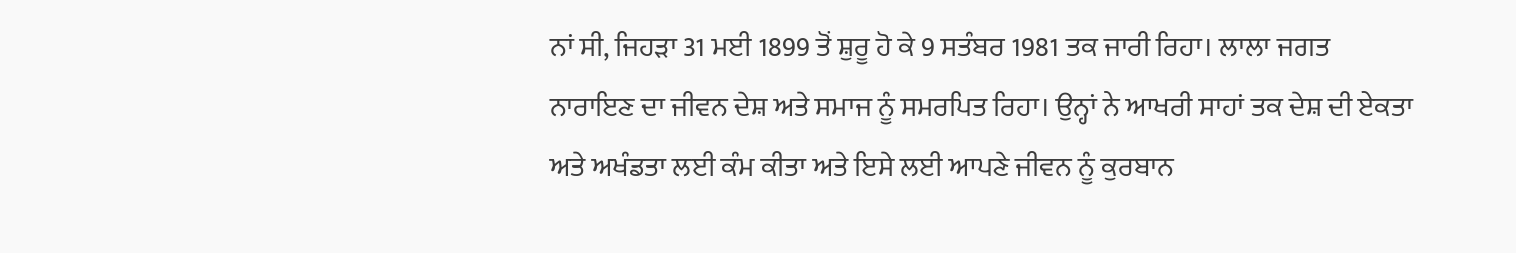ਨਾਂ ਸੀ, ਜਿਹੜਾ 31 ਮਈ 1899 ਤੋਂ ਸ਼ੁਰੂ ਹੋ ਕੇ 9 ਸਤੰਬਰ 1981 ਤਕ ਜਾਰੀ ਰਿਹਾ। ਲਾਲਾ ਜਗਤ ਨਾਰਾਇਣ ਦਾ ਜੀਵਨ ਦੇਸ਼ ਅਤੇ ਸਮਾਜ ਨੂੰ ਸਮਰਪਿਤ ਰਿਹਾ। ਉਨ੍ਹਾਂ ਨੇ ਆਖਰੀ ਸਾਹਾਂ ਤਕ ਦੇਸ਼ ਦੀ ਏਕਤਾ ਅਤੇ ਅਖੰਡਤਾ ਲਈ ਕੰਮ ਕੀਤਾ ਅਤੇ ਇਸੇ ਲਈ ਆਪਣੇ ਜੀਵਨ ਨੂੰ ਕੁਰਬਾਨ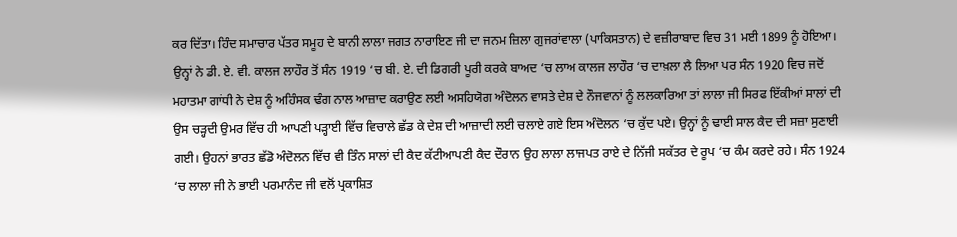ਕਰ ਦਿੱਤਾ। ਹਿੰਦ ਸਮਾਚਾਰ ਪੱਤਰ ਸਮੂਹ ਦੇ ਬਾਨੀ ਲਾਲਾ ਜਗਤ ਨਾਰਾਇਣ ਜੀ ਦਾ ਜਨਮ ਜ਼ਿਲਾ ਗੁਜਰਾਂਵਾਲਾ (ਪਾਕਿਸਤਾਨ) ਦੇ ਵਜ਼ੀਰਾਬਾਦ ਵਿਚ 31 ਮਈ 1899 ਨੂੰ ਹੋਇਆ। ਉਨ੍ਹਾਂ ਨੇ ਡੀ. ਏ. ਵੀ. ਕਾਲਜ ਲਾਹੌਰ ਤੋਂ ਸੰਨ 1919 ‘ਚ ਬੀ. ਏ. ਦੀ ਡਿਗਰੀ ਪੂਰੀ ਕਰਕੇ ਬਾਅਦ ‘ਚ ਲਾਅ ਕਾਲਜ ਲਾਹੌਰ ‘ਚ ਦਾਖ਼ਲਾ ਲੈ ਲਿਆ ਪਰ ਸੰਨ 1920 ਵਿਚ ਜਦੋਂ ਮਹਾਤਮਾ ਗਾਂਧੀ ਨੇ ਦੇਸ਼ ਨੂੰ ਅਹਿੰਸਕ ਢੰਗ ਨਾਲ ਆਜ਼ਾਦ ਕਰਾਉਣ ਲਈ ਅਸਹਿਯੋਗ ਅੰਦੋਲਨ ਵਾਸਤੇ ਦੇਸ਼ ਦੇ ਨੌਜਵਾਨਾਂ ਨੂੰ ਲਲਕਾਰਿਆ ਤਾਂ ਲਾਲਾ ਜੀ ਸਿਰਫ ਇੱਕੀਆਂ ਸਾਲਾਂ ਦੀ ਉਸ ਚੜ੍ਹਦੀ ਉਮਰ ਵਿੱਚ ਹੀ ਆਪਣੀ ਪੜ੍ਹਾਈ ਵਿੱਚ ਵਿਚਾਲੇ ਛੱਡ ਕੇ ਦੇਸ਼ ਦੀ ਆਜ਼ਾਦੀ ਲਈ ਚਲਾਏ ਗਏ ਇਸ ਅੰਦੋਲਨ ‘ਚ ਕੁੱਦ ਪਏ। ਉਨ੍ਹਾਂ ਨੂੰ ਢਾਈ ਸਾਲ ਕੈਦ ਦੀ ਸਜ਼ਾ ਸੁਣਾਈ ਗਈ। ਉਹਨਾਂ ਭਾਰਤ ਛੱਡੋ ਅੰਦੋਲਨ ਵਿੱਚ ਵੀ ਤਿੰਨ ਸਾਲਾਂ ਦੀ ਕੈਦ ਕੱਟੀਆਪਣੀ ਕੈਦ ਦੌਰਾਨ ਉਹ ਲਾਲਾ ਲਾਜਪਤ ਰਾਏ ਦੇ ਨਿੱਜੀ ਸਕੱਤਰ ਦੇ ਰੂਪ ‘ਚ ਕੰਮ ਕਰਦੇ ਰਹੇ। ਸੰਨ 1924 ‘ਚ ਲਾਲਾ ਜੀ ਨੇ ਭਾਈ ਪਰਮਾਨੰਦ ਜੀ ਵਲੋਂ ਪ੍ਰਕਾਸ਼ਿਤ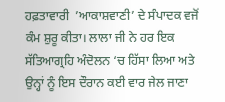ਹਫ਼ਤਾਵਾਰੀ  ’ਆਕਾਸ਼ਵਾਣੀ’ ਦੇ ਸੰਪਾਦਕ ਵਜੋਂ ਕੰਮ ਸ਼ੁਰੂ ਕੀਤਾ। ਲਾਲਾ ਜੀ ਨੇ ਹਰ ਇਕ ਸੱਤਿਆਗ੍ਰਹਿ ਅੰਦੋਲਨ ‘ਚ ਹਿੱਸਾ ਲਿਆ ਅਤੇ ਉਨ੍ਹਾਂ ਨੂੰ ਇਸ ਦੌਰਾਨ ਕਈ ਵਾਰ ਜੇਲ ਜਾਣਾ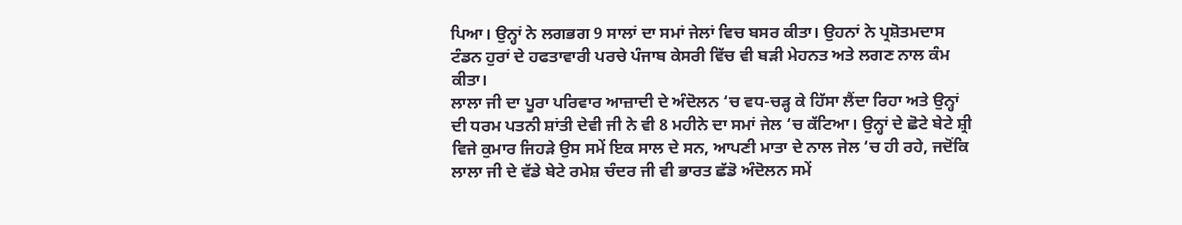ਪਿਆ। ਉਨ੍ਹਾਂ ਨੇ ਲਗਭਗ 9 ਸਾਲਾਂ ਦਾ ਸਮਾਂ ਜੇਲਾਂ ਵਿਚ ਬਸਰ ਕੀਤਾ। ਉਹਨਾਂ ਨੇ ਪ੍ਰਸ਼ੋਤਮਦਾਸ ਟੰਡਨ ਹੁਰਾਂ ਦੇ ਹਫਤਾਵਾਰੀ ਪਰਚੇ ਪੰਜਾਬ ਕੇਸਰੀ ਵਿੱਚ ਵੀ ਬੜੀ ਮੇਹਨਤ ਅਤੇ ਲਗਣ ਨਾਲ ਕੰਮ ਕੀਤਾ।
ਲਾਲਾ ਜੀ ਦਾ ਪੂਰਾ ਪਰਿਵਾਰ ਆਜ਼ਾਦੀ ਦੇ ਅੰਦੋਲਨ ‘ਚ ਵਧ-ਚੜ੍ਹ ਕੇ ਹਿੱਸਾ ਲੈਂਦਾ ਰਿਹਾ ਅਤੇ ਉਨ੍ਹਾਂ ਦੀ ਧਰਮ ਪਤਨੀ ਸ਼ਾਂਤੀ ਦੇਵੀ ਜੀ ਨੇ ਵੀ 8 ਮਹੀਨੇ ਦਾ ਸਮਾਂ ਜੇਲ ‘ਚ ਕੱਟਿਆ। ਉਨ੍ਹਾਂ ਦੇ ਛੋਟੇ ਬੇਟੇ ਸ਼੍ਰੀ ਵਿਜੇ ਕੁਮਾਰ ਜਿਹੜੇ ਉਸ ਸਮੇਂ ਇਕ ਸਾਲ ਦੇ ਸਨ, ਆਪਣੀ ਮਾਤਾ ਦੇ ਨਾਲ ਜੇਲ ‘ਚ ਹੀ ਰਹੇ, ਜਦੋਂਕਿ ਲਾਲਾ ਜੀ ਦੇ ਵੱਡੇ ਬੇਟੇ ਰਮੇਸ਼ ਚੰਦਰ ਜੀ ਵੀ ਭਾਰਤ ਛੱਡੋ ਅੰਦੋਲਨ ਸਮੇਂ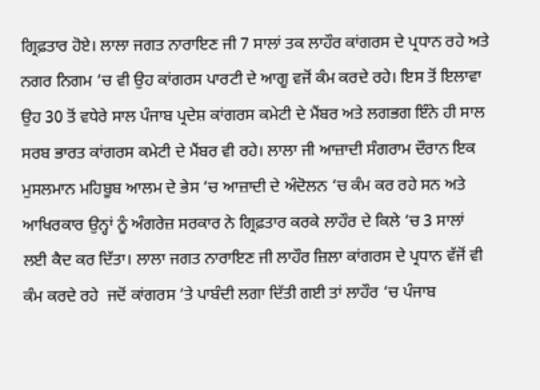ਗ੍ਰਿਫ਼ਤਾਰ ਹੋਏ। ਲਾਲਾ ਜਗਤ ਨਾਰਾਇਣ ਜੀ 7 ਸਾਲਾਂ ਤਕ ਲਾਹੌਰ ਕਾਂਗਰਸ ਦੇ ਪ੍ਰਧਾਨ ਰਹੇ ਅਤੇ ਨਗਰ ਨਿਗਮ ‘ਚ ਵੀ ਉਹ ਕਾਂਗਰਸ ਪਾਰਟੀ ਦੇ ਆਗੂ ਵਜੋਂ ਕੰਮ ਕਰਦੇ ਰਹੇ। ਇਸ ਤੋਂ ਇਲਾਵਾ ਉਹ 30 ਤੋਂ ਵਧੇਰੇ ਸਾਲ ਪੰਜਾਬ ਪ੍ਰਦੇਸ਼ ਕਾਂਗਰਸ ਕਮੇਟੀ ਦੇ ਮੈਂਬਰ ਅਤੇ ਲਗਭਗ ਇੰਨੇ ਹੀ ਸਾਲ ਸਰਬ ਭਾਰਤ ਕਾਂਗਰਸ ਕਮੇਟੀ ਦੇ ਮੈਂਬਰ ਵੀ ਰਹੇ। ਲਾਲਾ ਜੀ ਆਜ਼ਾਦੀ ਸੰਗਰਾਮ ਦੌਰਾਨ ਇਕ ਮੁਸਲਮਾਨ ਮਹਿਬੂਬ ਆਲਮ ਦੇ ਭੇਸ ‘ਚ ਆਜ਼ਾਦੀ ਦੇ ਅੰਦੋਲਨ ‘ਚ ਕੰਮ ਕਰ ਰਹੇ ਸਨ ਅਤੇ ਆਖਿਰਕਾਰ ਉਨ੍ਹਾਂ ਨੂੰ ਅੰਗਰੇਜ਼ ਸਰਕਾਰ ਨੇ ਗ੍ਰਿਫ਼ਤਾਰ ਕਰਕੇ ਲਾਹੌਰ ਦੇ ਕਿਲੇ ‘ਚ 3 ਸਾਲਾਂ ਲਈ ਕੈਦ ਕਰ ਦਿੱਤਾ। ਲਾਲਾ ਜਗਤ ਨਾਰਾਇਣ ਜੀ ਲਾਹੌਰ ਜ਼ਿਲਾ ਕਾਂਗਰਸ ਦੇ ਪ੍ਰਧਾਨ ਵੱਜੋਂ ਵੀ ਕੰਮ ਕਰਦੇ ਰਹੇ  ਜਦੋਂ ਕਾਂਗਰਸ ‘ਤੇ ਪਾਬੰਦੀ ਲਗਾ ਦਿੱਤੀ ਗਈ ਤਾਂ ਲਾਹੌਰ ‘ਚ ਪੰਜਾਬ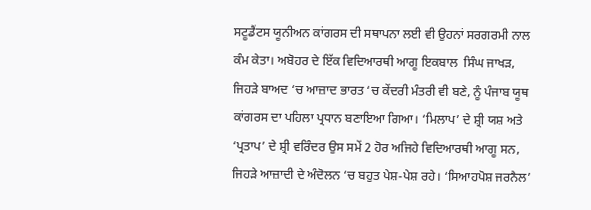ਸਟੂਡੈਂਟਸ ਯੂਨੀਅਨ ਕਾਂਗਰਸ ਦੀ ਸਥਾਪਨਾ ਲਈ ਵੀ ਉਹਨਾਂ ਸਰਗਰਮੀ ਨਾਲ ਕੰਮ ਕੇਤਾ। ਅਬੋਹਰ ਦੇ ਇੱਕ ਵਿਦਿਆਰਥੀ ਆਗੂ ਇਕਬਾਲ  ਸਿੰਘ ਜਾਖੜ, ਜਿਹੜੇ ਬਾਅਦ ‘ਚ ਆਜ਼ਾਦ ਭਾਰਤ ‘ਚ ਕੇਂਦਰੀ ਮੰਤਰੀ ਵੀ ਬਣੇ, ਨੂੰ ਪੰਜਾਬ ਯੂਥ ਕਾਂਗਰਸ ਦਾ ਪਹਿਲਾ ਪ੍ਰਧਾਨ ਬਣਾਇਆ ਗਿਆ। ‘ਮਿਲਾਪ’ ਦੇ ਸ਼੍ਰੀ ਯਸ਼ ਅਤੇ ‘ਪ੍ਰਤਾਪ’ ਦੇ ਸ਼੍ਰੀ ਵਰਿੰਦਰ ਉਸ ਸਮੇਂ 2 ਹੋਰ ਅਜਿਹੇ ਵਿਦਿਆਰਥੀ ਆਗੂ ਸਨ, ਜਿਹੜੇ ਆਜ਼ਾਦੀ ਦੇ ਅੰਦੋਲਨ ‘ਚ ਬਹੁਤ ਪੇਸ਼-ਪੇਸ਼ ਰਹੇ। ‘ਸਿਆਹਪੋਸ਼ ਜਰਨੈਲ’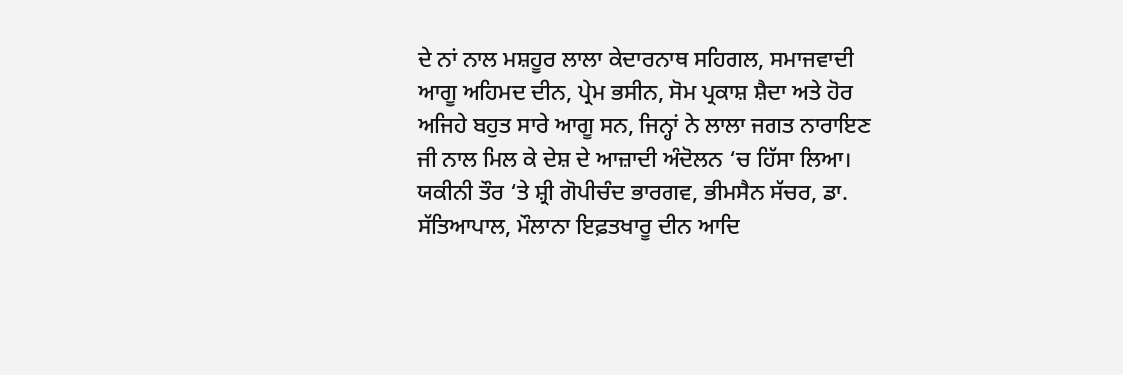ਦੇ ਨਾਂ ਨਾਲ ਮਸ਼ਹੂਰ ਲਾਲਾ ਕੇਦਾਰਨਾਥ ਸਹਿਗਲ, ਸਮਾਜਵਾਦੀ ਆਗੂ ਅਹਿਮਦ ਦੀਨ, ਪ੍ਰੇਮ ਭਸੀਨ, ਸੋਮ ਪ੍ਰਕਾਸ਼ ਸ਼ੈਦਾ ਅਤੇ ਹੋਰ ਅਜਿਹੇ ਬਹੁਤ ਸਾਰੇ ਆਗੂ ਸਨ, ਜਿਨ੍ਹਾਂ ਨੇ ਲਾਲਾ ਜਗਤ ਨਾਰਾਇਣ ਜੀ ਨਾਲ ਮਿਲ ਕੇ ਦੇਸ਼ ਦੇ ਆਜ਼ਾਦੀ ਅੰਦੋਲਨ ‘ਚ ਹਿੱਸਾ ਲਿਆ। ਯਕੀਨੀ ਤੌਰ ‘ਤੇ ਸ਼੍ਰੀ ਗੋਪੀਚੰਦ ਭਾਰਗਵ, ਭੀਮਸੈਨ ਸੱਚਰ, ਡਾ. ਸੱਤਿਆਪਾਲ, ਮੌਲਾਨਾ ਇਫ਼ਤਖਾਰੂ ਦੀਨ ਆਦਿ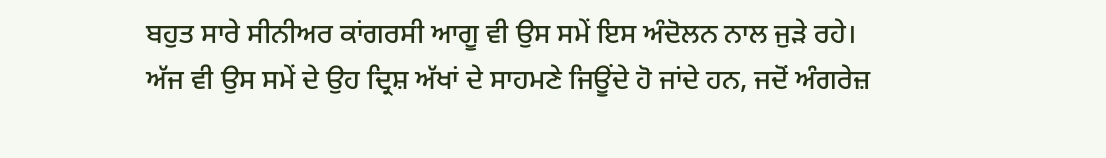ਬਹੁਤ ਸਾਰੇ ਸੀਨੀਅਰ ਕਾਂਗਰਸੀ ਆਗੂ ਵੀ ਉਸ ਸਮੇਂ ਇਸ ਅੰਦੋਲਨ ਨਾਲ ਜੁੜੇ ਰਹੇ। ਅੱਜ ਵੀ ਉਸ ਸਮੇਂ ਦੇ ਉਹ ਦ੍ਰਿਸ਼ ਅੱਖਾਂ ਦੇ ਸਾਹਮਣੇ ਜਿਊਂਦੇ ਹੋ ਜਾਂਦੇ ਹਨ, ਜਦੋਂ ਅੰਗਰੇਜ਼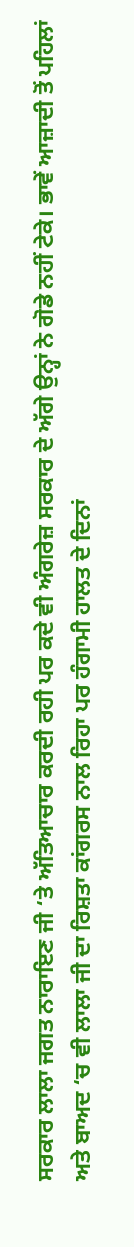ਸਰਕਾਰ ਲਾਲਾ ਜਗਤ ਨਾਰਾਇਣ ਜੀ ‘ਤੇ ਅੱਤਿਆਚਾਰ ਕਰਦੀ ਰਹੀ ਪਰ ਕਦੇ ਵੀ ਅੰਗਰੇਜ਼ ਸਰਕਾਰ ਦੇ ਅੱਗੇ ਉਨ੍ਹਾਂ ਨੇ ਗੋਡੇ ਨਹੀਂ ਟੇਕੇ। ਭਾਵੇਂ ਆਜ਼ਾਦੀ ਤੋਂ ਪਹਿਲਾਂ ਅਤੇ ਬਾਅਦ ‘ਚ ਵੀ ਲਾਲਾ ਜੀ ਦਾ ਰਿਸ਼ਤਾ ਕਾਂਗਰਸ ਨਾਲ ਰਿਹਾ ਪਰ ਹੰਗਾਮੀ ਹਾਲਤ ਦੇ ਦਿਨਾਂ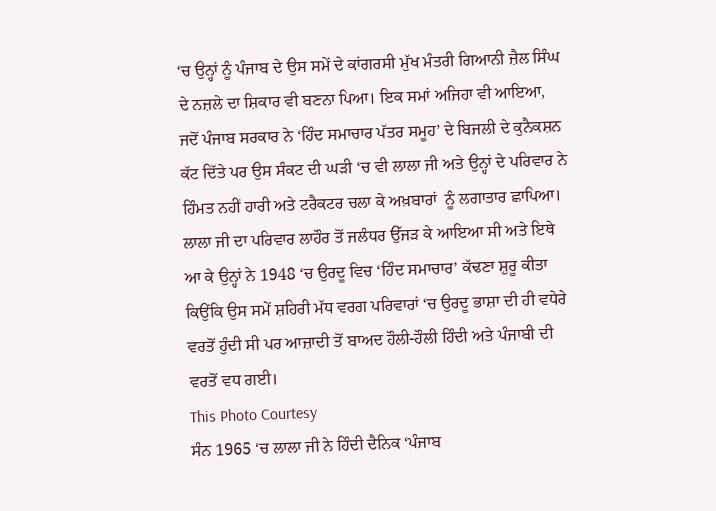‘ਚ ਉਨ੍ਹਾਂ ਨੂੰ ਪੰਜਾਬ ਦੇ ਉਸ ਸਮੇਂ ਦੇ ਕਾਂਗਰਸੀ ਮੁੱਖ ਮੰਤਰੀ ਗਿਆਨੀ ਜ਼ੈਲ ਸਿੰਘ ਦੇ ਨਜ਼ਲੇ ਦਾ ਸ਼ਿਕਾਰ ਵੀ ਬਣਨਾ ਪਿਆ। ਇਕ ਸਮਾਂ ਅਜਿਹਾ ਵੀ ਆਇਆ, ਜਦੋਂ ਪੰਜਾਬ ਸਰਕਾਰ ਨੇ ‘ਹਿੰਦ ਸਮਾਚਾਰ ਪੱਤਰ ਸਮੂਹ’ ਦੇ ਬਿਜਲੀ ਦੇ ਕੁਨੈਕਸ਼ਨ ਕੱਟ ਦਿੱਤੇ ਪਰ ਉਸ ਸੰਕਟ ਦੀ ਘੜੀ ‘ਚ ਵੀ ਲਾਲਾ ਜੀ ਅਤੇ ਉਨ੍ਹਾਂ ਦੇ ਪਰਿਵਾਰ ਨੇ ਹਿੰਮਤ ਨਹੀਂ ਹਾਰੀ ਅਤੇ ਟਰੈਕਟਰ ਚਲਾ ਕੇ ਅਖ਼ਬਾਰਾਂ  ਨੂੰ ਲਗਾਤਾਰ ਛਾਪਿਆ। ਲਾਲਾ ਜੀ ਦਾ ਪਰਿਵਾਰ ਲਾਹੌਰ ਤੋਂ ਜਲੰਧਰ ਉੱਜੜ ਕੇ ਆਇਆ ਸੀ ਅਤੇ ਇਥੇ ਆ ਕੇ ਉਨ੍ਹਾਂ ਨੇ 1948 ‘ਚ ਉਰਦੂ ਵਿਚ ‘ਹਿੰਦ ਸਮਾਚਾਰ’ ਕੱਢਣਾ ਸ਼ੁਰੂ ਕੀਤਾ ਕਿਉਂਕਿ ਉਸ ਸਮੇਂ ਸ਼ਹਿਰੀ ਮੱਧ ਵਰਗ ਪਰਿਵਾਰਾਂ ‘ਚ ਉਰਦੂ ਭਾਸ਼ਾ ਦੀ ਹੀ ਵਧੇਰੇ ਵਰਤੋਂ ਹੁੰਦੀ ਸੀ ਪਰ ਆਜ਼ਾਦੀ ਤੋਂ ਬਾਅਦ ਹੌਲੀ-ਹੌਲੀ ਹਿੰਦੀ ਅਤੇ ਪੰਜਾਬੀ ਦੀ ਵਰਤੋਂ ਵਧ ਗਈ।
This Photo Courtesy
ਸੰਨ 1965 ‘ਚ ਲਾਲਾ ਜੀ ਨੇ ਹਿੰਦੀ ਦੈਨਿਕ ‘ਪੰਜਾਬ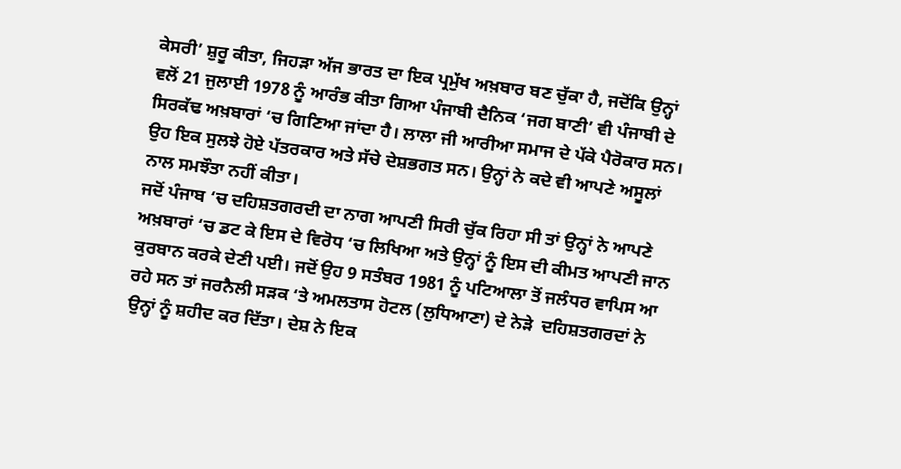ਕੇਸਰੀ’ ਸ਼ੁਰੂ ਕੀਤਾ, ਜਿਹੜਾ ਅੱਜ ਭਾਰਤ ਦਾ ਇਕ ਪ੍ਰਮੁੱਖ ਅਖ਼ਬਾਰ ਬਣ ਚੁੱਕਾ ਹੈ, ਜਦੋਂਕਿ ਉਨ੍ਹਾਂ ਵਲੋਂ 21 ਜੁਲਾਈ 1978 ਨੂੰ ਆਰੰਭ ਕੀਤਾ ਗਿਆ ਪੰਜਾਬੀ ਦੈਨਿਕ ‘ਜਗ ਬਾਣੀ’ ਵੀ ਪੰਜਾਬੀ ਦੇ ਸਿਰਕੱਢ ਅਖ਼ਬਾਰਾਂ ‘ਚ ਗਿਣਿਆ ਜਾਂਦਾ ਹੈ। ਲਾਲਾ ਜੀ ਆਰੀਆ ਸਮਾਜ ਦੇ ਪੱਕੇ ਪੈਰੋਕਾਰ ਸਨ। ਉਹ ਇਕ ਸੁਲਝੇ ਹੋਏ ਪੱਤਰਕਾਰ ਅਤੇ ਸੱਚੇ ਦੇਸ਼ਭਗਤ ਸਨ। ਉਨ੍ਹਾਂ ਨੇ ਕਦੇ ਵੀ ਆਪਣੇ ਅਸੂਲਾਂ ਨਾਲ ਸਮਝੌਤਾ ਨਹੀਂ ਕੀਤਾ।
ਜਦੋਂ ਪੰਜਾਬ ‘ਚ ਦਹਿਸ਼ਤਗਰਦੀ ਦਾ ਨਾਗ ਆਪਣੀ ਸਿਰੀ ਚੁੱਕ ਰਿਹਾ ਸੀ ਤਾਂ ਉਨ੍ਹਾਂ ਨੇ ਆਪਣੇ ਅਖ਼ਬਾਰਾਂ ‘ਚ ਡਟ ਕੇ ਇਸ ਦੇ ਵਿਰੋਧ ‘ਚ ਲਿਖਿਆ ਅਤੇ ਉਨ੍ਹਾਂ ਨੂੰ ਇਸ ਦੀ ਕੀਮਤ ਆਪਣੀ ਜਾਨ ਕੁਰਬਾਨ ਕਰਕੇ ਦੇਣੀ ਪਈ। ਜਦੋਂ ਉਹ 9 ਸਤੰਬਰ 1981 ਨੂੰ ਪਟਿਆਲਾ ਤੋਂ ਜਲੰਧਰ ਵਾਪਿਸ ਆ ਰਹੇ ਸਨ ਤਾਂ ਜਰਨੈਲੀ ਸੜਕ ‘ਤੇ ਅਮਲਤਾਸ ਹੋਟਲ (ਲੁਧਿਆਣਾ) ਦੇ ਨੇੜੇ  ਦਹਿਸ਼ਤਗਰਦਾਂ ਨੇ ਉਨ੍ਹਾਂ ਨੂੰ ਸ਼ਹੀਦ ਕਰ ਦਿੱਤਾ। ਦੇਸ਼ ਨੇ ਇਕ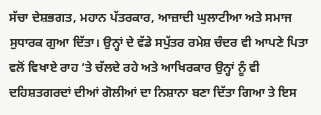ਸੱਚਾ ਦੇਸ਼ਭਗਤ, ਮਹਾਨ ਪੱਤਰਕਾਰ, ਆਜ਼ਾਦੀ ਘੁਲਾਟੀਆ ਅਤੇ ਸਮਾਜ ਸੁਧਾਰਕ ਗੁਆ ਦਿੱਤਾ। ਉਨ੍ਹਾਂ ਦੇ ਵੱਡੇ ਸਪੁੱਤਰ ਰਮੇਸ਼ ਚੰਦਰ ਵੀ ਆਪਣੇ ਪਿਤਾ ਵਲੋਂ ਵਿਖਾਏ ਰਾਹ ‘ਤੇ ਚੱਲਦੇ ਰਹੇ ਅਤੇ ਆਖਿਰਕਾਰ ਉਨ੍ਹਾਂ ਨੂੰ ਵੀ ਦਹਿਸ਼ਤਗਰਦਾਂ ਦੀਆਂ ਗੋਲੀਆਂ ਦਾ ਨਿਸ਼ਾਨਾ ਬਣਾ ਦਿੱਤਾ ਗਿਆ ਤੇ ਇਸ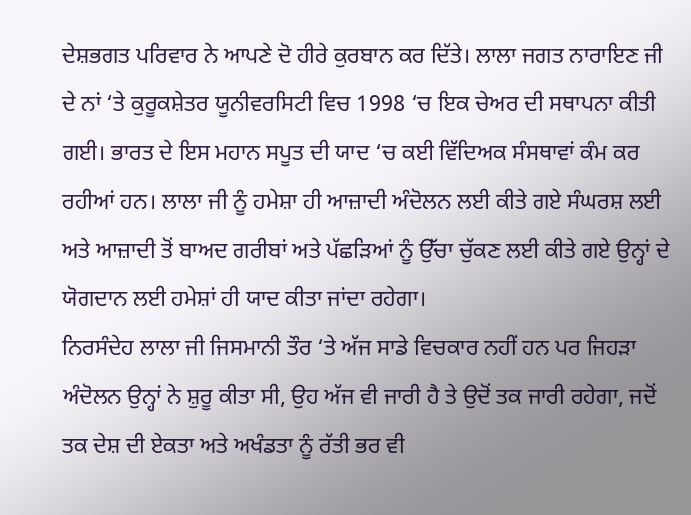ਦੇਸ਼ਭਗਤ ਪਰਿਵਾਰ ਨੇ ਆਪਣੇ ਦੋ ਹੀਰੇ ਕੁਰਬਾਨ ਕਰ ਦਿੱਤੇ। ਲਾਲਾ ਜਗਤ ਨਾਰਾਇਣ ਜੀ ਦੇ ਨਾਂ ‘ਤੇ ਕੁਰੂਕਸ਼ੇਤਰ ਯੂਨੀਵਰਸਿਟੀ ਵਿਚ 1998 ‘ਚ ਇਕ ਚੇਅਰ ਦੀ ਸਥਾਪਨਾ ਕੀਤੀ ਗਈ। ਭਾਰਤ ਦੇ ਇਸ ਮਹਾਨ ਸਪੂਤ ਦੀ ਯਾਦ ‘ਚ ਕਈ ਵਿੱਦਿਅਕ ਸੰਸਥਾਵਾਂ ਕੰਮ ਕਰ ਰਹੀਆਂ ਹਨ। ਲਾਲਾ ਜੀ ਨੂੰ ਹਮੇਸ਼ਾ ਹੀ ਆਜ਼ਾਦੀ ਅੰਦੋਲਨ ਲਈ ਕੀਤੇ ਗਏ ਸੰਘਰਸ਼ ਲਈ ਅਤੇ ਆਜ਼ਾਦੀ ਤੋਂ ਬਾਅਦ ਗਰੀਬਾਂ ਅਤੇ ਪੱਛੜਿਆਂ ਨੂੰ ਉੱਚਾ ਚੁੱਕਣ ਲਈ ਕੀਤੇ ਗਏ ਉਨ੍ਹਾਂ ਦੇ ਯੋਗਦਾਨ ਲਈ ਹਮੇਸ਼ਾਂ ਹੀ ਯਾਦ ਕੀਤਾ ਜਾਂਦਾ ਰਹੇਗਾ।
ਨਿਰਸੰਦੇਹ ਲਾਲਾ ਜੀ ਜਿਸਮਾਨੀ ਤੌਰ ‘ਤੇ ਅੱਜ ਸਾਡੇ ਵਿਚਕਾਰ ਨਹੀਂ ਹਨ ਪਰ ਜਿਹੜਾ ਅੰਦੋਲਨ ਉਨ੍ਹਾਂ ਨੇ ਸ਼ੁਰੂ ਕੀਤਾ ਸੀ, ਉਹ ਅੱਜ ਵੀ ਜਾਰੀ ਹੈ ਤੇ ਉਦੋਂ ਤਕ ਜਾਰੀ ਰਹੇਗਾ, ਜਦੋਂ ਤਕ ਦੇਸ਼ ਦੀ ਏਕਤਾ ਅਤੇ ਅਖੰਡਤਾ ਨੂੰ ਰੱਤੀ ਭਰ ਵੀ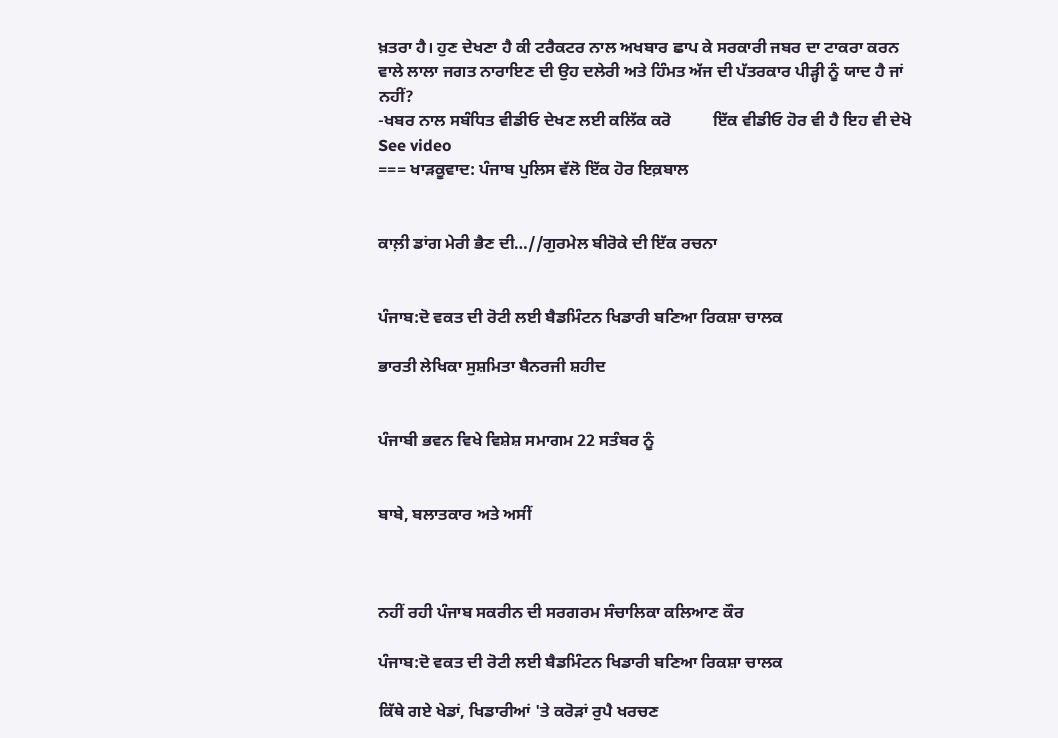ਖ਼ਤਰਾ ਹੈ। ਹੁਣ ਦੇਖਣਾ ਹੈ ਕੀ ਟਰੈਕਟਰ ਨਾਲ ਅਖਬਾਰ ਛਾਪ ਕੇ ਸਰਕਾਰੀ ਜਬਰ ਦਾ ਟਾਕਰਾ ਕਰਨ ਵਾਲੇ ਲਾਲਾ ਜਗਤ ਨਾਰਾਇਣ ਦੀ ਉਹ ਦਲੇਰੀ ਅਤੇ ਹਿੰਮਤ ਅੱਜ ਦੀ ਪੱਤਰਕਾਰ ਪੀੜ੍ਹੀ ਨੂੰ ਯਾਦ ਹੈ ਜਾਂ ਨਹੀਂ?
-ਖਬਰ ਨਾਲ ਸਬੰਧਿਤ ਵੀਡੀਓ ਦੇਖਣ ਲਈ ਕਲਿੱਕ ਕਰੋ          ਇੱਕ ਵੀਡੀਓ ਹੋਰ ਵੀ ਹੈ ਇਹ ਵੀ ਦੇਖੋ    See video
=== ਖਾੜਕੂਵਾਦ: ਪੰਜਾਬ ਪੁਲਿਸ ਵੱਲੋ ਇੱਕ ਹੋਰ ਇਕ਼ਬਾਲ


ਕਾਲ਼ੀ ਡਾਂਗ ਮੇਰੀ ਭੈਣ ਦੀ…//ਗੁਰਮੇਲ ਬੀਰੋਕੇ ਦੀ ਇੱਕ ਰਚਨਾ


ਪੰਜਾਬ:ਦੋ ਵਕਤ ਦੀ ਰੋਟੀ ਲਈ ਬੈਡਮਿੰਟਨ ਖਿਡਾਰੀ ਬਣਿਆ ਰਿਕਸ਼ਾ ਚਾਲਕ

ਭਾਰਤੀ ਲੇਖਿਕਾ ਸੁਸ਼ਮਿਤਾ ਬੈਨਰਜੀ ਸ਼ਹੀਦ


ਪੰਜਾਬੀ ਭਵਨ ਵਿਖੇ ਵਿਸ਼ੇਸ਼ ਸਮਾਗਮ 22 ਸਤੰਬਰ ਨੂੰ


ਬਾਬੇ, ਬਲਾਤਕਾਰ ਅਤੇ ਅਸੀਂ



ਨਹੀਂ ਰਹੀ ਪੰਜਾਬ ਸਕਰੀਨ ਦੀ ਸਰਗਰਮ ਸੰਚਾਲਿਕਾ ਕਲਿਆਣ ਕੌਰ

ਪੰਜਾਬ:ਦੋ ਵਕਤ ਦੀ ਰੋਟੀ ਲਈ ਬੈਡਮਿੰਟਨ ਖਿਡਾਰੀ ਬਣਿਆ ਰਿਕਸ਼ਾ ਚਾਲਕ

ਕਿੱਥੇ ਗਏ ਖੇਡਾਂ, ਖਿਡਾਰੀਆਂ 'ਤੇ ਕਰੋੜਾਂ ਰੁਪੈ ਖਰਚਣ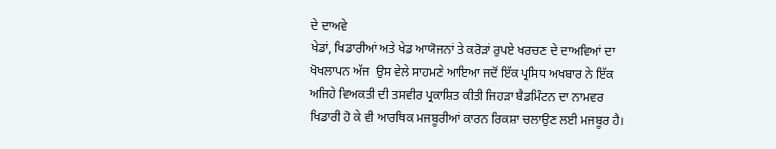ਦੇ ਦਾਅਵੇ
ਖੇਡਾਂ, ਖਿਡਾਰੀਆਂ ਅਤੇ ਖੇਡ ਆਯੋਜਨਾਂ ਤੇ ਕਰੋੜਾਂ ਰੁਪਏ ਖਰਚਣ ਦੇ ਦਾਅਵਿਆਂ ਦਾ ਖੋਖਲਾਪਨ ਅੱਜ  ਉਸ ਵੇਲੇ ਸਾਹਮਣੇ ਆਇਆ ਜਦੋਂ ਇੱਕ ਪ੍ਰਸਿਧ ਅਖਬਾਰ ਨੇ ਇੱਕ ਅਜਿਹੇ ਵਿਅਕਤੀ ਦੀ ਤਸਵੀਰ ਪ੍ਰਕਾਸ਼ਿਤ ਕੀਤੀ ਜਿਹੜਾ ਬੈਡਮਿੰਟਨ ਦਾ ਨਾਮਵਰ ਖਿਡਾਰੀ ਹੋ ਕੇ ਵੀ ਆਰਥਿਕ ਮਜਬੂਰੀਆਂ ਕਾਰਨ ਰਿਕਸ਼ਾ ਚਲਾਉਣ ਲਈ ਮਜਬੂਰ ਹੈ।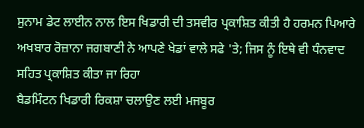ਸੁਨਾਮ ਡੇਟ ਲਾਈਨ ਨਾਲ ਇਸ ਖਿਡਾਰੀ ਦੀ ਤਸਵੀਰ ਪ੍ਰਕਾਸ਼ਿਤ ਕੀਤੀ ਹੈ ਹਰਮਨ ਪਿਆਰੇ ਅਖਬਾਰ ਰੋਜ਼ਾਨਾ ਜਗਬਾਣੀ ਨੇ ਆਪਣੇ ਖੇਡਾਂ ਵਾਲੇ ਸਫੇ 'ਤੇ; ਜਿਸ ਨੂੰ ਇਥੇ ਵੀ ਧੰਨਵਾਦ ਸਹਿਤ ਪ੍ਰਕਾਸ਼ਿਤ ਕੀਤਾ ਜਾ ਰਿਹਾ
ਬੈਡਮਿੰਟਨ ਖਿਡਾਰੀ ਰਿਕਸ਼ਾ ਚਲਾਉਣ ਲਈ ਮਜਬੂਰ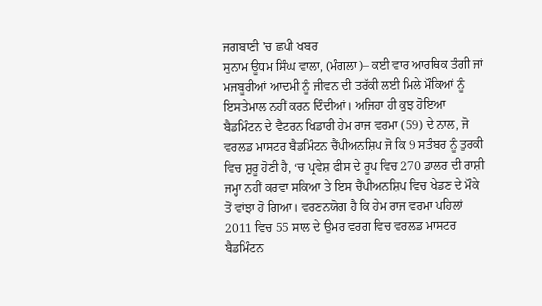ਜਗਬਾਣੀ 'ਚ ਛਪੀ ਖਬਰ
ਸੁਨਾਮ ਊਧਮ ਸਿੰਘ ਵਾਲਾ, (ਮੰਗਲਾ)– ਕਈ ਵਾਰ ਆਰਥਿਕ ਤੰਗੀ ਜਾਂ ਮਜਬੂਰੀਆਂ ਆਦਮੀ ਨੂੰ ਜੀਵਨ ਦੀ ਤਰੱਕੀ ਲਈ ਮਿਲੇ ਮੌਕਿਆਂ ਨੂੰ ਇਸਤੇਮਾਲ ਨਹੀਂ ਕਰਨ ਦਿੰਦੀਆਂ। ਅਜਿਹਾ ਹੀ ਕੁਝ ਹੋਇਆ ਬੈਡਮਿੰਟਨ ਦੇ ਵੈਟਰਨ ਖਿਡਾਰੀ ਹੇਮ ਰਾਜ ਵਰਮਾ (59) ਦੇ ਨਾਲ, ਜੋ ਵਰਲਡ ਮਾਸਟਰ ਬੈਡਮਿੰਟਨ ਚੈਂਪੀਅਨਸ਼ਿਪ ਜੋ ਕਿ 9 ਸਤੰਬਰ ਨੂੰ ਤੁਰਕੀ ਵਿਚ ਸ਼ੁਰੂ ਹੋਣੀ ਹੈ, ‘ਚ ਪ੍ਰਵੇਸ਼ ਫੀਸ ਦੇ ਰੂਪ ਵਿਚ 270 ਡਾਲਰ ਦੀ ਰਾਸ਼ੀ ਜਮ੍ਹਾ ਨਹੀਂ ਕਰਵਾ ਸਕਿਆ ਤੇ ਇਸ ਚੈਂਪੀਅਨਸ਼ਿਪ ਵਿਚ ਖੇਡਣ ਦੇ ਮੌਕੇ ਤੋਂ ਵਾਂਝਾ ਹੋ ਗਿਆ। ਵਰਣਨਯੋਗ ਹੈ ਕਿ ਹੇਮ ਰਾਜ ਵਰਮਾ ਪਹਿਲਾਂ 2011 ਵਿਚ 55 ਸਾਲ ਦੇ ਉਮਰ ਵਰਗ ਵਿਚ ਵਰਲਡ ਮਾਸਟਰ ਬੈਡਮਿੰਟਨ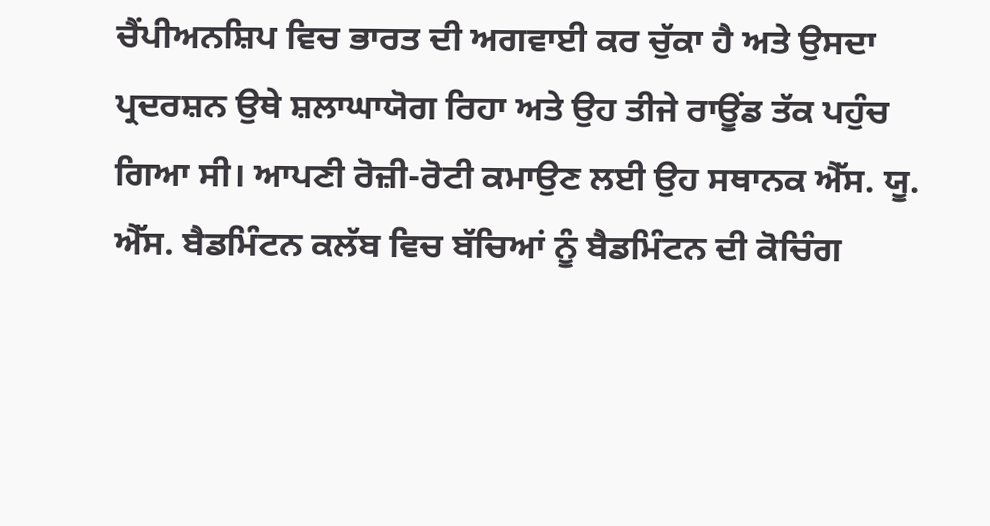ਚੈਂਪੀਅਨਸ਼ਿਪ ਵਿਚ ਭਾਰਤ ਦੀ ਅਗਵਾਈ ਕਰ ਚੁੱਕਾ ਹੈ ਅਤੇ ਉਸਦਾ ਪ੍ਰਦਰਸ਼ਨ ਉਥੇ ਸ਼ਲਾਘਾਯੋਗ ਰਿਹਾ ਅਤੇ ਉਹ ਤੀਜੇ ਰਾਊਂਡ ਤੱਕ ਪਹੁੰਚ ਗਿਆ ਸੀ। ਆਪਣੀ ਰੋਜ਼ੀ-ਰੋਟੀ ਕਮਾਉਣ ਲਈ ਉਹ ਸਥਾਨਕ ਐੱਸ. ਯੂ. ਐੱਸ. ਬੈਡਮਿੰਟਨ ਕਲੱਬ ਵਿਚ ਬੱਚਿਆਂ ਨੂੰ ਬੈਡਮਿੰਟਨ ਦੀ ਕੋਚਿੰਗ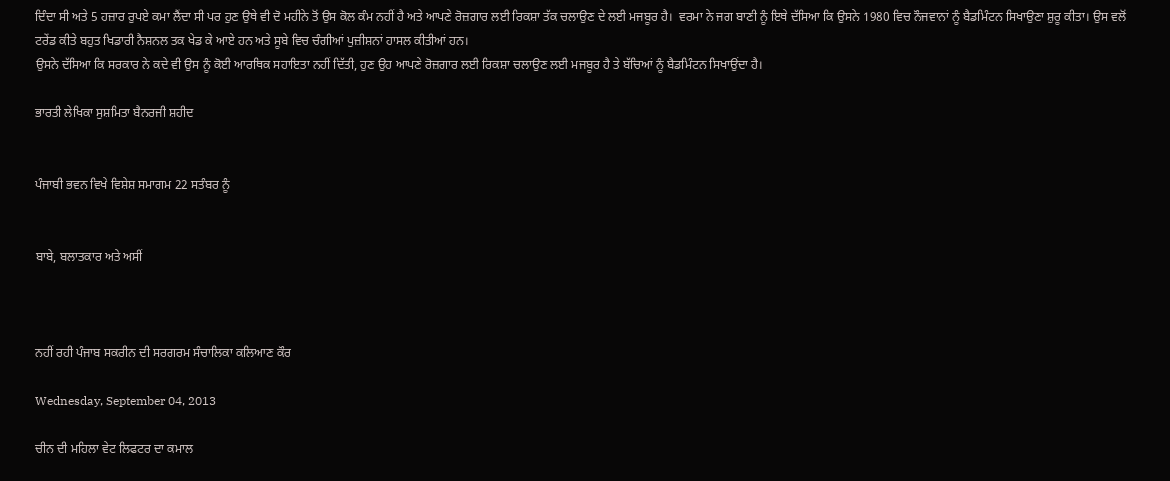ਦਿੰਦਾ ਸੀ ਅਤੇ 5 ਹਜ਼ਾਰ ਰੁਪਏ ਕਮਾ ਲੈਂਦਾ ਸੀ ਪਰ ਹੁਣ ਉਥੇ ਵੀ ਦੋ ਮਹੀਨੇ ਤੋਂ ਉਸ ਕੋਲ ਕੰਮ ਨਹੀਂ ਹੈ ਅਤੇ ਆਪਣੇ ਰੋਜ਼ਗਾਰ ਲਈ ਰਿਕਸ਼ਾ ਤੱਕ ਚਲਾਉਣ ਦੇ ਲਈ ਮਜਬੂਰ ਹੈ।  ਵਰਮਾ ਨੇ ਜਗ ਬਾਣੀ ਨੂੰ ਇਥੇ ਦੱਸਿਆ ਕਿ ਉਸਨੇ 1980 ਵਿਚ ਨੌਜਵਾਨਾਂ ਨੂੰ ਬੈਡਮਿੰਟਨ ਸਿਖਾਉਣਾ ਸ਼ੁਰੂ ਕੀਤਾ। ਉਸ ਵਲੋਂ ਟਰੇਂਡ ਕੀਤੇ ਬਹੁਤ ਖਿਡਾਰੀ ਨੈਸ਼ਨਲ ਤਕ ਖੇਡ ਕੇ ਆਏ ਹਨ ਅਤੇ ਸੂਬੇ ਵਿਚ ਚੰਗੀਆਂ ਪੁਜ਼ੀਸ਼ਨਾਂ ਹਾਸਲ ਕੀਤੀਆਂ ਹਨ।
ਉਸਨੇ ਦੱਸਿਆ ਕਿ ਸਰਕਾਰ ਨੇ ਕਦੇ ਵੀ ਉਸ ਨੂੰ ਕੋਈ ਆਰਥਿਕ ਸਹਾਇਤਾ ਨਹੀਂ ਦਿੱਤੀ, ਹੁਣ ਉਹ ਆਪਣੇ ਰੋਜ਼ਗਾਰ ਲਈ ਰਿਕਸ਼ਾ ਚਲਾਉਣ ਲਈ ਮਜਬੂਰ ਹੈ ਤੇ ਬੱਚਿਆਂ ਨੂੰ ਬੈਡਮਿੰਟਨ ਸਿਖਾਉਂਦਾ ਹੈ।

ਭਾਰਤੀ ਲੇਖਿਕਾ ਸੁਸ਼ਮਿਤਾ ਬੈਨਰਜੀ ਸ਼ਹੀਦ


ਪੰਜਾਬੀ ਭਵਨ ਵਿਖੇ ਵਿਸ਼ੇਸ਼ ਸਮਾਗਮ 22 ਸਤੰਬਰ ਨੂੰ


ਬਾਬੇ, ਬਲਾਤਕਾਰ ਅਤੇ ਅਸੀਂ



ਨਹੀਂ ਰਹੀ ਪੰਜਾਬ ਸਕਰੀਨ ਦੀ ਸਰਗਰਮ ਸੰਚਾਲਿਕਾ ਕਲਿਆਣ ਕੌਰ

Wednesday, September 04, 2013

ਚੀਨ ਦੀ ਮਹਿਲਾ ਵੇਟ ਲਿਫਟਰ ਦਾ ਕਮਾਲ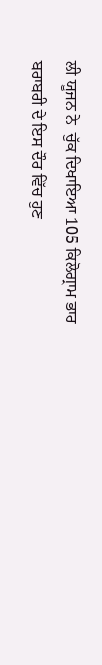ਲੀ ਯੂਜਨ ਨੇ  ਚੁੱਕ ਦਿਖਾਇਆ 105 ਕਿਲੋਗ੍ਰਾਮ ਭਾਰ
ਬਰਾਬਰੀ ਦੇ ਇਸ ਦੌਰ ਵਿੱਚ ਹੁਣ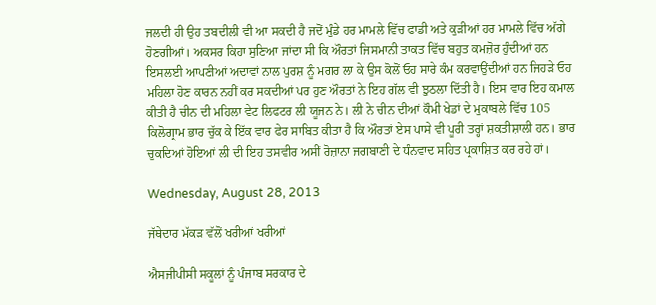ਜਲਦੀ ਹੀ ਉਹ ਤਬਦੀਲੀ ਵੀ ਆ ਸਕਦੀ ਹੈ ਜਦੋਂ ਮੁੰਡੇ ਹਰ ਮਾਮਲੇ ਵਿੱਚ ਫਾਡੀ ਅਤੇ ਕੁੜੀਆਂ ਹਰ ਮਾਮਲੇ ਵਿੱਚ ਅੱਗੇ ਹੋਣਗੀਆਂ। ਅਕਸਰ ਕਿਹਾ ਸੁਣਿਆ ਜਾਂਦਾ ਸੀ ਕਿ ਔਰਤਾਂ ਜਿਸਮਾਨੀ ਤਾਕਤ ਵਿੱਚ ਬਹੁਤ ਕਮਜ਼ੋਰ ਹੁੰਦੀਆਂ ਹਨ ਇਸਲਈ ਆਪਣੀਆਂ ਅਦਾਵਾਂ ਨਾਲ ਪੁਰਸ਼ ਨੂੰ ਮਗਰ ਲਾ ਕੇ ਉਸ ਕੋਲੋਂ ਓਹ ਸਾਰੇ ਕੰਮ ਕਰਵਾਉਂਦੀਆਂ ਹਨ ਜਿਹੜੇ ਓਹ ਮਹਿਲਾ ਹੋਣ ਕਾਰਨ ਨਹੀਂ ਕਰ ਸਕਦੀਆਂ ਪਰ ਹੁਣ ਔਰਤਾਂ ਨੇ ਇਹ ਗੱਲ ਵੀ ਝੁਠਲਾ ਦਿੱਤੀ ਹੈ। ਇਸ ਵਾਰ ਇਹ ਕਮਾਲ ਕੀਤੀ ਹੈ ਚੀਨ ਦੀ ਮਹਿਲਾ ਵੇਟ ਲਿਫਟਰ ਲੀ ਯੂਜਨ ਨੇ। ਲੀ ਨੇ ਚੀਨ ਦੀਆਂ ਕੌਮੀ ਖੇਡਾਂ ਦੇ ਮੁਕਾਬਲੇ ਵਿੱਚ 105 ਕਿਲੋਗ੍ਰਾਮ ਭਾਰ ਚੁੱਕ ਕੇ ਇੱਕ ਵਾਰ ਫੇਰ ਸਾਬਿਤ ਕੀਤਾ ਹੈ ਕਿ ਔਰਤਾਂ ਏਸ ਪਾਸੇ ਵੀ ਪੂਰੀ ਤਰ੍ਹਾਂ ਸ਼ਕਤੀਸ਼ਾਲੀ ਹਨ। ਭਾਰ ਚੁਕਦਿਆਂ ਹੋਇਆਂ ਲੀ ਦੀ ਇਹ ਤਸਵੀਰ ਅਸੀਂ ਰੋਜ਼ਾਨਾ ਜਗਬਾਣੀ ਦੇ ਧੰਨਵਾਦ ਸਹਿਤ ਪ੍ਰਕਾਸ਼ਿਤ ਕਰ ਰਹੇ ਹਾਂ।

Wednesday, August 28, 2013

ਜੱਥੇਦਾਰ ਮੱਕੜ ਵੱਲੋਂ ਖਰੀਆਂ ਖਰੀਆਂ

ਐਸਜੀਪੀਸੀ ਸਕੂਲਾਂ ਨੂੰ ਪੰਜਾਬ ਸਰਕਾਰ ਦੇ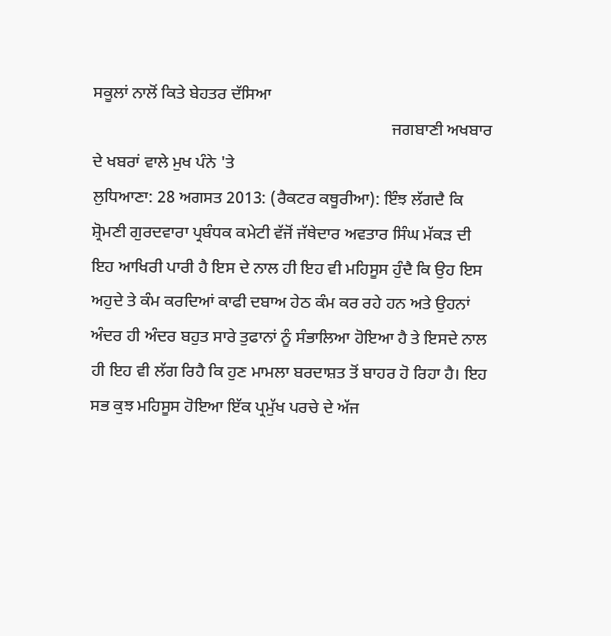ਸਕੂਲਾਂ ਨਾਲੋਂ ਕਿਤੇ ਬੇਹਤਰ ਦੱਸਿਆ
                                                                        ਜਗਬਾਣੀ ਅਖਬਾਰ ਦੇ ਖਬਰਾਂ ਵਾਲੇ ਮੁਖ ਪੰਨੇ 'ਤੇ
ਲੁਧਿਆਣਾ: 28 ਅਗਸਤ 2013: (ਰੈਕਟਰ ਕਥੂਰੀਆ): ਇੰਝ ਲੱਗਦੈ ਕਿ ਸ਼੍ਰੋਮਣੀ ਗੁਰਦਵਾਰਾ ਪ੍ਰਬੰਧਕ ਕਮੇਟੀ ਵੱਜੋਂ ਜੱਥੇਦਾਰ ਅਵਤਾਰ ਸਿੰਘ ਮੱਕੜ ਦੀ ਇਹ ਆਖਿਰੀ ਪਾਰੀ ਹੈ ਇਸ ਦੇ ਨਾਲ ਹੀ ਇਹ ਵੀ ਮਹਿਸੂਸ ਹੁੰਦੈ ਕਿ ਉਹ ਇਸ ਅਹੁਦੇ ਤੇ ਕੰਮ ਕਰਦਿਆਂ ਕਾਫੀ ਦਬਾਅ ਹੇਠ ਕੰਮ ਕਰ ਰਹੇ ਹਨ ਅਤੇ ਉਹਨਾਂ ਅੰਦਰ ਹੀ ਅੰਦਰ ਬਹੁਤ ਸਾਰੇ ਤੁਫਾਨਾਂ ਨੂੰ ਸੰਭਾਲਿਆ ਹੋਇਆ ਹੈ ਤੇ ਇਸਦੇ ਨਾਲ ਹੀ ਇਹ ਵੀ ਲੱਗ ਰਿਹੈ ਕਿ ਹੁਣ ਮਾਮਲਾ ਬਰਦਾਸ਼ਤ ਤੋਂ ਬਾਹਰ ਹੋ ਰਿਹਾ ਹੈ। ਇਹ ਸਭ ਕੁਝ ਮਹਿਸੂਸ ਹੋਇਆ ਇੱਕ ਪ੍ਰਮੁੱਖ ਪਰਚੇ ਦੇ ਅੱਜ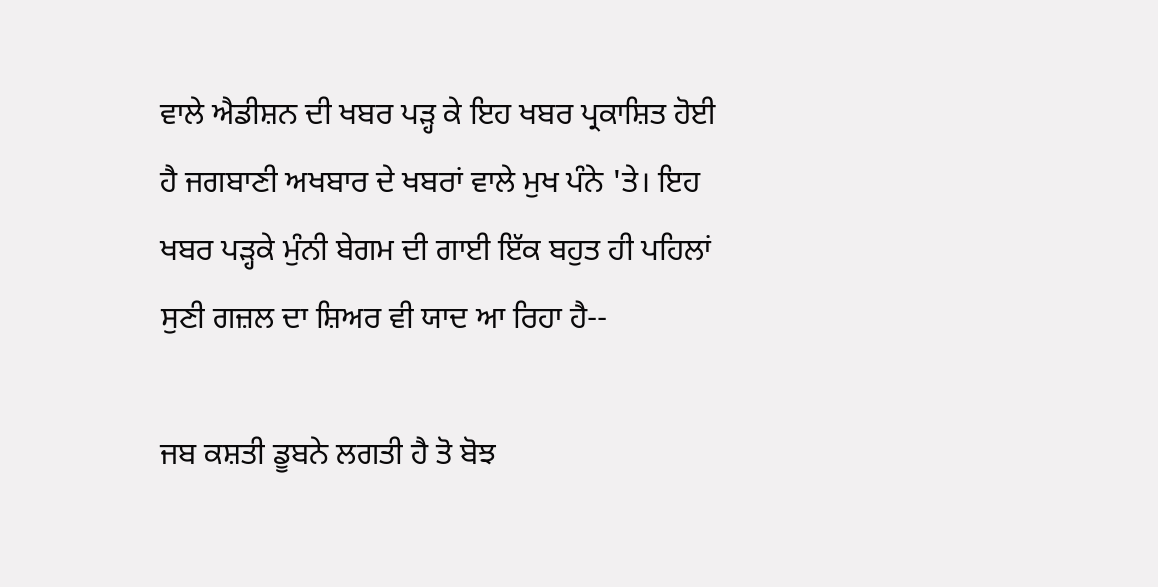ਵਾਲੇ ਐਡੀਸ਼ਨ ਦੀ ਖਬਰ ਪੜ੍ਹ ਕੇ ਇਹ ਖਬਰ ਪ੍ਰਕਾਸ਼ਿਤ ਹੋਈ ਹੈ ਜਗਬਾਣੀ ਅਖਬਾਰ ਦੇ ਖਬਰਾਂ ਵਾਲੇ ਮੁਖ ਪੰਨੇ 'ਤੇ। ਇਹ ਖਬਰ ਪੜ੍ਹਕੇ ਮੁੰਨੀ ਬੇਗਮ ਦੀ ਗਾਈ ਇੱਕ ਬਹੁਤ ਹੀ ਪਹਿਲਾਂ ਸੁਣੀ ਗਜ਼ਲ ਦਾ ਸ਼ਿਅਰ ਵੀ ਯਾਦ ਆ ਰਿਹਾ ਹੈ--

ਜਬ ਕਸ਼ਤੀ ਡੂਬਨੇ ਲਗਤੀ ਹੈ ਤੋ ਬੋਝ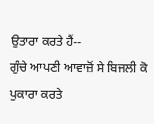ਉਤਾਰਾ ਕਰਤੇ ਹੈਂ--
ਗੁੰਚੇ ਆਪਣੀ ਆਵਾਜ਼ੋਂ ਸੇ ਬਿਜਲੀ ਕੋ ਪੁਕਾਰਾ ਕਰਤੇ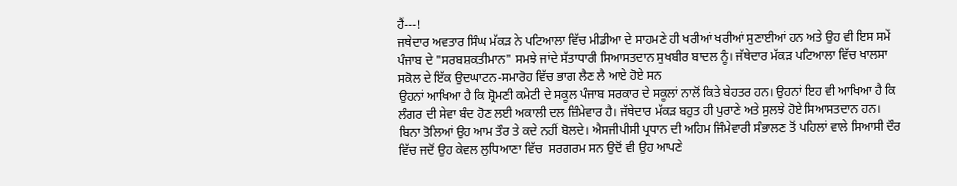ਹੈਂ---!
ਜਥੇਦਾਰ ਅਵਤਾਰ ਸਿੰਘ ਮੱਕੜ ਨੇ ਪਟਿਆਲਾ ਵਿੱਚ ਮੀਡੀਆ ਦੇ ਸਾਹਮਣੇ ਹੀ ਖਰੀਆਂ ਖਰੀਆਂ ਸੁਣਾਈਆਂ ਹਨ ਅਤੇ ਉਹ ਵੀ ਇਸ ਸਮੇਂ ਪੰਜਾਬ ਦੇ "ਸਰਬਸ਼ਕਤੀਮਾਨ" ਸਮਝੇ ਜਾਂਦੇ ਸੱਤਾਧਾਰੀ ਸਿਆਸਤਦਾਨ ਸੁਖਬੀਰ ਬਾਦਲ ਨੂੰ। ਜੱਥੇਦਾਰ ਮੱਕੜ ਪਟਿਆਲਾ ਵਿੱਚ ਖਾਲਸਾ ਸਕੋਲ ਦੇ ਇੱਕ ਉਦਘਾਟਨ-ਸਮਾਰੋਹ ਵਿੱਚ ਭਾਗ ਲੈਣ ਲੈ ਆਏ ਹੋਏ ਸਨ
ਉਹਨਾਂ ਆਖਿਆ ਹੈ ਕਿ ਸ਼੍ਰੋਮਣੀ ਕਮੇਟੀ ਦੇ ਸਕੂਲ ਪੰਜਾਬ ਸਰਕਾਰ ਦੇ ਸਕੂਲਾਂ ਨਾਲੋਂ ਕਿਤੇ ਬੇਹਤਰ ਹਨ। ਉਹਨਾਂ ਇਹ ਵੀ ਆਖਿਆ ਹੈ ਕਿ ਲੰਗਰ ਦੀ ਸੇਵਾ ਬੰਦ ਹੋਣ ਲਈ ਅਕਾਲੀ ਦਲ ਜ਼ਿੰਮੇਵਾਰ ਹੈ। ਜੱਥੇਦਾਰ ਮੱਕੜ ਬਹੁਤ ਹੀ ਪੁਰਾਣੇ ਅਤੇ ਸੁਲਝੇ ਹੋਏ ਸਿਆਸਤਦਾਨ ਹਨ। ਬਿਨਾ ਤੋਲਿਆਂ ਉਹ ਆਮ ਤੌਰ ਤੇ ਕਦੇ ਨਹੀਂ ਬੋਲਦੇ। ਐਸਜੀਪੀਸੀ ਪ੍ਰਧਾਨ ਦੀ ਅਹਿਮ ਜਿੰਮੇਵਾਰੀ ਸੰਭਾਲਣ ਤੋਂ ਪਹਿਲਾਂ ਵਾਲੇ ਸਿਆਸੀ ਦੌਰ ਵਿੱਚ ਜਦੋਂ ਉਹ ਕੇਵਲ ਲੁਧਿਆਣਾ ਵਿੱਚ  ਸਰਗਰਮ ਸਨ ਉਦੋਂ ਵੀ ਉਹ ਆਪਣੇ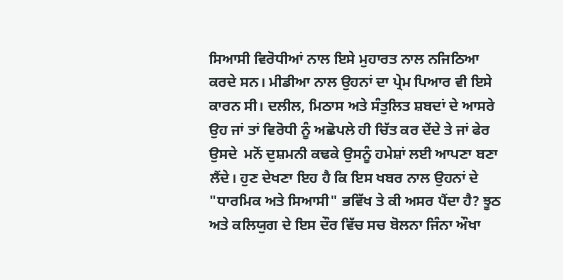ਸਿਆਸੀ ਵਿਰੋਧੀਆਂ ਨਾਲ ਇਸੇ ਮੁਹਾਰਤ ਨਾਲ ਨਜਿਠਿਆ ਕਰਦੇ ਸਨ। ਮੀਡੀਆ ਨਾਲ ਉਹਨਾਂ ਦਾ ਪ੍ਰੇਮ ਪਿਆਰ ਵੀ ਇਸੇ ਕਾਰਨ ਸੀ। ਦਲੀਲ, ਮਿਠਾਸ ਅਤੇ ਸੰਤੁਲਿਤ ਸ਼ਬਦਾਂ ਦੇ ਆਸਰੇ ਉਹ ਜਾਂ ਤਾਂ ਵਿਰੋਧੀ ਨੂੰ ਅਛੋਪਲੇ ਹੀ ਚਿੱਤ ਕਰ ਦੇਂਦੇ ਤੇ ਜਾਂ ਫੇਰ ਉਸਦੇ  ਮਨੋਂ ਦੁਸ਼ਮਨੀ ਕਢਕੇ ਉਸਨੂੰ ਹਮੇਸ਼ਾਂ ਲਈ ਆਪਣਾ ਬਣਾ ਲੈਂਦੇ। ਹੁਣ ਦੇਖਣਾ ਇਹ ਹੈ ਕਿ ਇਸ ਖਬਰ ਨਾਲ ਉਹਨਾਂ ਦੇ "ਧਾਰਮਿਕ ਅਤੇ ਸਿਆਸੀ" ਭਵਿੱਖ ਤੇ ਕੀ ਅਸਰ ਪੈਂਦਾ ਹੈ? ਝੂਠ ਅਤੇ ਕਲਿਯੁਗ ਦੇ ਇਸ ਦੌਰ ਵਿੱਚ ਸਚ ਬੋਲਨਾ ਜਿੰਨਾ ਔਖਾ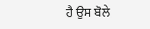ਹੈ ਉਸ ਬੋਲੇ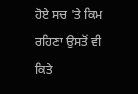ਹੋਏ ਸਚ 'ਤੇ ਕਿਮ ਰਹਿਣਾ ਉਸਤੋਂ ਵੀ ਕਿਤੇ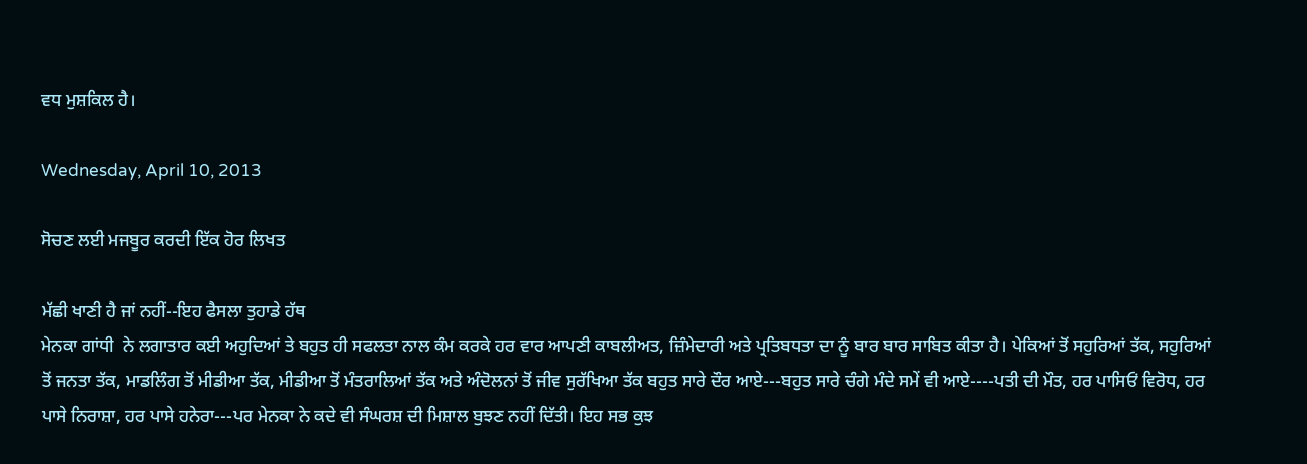ਵਧ ਮੁਸ਼ਕਿਲ ਹੈ।

Wednesday, April 10, 2013

ਸੋਚਣ ਲਈ ਮਜਬੂਰ ਕਰਦੀ ਇੱਕ ਹੋਰ ਲਿਖਤ

ਮੱਛੀ ਖਾਣੀ ਹੈ ਜਾਂ ਨਹੀਂ--ਇਹ ਫੈਸਲਾ ਤੁਹਾਡੇ ਹੱਥ
ਮੇਨਕਾ ਗਾਂਧੀ  ਨੇ ਲਗਾਤਾਰ ਕਈ ਅਹੁਦਿਆਂ ਤੇ ਬਹੁਤ ਹੀ ਸਫਲਤਾ ਨਾਲ ਕੰਮ ਕਰਕੇ ਹਰ ਵਾਰ ਆਪਣੀ ਕਾਬਲੀਅਤ, ਜ਼ਿੰਮੇਦਾਰੀ ਅਤੇ ਪ੍ਰਤਿਬਧਤਾ ਦਾ ਨੂੰ ਬਾਰ ਬਾਰ ਸਾਬਿਤ ਕੀਤਾ ਹੈ। ਪੇਕਿਆਂ ਤੋਂ ਸਹੁਰਿਆਂ ਤੱਕ, ਸਹੁਰਿਆਂ ਤੋਂ ਜਨਤਾ ਤੱਕ, ਮਾਡਲਿੰਗ ਤੋਂ ਮੀਡੀਆ ਤੱਕ, ਮੀਡੀਆ ਤੋਂ ਮੰਤਰਾਲਿਆਂ ਤੱਕ ਅਤੇ ਅੰਦੋਲਨਾਂ ਤੋਂ ਜੀਵ ਸੁਰੱਖਿਆ ਤੱਕ ਬਹੁਤ ਸਾਰੇ ਦੌਰ ਆਏ---ਬਹੁਤ ਸਾਰੇ ਚੰਗੇ ਮੰਦੇ ਸਮੇਂ ਵੀ ਆਏ----ਪਤੀ ਦੀ ਮੌਤ, ਹਰ ਪਾਸਿਓਂ ਵਿਰੋਧ, ਹਰ ਪਾਸੇ ਨਿਰਾਸ਼ਾ, ਹਰ ਪਾਸੇ ਹਨੇਰਾ---ਪਰ ਮੇਨਕਾ ਨੇ ਕਦੇ ਵੀ ਸੰਘਰਸ਼ ਦੀ ਮਿਸ਼ਾਲ ਬੁਝਣ ਨਹੀਂ ਦਿੱਤੀ। ਇਹ ਸਭ ਕੁਝ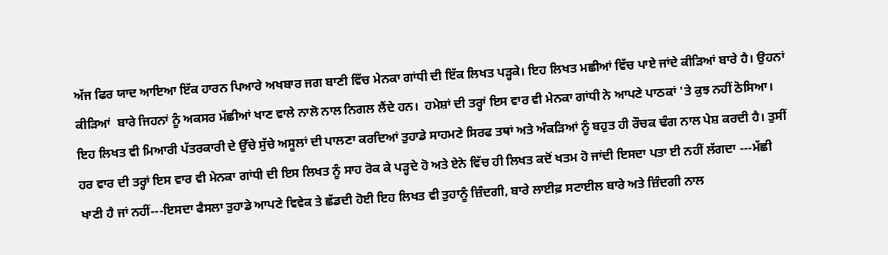ਅੱਜ ਫਿਰ ਯਾਦ ਆਇਆ ਇੱਕ ਹਾਰਨ ਪਿਆਰੇ ਅਖਬਾਰ ਜਗ ਬਾਣੀ ਵਿੱਚ ਮੇਨਕਾ ਗਾਂਧੀ ਦੀ ਇੱਕ ਲਿਖਤ ਪੜ੍ਹਕੇ। ਇਹ ਲਿਖਤ ਮਛੀਆਂ ਵਿੱਚ ਪਾਏ ਜਾਂਦੇ ਕੀੜਿਆਂ ਬਾਰੇ ਹੈ। ਉਹਨਾਂ ਕੀੜਿਆਂ  ਬਾਰੇ ਜਿਹਨਾਂ ਨੂੰ ਅਕਸਰ ਮੱਛੀਆਂ ਖਾਣ ਵਾਲੇ ਨਾਲੋ ਨਾਲ ਨਿਗਲ ਲੈਂਦੇ ਹਨ।  ਹਮੇਸ਼ਾਂ ਦੀ ਤਰ੍ਹਾਂ ਇਸ ਵਾਰ ਵੀ ਮੇਨਕਾ ਗਾਂਧੀ ਨੇ ਆਪਣੇ ਪਾਠਕਾਂ 'ਤੇ ਕੁਝ ਨਹੀਂ ਠੋਸਿਆ।  ਇਹ ਲਿਖਤ ਵੀ ਮਿਆਰੀ ਪੱਤਰਕਾਰੀ ਦੇ ਉੱਚੇ ਸੁੱਚੇ ਅਸੂਲਾਂ ਦੀ ਪਾਲਣਾ ਕਰਦਿਆਂ ਤੁਹਾਡੇ ਸਾਹਮਣੇ ਸਿਰਫ ਤਥਾਂ ਅਤੇ ਅੰਕੜਿਆਂ ਨੂੰ ਬਹੁਤ ਹੀ ਰੌਚਕ ਢੰਗ ਨਾਲ ਪੇਸ਼ ਕਰਦੀ ਹੈ। ਤੁਸੀਂ ਹਰ ਵਾਰ ਦੀ ਤਰ੍ਹਾਂ ਇਸ ਵਾਰ ਵੀ ਮੇਨਕਾ ਗਾਂਧੀ ਦੀ ਇਸ ਲਿਖਤ ਨੂੰ ਸਾਹ ਰੋਕ ਕੇ ਪੜ੍ਹਦੇ ਹੋ ਅਤੇ ਏਨੇ ਵਿੱਚ ਹੀ ਲਿਖਤ ਕਦੋਂ ਖਤਮ ਹੋ ਜਾਂਦੀ ਇਸਦਾ ਪਤਾ ਈ ਨਹੀਂ ਲੱਗਦਾ ---ਮੱਛੀ ਖਾਣੀ ਹੈ ਜਾਂ ਨਹੀਂ---ਇਸਦਾ ਫੈਸਲਾ ਤੁਹਾਡੇ ਆਪਣੇ ਵਿਵੇਕ ਤੇ ਛੱਡਦੀ ਹੋਈ ਇਹ ਲਿਖਤ ਵੀ ਤੁਹਾਨੂੰ ਜ਼ਿੰਦਗੀ, ਬਾਰੇ ਲਾਈਫ਼ ਸਟਾਈਲ ਬਾਰੇ ਅਤੇ ਜ਼ਿੰਦਗੀ ਨਾਲ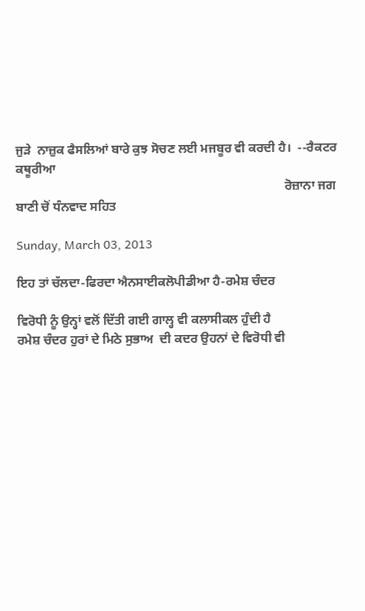ਜੁੜੇ  ਨਾਜ਼ੁਕ ਫੈਸਲਿਆਂ ਬਾਰੇ ਕੁਝ ਸੋਚਣ ਲਈ ਮਜਬੂਰ ਵੀ ਕਰਦੀ ਹੈ।  --ਰੈਕਟਰ ਕਥੂਰੀਆ
                                                                                      ਰੋਜ਼ਾਨਾ ਜਗ ਬਾਣੀ ਚੋਂ ਧੰਨਵਾਦ ਸਹਿਤ

Sunday, March 03, 2013

ਇਹ ਤਾਂ ਚੱਲਦਾ-ਫਿਰਦਾ ਐਨਸਾਈਕਲੋਪੀਡੀਆ ਹੈ-ਰਮੇਸ਼ ਚੰਦਰ

ਵਿਰੋਧੀ ਨੂੰ ਉਨ੍ਹਾਂ ਵਲੋਂ ਦਿੱਤੀ ਗਈ ਗਾਲ੍ਹ ਵੀ ਕਲਾਸੀਕਲ ਹੁੰਦੀ ਹੈ
ਰਮੇਸ਼ ਚੰਦਰ ਹੁਰਾਂ ਦੇ ਮਿਠੇ ਸੁਭਾਅ  ਦੀ ਕਦਰ ਉਹਨਾਂ ਦੇ ਵਿਰੋਧੀ ਵੀ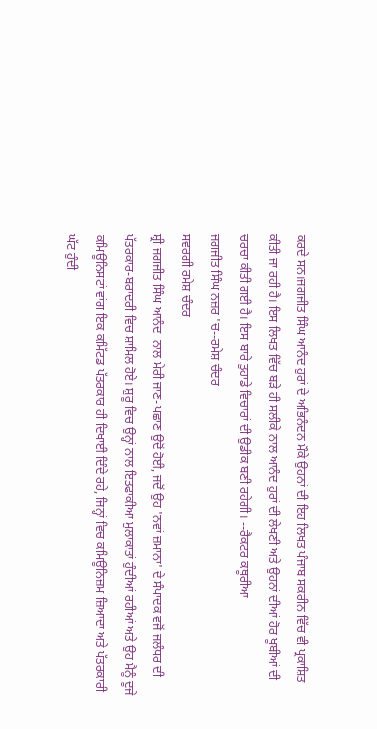ਕਰਦੇ ਸਨ।ਜਗਜੀਤ ਸਿੰਘ ਆਨੰਦ ਹੁਰਾਂ ਦੇ ਅਭਿਨੰਦਨ ਮੌਕੇ ਉਹਨਾਂ ਦੀ ਇਹ ਲਿਖਤ ਪੰਜਾਬ ਸਕਰੀਨ ਵਿੱਚ ਵੀ ਪ੍ਰਕਾਸ਼ਿਤ ਕੀਤੀ ਜਾ ਰਹੀ ਹੈ। ਇਸ ਲਿਖਤ ਵਿੱਚ ਬੜੇ ਹੀ ਸਲੀਕੇ ਨਾਲ ਆਨੰਦ ਹੁਰਾਂ ਦੀ ਲੇਖਣੀ ਅਤੇ ਉਹਨਾਂ ਦੀਆਂ ਹੋਰ ਖੂਬੀਆਂ ਦੀ ਚਰਚਾ ਕੀਤੀ ਗਈ ਹੈ। ਇਸ ਬਾਰੇ ਤੁਹਾਡੇ ਵਿਚਾਰਾਂ ਦੀ ਉਡੀਕ ਬਣੀ ਰਹੇਗੀ। --ਰੈਕਟਰ ਕਥੂਰੀਆ
ਜਗਜੀਤ ਸਿੰਘ ਨਜ਼ਰ 'ਚ--ਰਮੇਸ਼ ਚੰਦਰ
ਸਵਰਗੀ ਰਮੇਸ਼ ਚੰਦਰ
ਸ਼੍ਰੀ ਜਗਜੀਤ ਸਿੰਘ ਆਨੰਦ  ਨਾਲ ਮੇਰੀ ਜਾਣ-ਪਛਾਣ ਉਦੋਂ ਹੋਈ, ਜਦੋਂ ਉਹ 'ਨਵਾਂ ਜ਼ਮਾਨਾ' ਦੇ ਸੰਪਾਦਕ ਵਜੋਂ ਜਲੰਧਰ ਦੀ ਪੱਤਰਕਾਰ-ਬਰਾਦਰੀ ਵਿਚ ਸ਼ਾਮਿਲ ਹੋਏ। ਸ਼ੁਰੂ ਵਿਚ ਉਨ੍ਹਾਂ ਨਾਲ ਇਤਫਾਕੀਆ ਮੁਲਾਕਾਤਾਂ ਹੁੰਦੀਆਂ ਰਹੀਆਂ ਅਤੇ ਉਹ ਮੈਨੂੰ ਦੂਜੇ ਕਮਿਊਨਿਸਟਾਂ ਵਾਂਗ ਇਕ ਕਮਿੱਟਡ ਪੱਤਰਕਾਰ ਹੀ ਦਿਖਾਈ ਦਿੰਦੇ ਰਹੇ, ਜਿਨ੍ਹਾਂ ਵਿਚ ਕਮਿਊਨਿਜ਼ਮ ਜ਼ਿਆਦਾ ਅਤੇ ਪੱਤਰਕਾਰੀ ਘੱਟ ਹੁੰਦੀ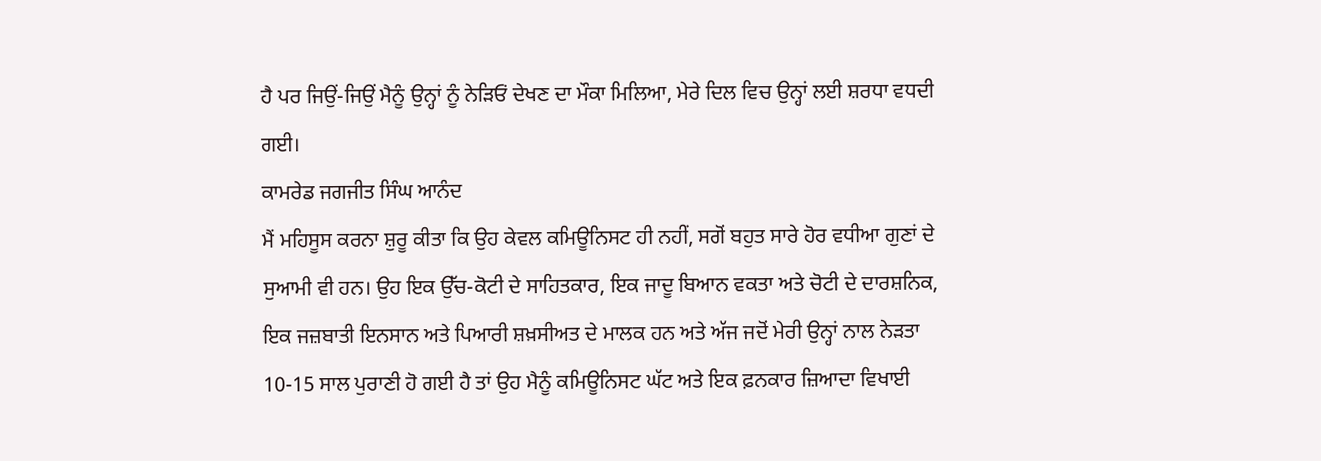ਹੈ ਪਰ ਜਿਉਂ-ਜਿਉਂ ਮੈਨੂੰ ਉਨ੍ਹਾਂ ਨੂੰ ਨੇਡ਼ਿਓਂ ਦੇਖਣ ਦਾ ਮੌਕਾ ਮਿਲਿਆ, ਮੇਰੇ ਦਿਲ ਵਿਚ ਉਨ੍ਹਾਂ ਲਈ ਸ਼ਰਧਾ ਵਧਦੀ ਗਈ।
ਕਾਮਰੇਡ ਜਗਜੀਤ ਸਿੰਘ ਆਨੰਦ
ਮੈਂ ਮਹਿਸੂਸ ਕਰਨਾ ਸ਼ੁਰੂ ਕੀਤਾ ਕਿ ਉਹ ਕੇਵਲ ਕਮਿਊਨਿਸਟ ਹੀ ਨਹੀਂ, ਸਗੋਂ ਬਹੁਤ ਸਾਰੇ ਹੋਰ ਵਧੀਆ ਗੁਣਾਂ ਦੇ ਸੁਆਮੀ ਵੀ ਹਨ। ਉਹ ਇਕ ਉੱਚ-ਕੋਟੀ ਦੇ ਸਾਹਿਤਕਾਰ, ਇਕ ਜਾਦੂ ਬਿਆਨ ਵਕਤਾ ਅਤੇ ਚੋਟੀ ਦੇ ਦਾਰਸ਼ਨਿਕ, ਇਕ ਜਜ਼ਬਾਤੀ ਇਨਸਾਨ ਅਤੇ ਪਿਆਰੀ ਸ਼ਖ਼ਸੀਅਤ ਦੇ ਮਾਲਕ ਹਨ ਅਤੇ ਅੱਜ ਜਦੋਂ ਮੇਰੀ ਉਨ੍ਹਾਂ ਨਾਲ ਨੇੜਤਾ 10-15 ਸਾਲ ਪੁਰਾਣੀ ਹੋ ਗਈ ਹੈ ਤਾਂ ਉਹ ਮੈਨੂੰ ਕਮਿਊਨਿਸਟ ਘੱਟ ਅਤੇ ਇਕ ਫ਼ਨਕਾਰ ਜ਼ਿਆਦਾ ਵਿਖਾਈ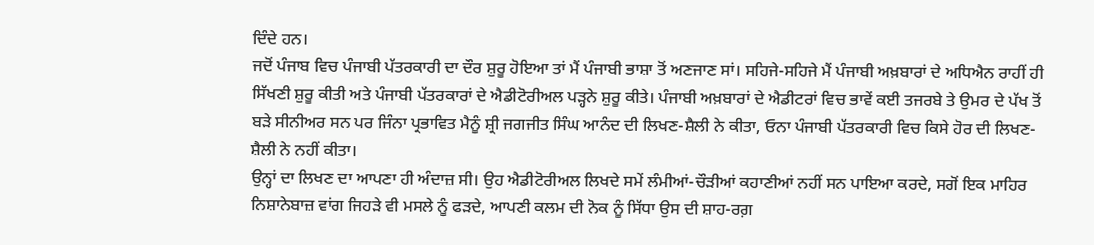ਦਿੰਦੇ ਹਨ।
ਜਦੋਂ ਪੰਜਾਬ ਵਿਚ ਪੰਜਾਬੀ ਪੱਤਰਕਾਰੀ ਦਾ ਦੌਰ ਸ਼ੁਰੂ ਹੋਇਆ ਤਾਂ ਮੈਂ ਪੰਜਾਬੀ ਭਾਸ਼ਾ ਤੋਂ ਅਣਜਾਣ ਸਾਂ। ਸਹਿਜੇ-ਸਹਿਜੇ ਮੈਂ ਪੰਜਾਬੀ ਅਖ਼ਬਾਰਾਂ ਦੇ ਅਧਿਐਨ ਰਾਹੀਂ ਹੀ ਸਿੱਖਣੀ ਸ਼ੁਰੂ ਕੀਤੀ ਅਤੇ ਪੰਜਾਬੀ ਪੱਤਰਕਾਰਾਂ ਦੇ ਐਡੀਟੋਰੀਅਲ ਪਡ਼੍ਹਨੇ ਸ਼ੁਰੂ ਕੀਤੇ। ਪੰਜਾਬੀ ਅਖ਼ਬਾਰਾਂ ਦੇ ਐਡੀਟਰਾਂ ਵਿਚ ਭਾਵੇਂ ਕਈ ਤਜਰਬੇ ਤੇ ਉਮਰ ਦੇ ਪੱਖ ਤੋਂ ਬਡ਼ੇ ਸੀਨੀਅਰ ਸਨ ਪਰ ਜਿੰਨਾ ਪ੍ਰਭਾਵਿਤ ਮੈਨੂੰ ਸ਼੍ਰੀ ਜਗਜੀਤ ਸਿੰਘ ਆਨੰਦ ਦੀ ਲਿਖਣ-ਸ਼ੈਲੀ ਨੇ ਕੀਤਾ, ਓਨਾ ਪੰਜਾਬੀ ਪੱਤਰਕਾਰੀ ਵਿਚ ਕਿਸੇ ਹੋਰ ਦੀ ਲਿਖਣ-ਸ਼ੈਲੀ ਨੇ ਨਹੀਂ ਕੀਤਾ।
ਉਨ੍ਹਾਂ ਦਾ ਲਿਖਣ ਦਾ ਆਪਣਾ ਹੀ ਅੰਦਾਜ਼ ਸੀ। ਉਹ ਐਡੀਟੋਰੀਅਲ ਲਿਖਦੇ ਸਮੇਂ ਲੰਮੀਆਂ-ਚੌੜੀਆਂ ਕਹਾਣੀਆਂ ਨਹੀਂ ਸਨ ਪਾਇਆ ਕਰਦੇ, ਸਗੋਂ ਇਕ ਮਾਹਿਰ ਨਿਸ਼ਾਨੇਬਾਜ਼ ਵਾਂਗ ਜਿਹੜੇ ਵੀ ਮਸਲੇ ਨੂੰ ਫਡ਼ਦੇ, ਆਪਣੀ ਕਲਮ ਦੀ ਨੋਕ ਨੂੰ ਸਿੱਧਾ ਉਸ ਦੀ ਸ਼ਾਹ-ਰਗ਼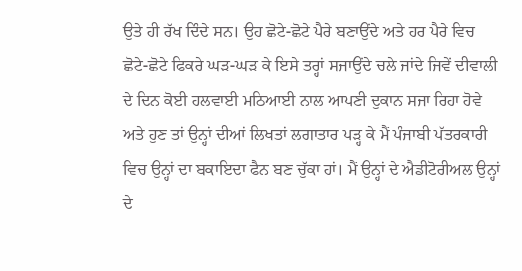ਉਤੇ ਹੀ ਰੱਖ ਦਿੰਦੇ ਸਨ। ਉਹ ਛੋਟੇ-ਛੋਟੇ ਪੈਰੇ ਬਣਾਉਂਦੇ ਅਤੇ ਹਰ ਪੈਰੇ ਵਿਚ ਛੋਟੇ-ਛੋਟੇ ਫਿਕਰੇ ਘਡ਼-ਘਡ਼ ਕੇ ਇਸੇ ਤਰ੍ਹਾਂ ਸਜਾਉਂਦੇ ਚਲੇ ਜਾਂਦੇ ਜਿਵੇਂ ਦੀਵਾਲੀ ਦੇ ਦਿਨ ਕੋਈ ਹਲਵਾਈ ਮਠਿਆਈ ਨਾਲ ਆਪਣੀ ਦੁਕਾਨ ਸਜਾ ਰਿਹਾ ਹੋਵੇ ਅਤੇ ਹੁਣ ਤਾਂ ਉਨ੍ਹਾਂ ਦੀਆਂ ਲਿਖਤਾਂ ਲਗਾਤਾਰ ਪਡ਼੍ਹ ਕੇ ਮੈਂ ਪੰਜਾਬੀ ਪੱਤਰਕਾਰੀ ਵਿਚ ਉਨ੍ਹਾਂ ਦਾ ਬਕਾਇਦਾ ਫੈਨ ਬਣ ਚੁੱਕਾ ਹਾਂ। ਮੈਂ ਉਨ੍ਹਾਂ ਦੇ ਐਡੀਟੋਰੀਅਲ ਉਨ੍ਹਾਂ ਦੇ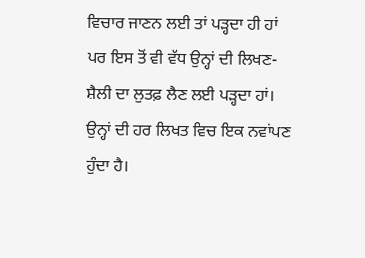ਵਿਚਾਰ ਜਾਣਨ ਲਈ ਤਾਂ ਪੜ੍ਹਦਾ ਹੀ ਹਾਂ ਪਰ ਇਸ ਤੋਂ ਵੀ ਵੱਧ ਉਨ੍ਹਾਂ ਦੀ ਲਿਖਣ-ਸ਼ੈਲੀ ਦਾ ਲੁਤਫ਼ ਲੈਣ ਲਈ ਪੜ੍ਹਦਾ ਹਾਂ।
ਉਨ੍ਹਾਂ ਦੀ ਹਰ ਲਿਖਤ ਵਿਚ ਇਕ ਨਵਾਂਪਣ ਹੁੰਦਾ ਹੈ।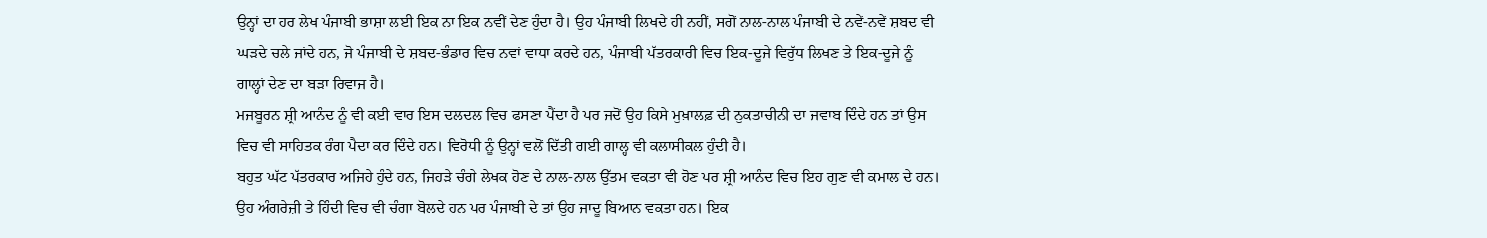ਉਨ੍ਹਾਂ ਦਾ ਹਰ ਲੇਖ ਪੰਜਾਬੀ ਭਾਸ਼ਾ ਲਈ ਇਕ ਨਾ ਇਕ ਨਵੀਂ ਦੇਣ ਹੁੰਦਾ ਹੈ। ਉਹ ਪੰਜਾਬੀ ਲਿਖਦੇ ਹੀ ਨਹੀਂ, ਸਗੋਂ ਨਾਲ-ਨਾਲ ਪੰਜਾਬੀ ਦੇ ਨਵੇਂ-ਨਵੇਂ ਸ਼ਬਦ ਵੀ ਘੜਦੇ ਚਲੇ ਜਾਂਦੇ ਹਨ, ਜੋ ਪੰਜਾਬੀ ਦੇ ਸ਼ਬਦ-ਭੰਡਾਰ ਵਿਚ ਨਵਾਂ ਵਾਧਾ ਕਰਦੇ ਹਨ, ਪੰਜਾਬੀ ਪੱਤਰਕਾਰੀ ਵਿਚ ਇਕ-ਦੂਜੇ ਵਿਰੁੱਧ ਲਿਖਣ ਤੇ ਇਕ-ਦੂਜੇ ਨੂੰ ਗਾਲ੍ਹਾਂ ਦੇਣ ਦਾ ਬੜਾ ਰਿਵਾਜ ਹੈ।
ਮਜਬੂਰਨ ਸ਼੍ਰੀ ਆਨੰਦ ਨੂੰ ਵੀ ਕਈ ਵਾਰ ਇਸ ਦਲਦਲ ਵਿਚ ਫਸਣਾ ਪੈਂਦਾ ਹੈ ਪਰ ਜਦੋਂ ਉਹ ਕਿਸੇ ਮੁਖ਼ਾਲਫ਼ ਦੀ ਨੁਕਤਾਚੀਨੀ ਦਾ ਜਵਾਬ ਦਿੰਦੇ ਹਨ ਤਾਂ ਉਸ ਵਿਚ ਵੀ ਸਾਹਿਤਕ ਰੰਗ ਪੈਦਾ ਕਰ ਦਿੰਦੇ ਹਨ। ਵਿਰੋਧੀ ਨੂੰ ਉਨ੍ਹਾਂ ਵਲੋਂ ਦਿੱਤੀ ਗਈ ਗਾਲ੍ਹ ਵੀ ਕਲਾਸੀਕਲ ਹੁੰਦੀ ਹੈ।
ਬਹੁਤ ਘੱਟ ਪੱਤਰਕਾਰ ਅਜਿਹੇ ਹੁੰਦੇ ਹਨ, ਜਿਹਡ਼ੇ ਚੰਗੇ ਲੇਖਕ ਹੋਣ ਦੇ ਨਾਲ-ਨਾਲ ਉੱਤਮ ਵਕਤਾ ਵੀ ਹੋਣ ਪਰ ਸ਼੍ਰੀ ਆਨੰਦ ਵਿਚ ਇਹ ਗੁਣ ਵੀ ਕਮਾਲ ਦੇ ਹਨ। ਉਹ ਅੰਗਰੇਜ਼ੀ ਤੇ ਹਿੰਦੀ ਵਿਚ ਵੀ ਚੰਗਾ ਬੋਲਦੇ ਹਨ ਪਰ ਪੰਜਾਬੀ ਦੇ ਤਾਂ ਉਹ ਜਾਦੂ ਬਿਆਨ ਵਕਤਾ ਹਨ। ਇਕ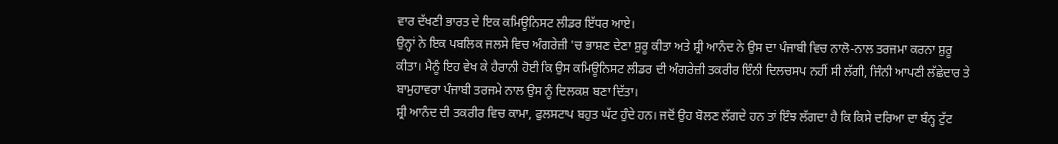ਵਾਰ ਦੱਖਣੀ ਭਾਰਤ ਦੇ ਇਕ ਕਮਿਊਨਿਸਟ ਲੀਡਰ ਇੱਧਰ ਆਏ।
ਉਨ੍ਹਾਂ ਨੇ ਇਕ ਪਬਲਿਕ ਜਲਸੇ ਵਿਚ ਅੰਗਰੇਜ਼ੀ 'ਚ ਭਾਸ਼ਣ ਦੇਣਾ ਸ਼ੁਰੂ ਕੀਤਾ ਅਤੇ ਸ਼੍ਰੀ ਆਨੰਦ ਨੇ ਉਸ ਦਾ ਪੰਜਾਬੀ ਵਿਚ ਨਾਲੋ-ਨਾਲ ਤਰਜਮਾ ਕਰਨਾ ਸ਼ੁਰੂ ਕੀਤਾ। ਮੈਨੂੰ ਇਹ ਵੇਖ ਕੇ ਹੈਰਾਨੀ ਹੋਈ ਕਿ ਉਸ ਕਮਿਊਨਿਸਟ ਲੀਡਰ ਦੀ ਅੰਗਰੇਜ਼ੀ ਤਕਰੀਰ ਇੰਨੀ ਦਿਲਚਸਪ ਨਹੀਂ ਸੀ ਲੱਗੀ, ਜਿੰਨੀ ਆਪਣੀ ਲੱਛੇਦਾਰ ਤੇ ਬਾਮੁਹਾਵਰਾ ਪੰਜਾਬੀ ਤਰਜਮੇ ਨਾਲ ਉਸ ਨੂੰ ਦਿਲਕਸ਼ ਬਣਾ ਦਿੱਤਾ।
ਸ਼੍ਰੀ ਆਨੰਦ ਦੀ ਤਕਰੀਰ ਵਿਚ ਕਾਮਾ, ਫੁਲਸਟਾਪ ਬਹੁਤ ਘੱਟ ਹੁੰਦੇ ਹਨ। ਜਦੋਂ ਉਹ ਬੋਲਣ ਲੱਗਦੇ ਹਨ ਤਾਂ ਇੰਝ ਲੱਗਦਾ ਹੈ ਕਿ ਕਿਸੇ ਦਰਿਆ ਦਾ ਬੰਨ੍ਹ ਟੁੱਟ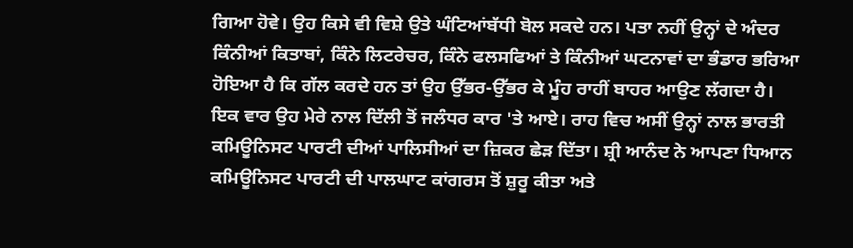ਗਿਆ ਹੋਵੇ। ਉਹ ਕਿਸੇ ਵੀ ਵਿਸ਼ੇ ਉਤੇ ਘੰਟਿਆਂਬੱਧੀ ਬੋਲ ਸਕਦੇ ਹਨ। ਪਤਾ ਨਹੀਂ ਉਨ੍ਹਾਂ ਦੇ ਅੰਦਰ ਕਿੰਨੀਆਂ ਕਿਤਾਬਾਂ, ਕਿੰਨੇ ਲਿਟਰੇਚਰ, ਕਿੰਨੇ ਫਲਸਫਿਆਂ ਤੇ ਕਿੰਨੀਆਂ ਘਟਨਾਵਾਂ ਦਾ ਭੰਡਾਰ ਭਰਿਆ ਹੋਇਆ ਹੈ ਕਿ ਗੱਲ ਕਰਦੇ ਹਨ ਤਾਂ ਉਹ ਉੱਭਰ-ਉੱਭਰ ਕੇ ਮੂੰਹ ਰਾਹੀਂ ਬਾਹਰ ਆਉਣ ਲੱਗਦਾ ਹੈ।
ਇਕ ਵਾਰ ਉਹ ਮੇਰੇ ਨਾਲ ਦਿੱਲੀ ਤੋਂ ਜਲੰਧਰ ਕਾਰ 'ਤੇ ਆਏ। ਰਾਹ ਵਿਚ ਅਸੀਂ ਉਨ੍ਹਾਂ ਨਾਲ ਭਾਰਤੀ ਕਮਿਊਨਿਸਟ ਪਾਰਟੀ ਦੀਆਂ ਪਾਲਿਸੀਆਂ ਦਾ ਜ਼ਿਕਰ ਛੇਡ਼ ਦਿੱਤਾ। ਸ਼੍ਰੀ ਆਨੰਦ ਨੇ ਆਪਣਾ ਧਿਆਨ ਕਮਿਊਨਿਸਟ ਪਾਰਟੀ ਦੀ ਪਾਲਘਾਟ ਕਾਂਗਰਸ ਤੋਂ ਸ਼ੁਰੂ ਕੀਤਾ ਅਤੇ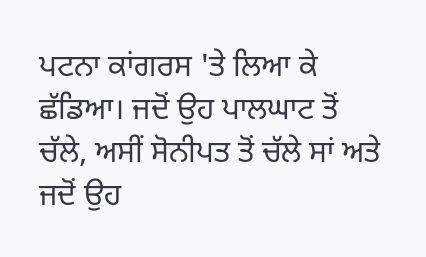ਪਟਨਾ ਕਾਂਗਰਸ 'ਤੇ ਲਿਆ ਕੇ ਛੱਡਿਆ। ਜਦੋਂ ਉਹ ਪਾਲਘਾਟ ਤੋਂ ਚੱਲੇ, ਅਸੀਂ ਸੋਨੀਪਤ ਤੋਂ ਚੱਲੇ ਸਾਂ ਅਤੇ ਜਦੋਂ ਉਹ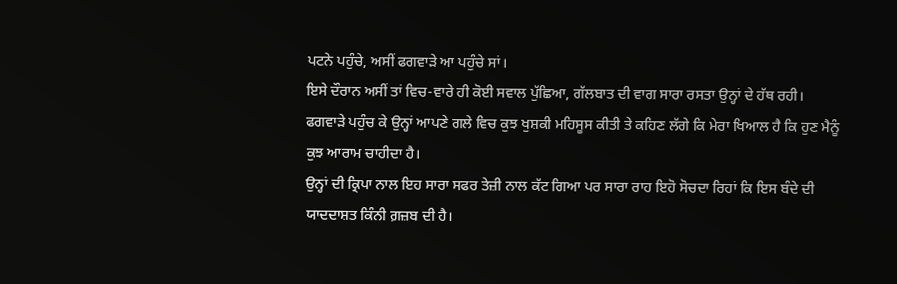ਪਟਨੇ ਪਹੁੰਚੇ, ਅਸੀਂ ਫਗਵਾੜੇ ਆ ਪਹੁੰਚੇ ਸਾਂ।
ਇਸੇ ਦੌਰਾਨ ਅਸੀਂ ਤਾਂ ਵਿਚ-ਵਾਰੇ ਹੀ ਕੋਈ ਸਵਾਲ ਪੁੱਛਿਆ, ਗੱਲਬਾਤ ਦੀ ਵਾਗ ਸਾਰਾ ਰਸਤਾ ਉਨ੍ਹਾਂ ਦੇ ਹੱਥ ਰਹੀ। ਫਗਵਾੜੇ ਪਹੁੰਚ ਕੇ ਉਨ੍ਹਾਂ ਆਪਣੇ ਗਲੇ ਵਿਚ ਕੁਝ ਖੁਸ਼ਕੀ ਮਹਿਸੂਸ ਕੀਤੀ ਤੇ ਕਹਿਣ ਲੱਗੇ ਕਿ ਮੇਰਾ ਖਿਆਲ ਹੈ ਕਿ ਹੁਣ ਮੈਨੂੰ ਕੁਝ ਆਰਾਮ ਚਾਹੀਦਾ ਹੈ।
ਉਨ੍ਹਾਂ ਦੀ ਕ੍ਰਿਪਾ ਨਾਲ ਇਹ ਸਾਰਾ ਸਫਰ ਤੇਜ਼ੀ ਨਾਲ ਕੱਟ ਗਿਆ ਪਰ ਸਾਰਾ ਰਾਹ ਇਹੋ ਸੋਚਦਾ ਰਿਹਾਂ ਕਿ ਇਸ ਬੰਦੇ ਦੀ ਯਾਦਦਾਸ਼ਤ ਕਿੰਨੀ ਗ਼ਜ਼ਬ ਦੀ ਹੈ।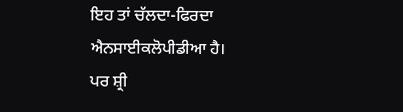ਇਹ ਤਾਂ ਚੱਲਦਾ-ਫਿਰਦਾ ਐਨਸਾਈਕਲੋਪੀਡੀਆ ਹੈ।
ਪਰ ਸ਼੍ਰੀ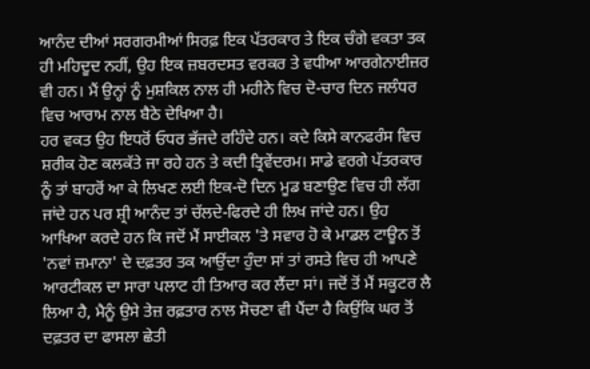ਆਨੰਦ ਦੀਆਂ ਸਰਗਰਮੀਆਂ ਸਿਰਫ਼ ਇਕ ਪੱਤਰਕਾਰ ਤੇ ਇਕ ਚੰਗੇ ਵਕਤਾ ਤਕ ਹੀ ਮਹਿਦੂਦ ਨਹੀਂ, ਉਹ ਇਕ ਜ਼ਬਰਦਸਤ ਵਰਕਰ ਤੇ ਵਧੀਆ ਆਰਗੇਨਾਈਜ਼ਰ ਵੀ ਹਨ। ਮੈਂ ਉਨ੍ਹਾਂ ਨੂੰ ਮੁਸ਼ਕਿਲ ਨਾਲ ਹੀ ਮਹੀਨੇ ਵਿਚ ਦੋ-ਚਾਰ ਦਿਨ ਜਲੰਧਰ ਵਿਚ ਆਰਾਮ ਨਾਲ ਬੈਠੇ ਦੇਖਿਆ ਹੈ।
ਹਰ ਵਕਤ ਉਹ ਇਧਰੋਂ ਓਧਰ ਭੱਜਦੇ ਰਹਿੰਦੇ ਹਨ। ਕਦੇ ਕਿਸੇ ਕਾਨਫਰੰਸ ਵਿਚ ਸ਼ਰੀਕ ਹੋਣ ਕਲਕੱਤੇ ਜਾ ਰਹੇ ਹਨ ਤੇ ਕਦੀ ਤ੍ਰਿਵੇਂਦਰਮ। ਸਾਡੇ ਵਰਗੇ ਪੱਤਰਕਾਰ ਨੂੰ ਤਾਂ ਬਾਹਰੋਂ ਆ ਕੇ ਲਿਖਣ ਲਈ ਇਕ-ਦੋ ਦਿਨ ਮੂਡ ਬਣਾਉਣ ਵਿਚ ਹੀ ਲੱਗ ਜਾਂਦੇ ਹਨ ਪਰ ਸ਼੍ਰੀ ਆਨੰਦ ਤਾਂ ਚੱਲਦੇ-ਫਿਰਦੇ ਹੀ ਲਿਖ ਜਾਂਦੇ ਹਨ। ਉਹ ਆਖਿਆ ਕਰਦੇ ਹਨ ਕਿ ਜਦੋਂ ਮੈਂ ਸਾਈਕਲ 'ਤੇ ਸਵਾਰ ਹੋ ਕੇ ਮਾਡਲ ਟਾਊਨ ਤੋਂ 'ਨਵਾਂ ਜ਼ਮਾਨਾ' ਦੇ ਦਫ਼ਤਰ ਤਕ ਆਉਂਦਾ ਹੁੰਦਾ ਸਾਂ ਤਾਂ ਰਸਤੇ ਵਿਚ ਹੀ ਆਪਣੇ ਆਰਟੀਕਲ ਦਾ ਸਾਰਾ ਪਲਾਟ ਹੀ ਤਿਆਰ ਕਰ ਲੈਂਦਾ ਸਾਂ। ਜਦੋਂ ਤੋਂ ਮੈਂ ਸਕੂਟਰ ਲੈ ਲਿਆ ਹੈ, ਮੈਨੂੰ ਉਸੇ ਤੇਜ਼ ਰਫ਼ਤਾਰ ਨਾਲ ਸੋਚਣਾ ਵੀ ਪੈਂਦਾ ਹੈ ਕਿਉਂਕਿ ਘਰ ਤੋਂ ਦਫ਼ਤਰ ਦਾ ਫਾਸਲਾ ਛੇਤੀ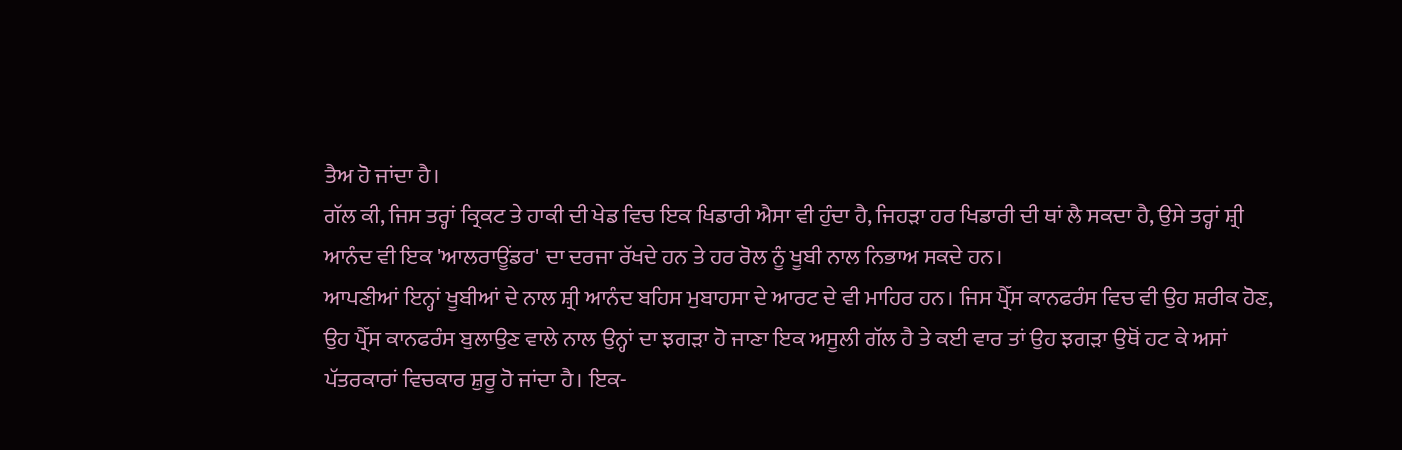ਤੈਅ ਹੋ ਜਾਂਦਾ ਹੈ।
ਗੱਲ ਕੀ, ਜਿਸ ਤਰ੍ਹਾਂ ਕ੍ਰਿਕਟ ਤੇ ਹਾਕੀ ਦੀ ਖੇਡ ਵਿਚ ਇਕ ਖਿਡਾਰੀ ਐਸਾ ਵੀ ਹੁੰਦਾ ਹੈ, ਜਿਹਡ਼ਾ ਹਰ ਖਿਡਾਰੀ ਦੀ ਥਾਂ ਲੈ ਸਕਦਾ ਹੈ, ਉਸੇ ਤਰ੍ਹਾਂ ਸ਼੍ਰੀ ਆਨੰਦ ਵੀ ਇਕ 'ਆਲਰਾਊਂਡਰ' ਦਾ ਦਰਜਾ ਰੱਖਦੇ ਹਨ ਤੇ ਹਰ ਰੋਲ ਨੂੰ ਖੂਬੀ ਨਾਲ ਨਿਭਾਅ ਸਕਦੇ ਹਨ।
ਆਪਣੀਆਂ ਇਨ੍ਹਾਂ ਖੂਬੀਆਂ ਦੇ ਨਾਲ ਸ਼੍ਰੀ ਆਨੰਦ ਬਹਿਸ ਮੁਬਾਹਸਾ ਦੇ ਆਰਟ ਦੇ ਵੀ ਮਾਹਿਰ ਹਨ। ਜਿਸ ਪ੍ਰੈੱਸ ਕਾਨਫਰੰਸ ਵਿਚ ਵੀ ਉਹ ਸ਼ਰੀਕ ਹੋਣ, ਉਹ ਪ੍ਰੈੱਸ ਕਾਨਫਰੰਸ ਬੁਲਾਉਣ ਵਾਲੇ ਨਾਲ ਉਨ੍ਹਾਂ ਦਾ ਝਗੜਾ ਹੋ ਜਾਣਾ ਇਕ ਅਸੂਲੀ ਗੱਲ ਹੈ ਤੇ ਕਈ ਵਾਰ ਤਾਂ ਉਹ ਝਗੜਾ ਉਥੋਂ ਹਟ ਕੇ ਅਸਾਂ ਪੱਤਰਕਾਰਾਂ ਵਿਚਕਾਰ ਸ਼ੁਰੂ ਹੋ ਜਾਂਦਾ ਹੈ। ਇਕ-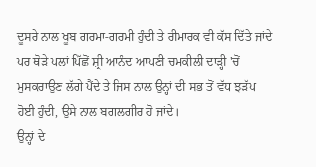ਦੂਸਰੇ ਨਾਲ ਖੂਬ ਗਰਮਾ-ਗਰਮੀ ਹੁੰਦੀ ਤੇ ਰੀਮਾਰਕ ਵੀ ਕੱਸ ਦਿੱਤੇ ਜਾਂਦੇ ਪਰ ਥੋੜੇ ਪਲਾਂ ਪਿੱਛੋਂ ਸ਼੍ਰੀ ਆਨੰਦ ਆਪਣੀ ਚਮਕੀਲੀ ਦਾਡ਼੍ਹੀ 'ਚੋਂ ਮੁਸਕਰਾਉਣ ਲੱਗੇ ਪੈਂਦੇ ਤੇ ਜਿਸ ਨਾਲ ਉਨ੍ਹਾਂ ਦੀ ਸਭ ਤੋਂ ਵੱਧ ਝੜੱਪ ਹੋਈ ਹੁੰਦੀ, ਉਸੇ ਨਾਲ ਬਗਲਗੀਰ ਹੋ ਜਾਂਦੇ।
ਉਨ੍ਹਾਂ ਦੇ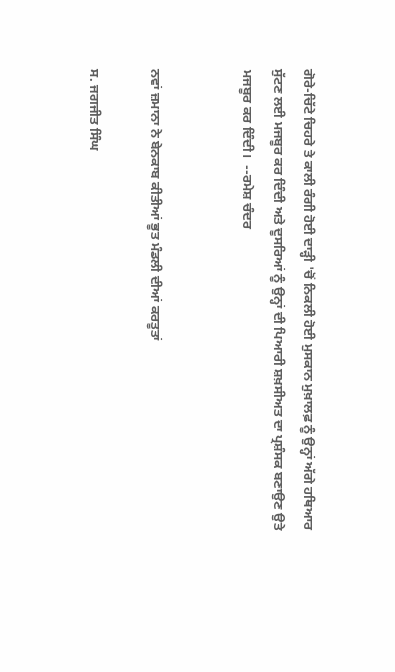ਗੋਰੇ-ਚਿੱਟੇ ਚਿਹਰੇ ਤੇ ਕਾਲੀ ਰੰਗੀ ਹੋਈ ਦਾਡ਼੍ਹੀ 'ਚੋਂ ਨਿਕਲੀ ਹੋਈ ਮੁਸਕਾਨ ਮੁਖ਼ਾਲਫ਼ ਨੂੰ ਉਨ੍ਹਾਂ ਅੱਗੇ ਹਥਿਆਰ ਸੁੱਟਣ ਲਈ ਮਜਬੂਰ ਕਰ ਦਿੰਦੀ ਅਤੇ ਦੂਸਰਿਆਂ ਨੂੰ ਉਨ੍ਹਾਂ ਦੀ ਪਿਆਰੀ ਸ਼ਖ਼ਸੀਅਤ ਦਾ ਪ੍ਰਸ਼ੰਸਕ ਬਣਾਉਣ ਉਤੇ ਮਜਬੂਰ ਕਰ ਦਿੰਦੀ।  --ਰਮੇਸ਼ ਚੰਦਰ


ਨਵਾਂ ਜ਼ਮਾਨਾ ਨੇ ਬੇਨਕਾਬ ਕੀਤੀਆਂ ਭੂਤ ਮੰਡਲੀ ਦੀਆਂ ਕਰਤੂਤਾਂ

ਸ. ਜਗਜੀਤ ਸਿੰਘ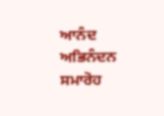ਆਨੰਦ ਅਭਿਨੰਦਨ ਸਮਾਰੋਹ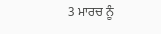3 ਮਾਰਚ ਨੂੰ